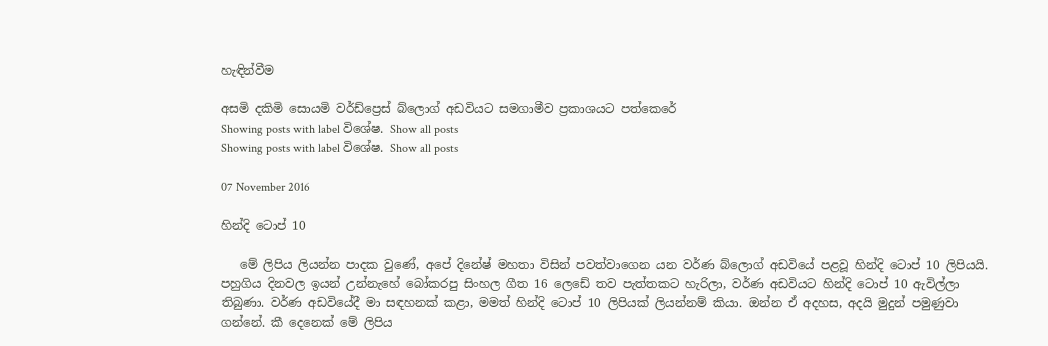හැඳින්වීම

අසමි දකිමි සොයමි වර්ඩ්ප්‍රෙස් බ්ලොග් අඩවියට සමගාමීව ප්‍රකාශයට පත්කෙරේ
Showing posts with label විශේෂ. Show all posts
Showing posts with label විශේෂ. Show all posts

07 November 2016

හින්දි ටොප් 10

   මේ ලිපිය ලියන්න පාදක වුණේ, අපේ දිනේෂ් මහතා විසින් පවත්වාගෙන යන වර්ණ බ්ලොග් අඩවියේ පළවූ හින්දි ටොප් 10 ලිපියයි. පහුගිය දිනවල ඉයන් උන්නැහේ බෝකරපු සිංහල ගීත 16 ලෙඩේ තව පැත්තකට හැරිලා, වර්ණ අඩවියට හින්දි ටොප් 10 ඇවිල්ලා තිබුණා. වර්ණ අඩවියේදී මා සඳහනක් කළා, මමත් හින්දි ටොප් 10 ලිපියක් ලියන්නම් කියා. ඔන්න ඒ අදහස, අදයි මුදුන් පමුණුවා ගන්නේ. කී දෙනෙක් මේ ලිපිය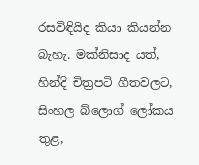රසවිඳියිද කියා කියන්න බැහැ. මක්නිසාද යත්, හින්දි චිත්‍රපටි ගීතවලට, සිංහල බ්ලොග් ලෝකය තුළ,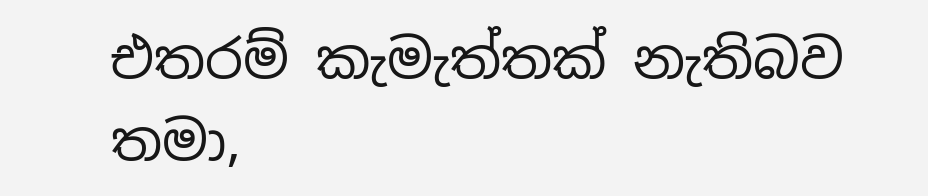එතරම් කැමැත්තක් නැතිබව තමා,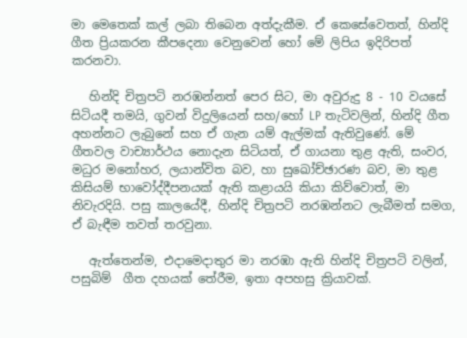මා මෙතෙක් කල් ලබා තිබෙන අත්දැකීම. ඒ කෙසේවෙතත්, හින්දි ගීත ප්‍රියකරන කීපදෙනා වෙනුවෙන් හෝ මේ ලිපිය ඉදිරිපත් කරනවා.

   හින්දි චිත්‍රපටි නරඹන්නත් පෙර සිට, මා අවුරුදු 8 - 10 වයසේ සිටියදී තමයි, ගුවන් විදුලියෙන් සහ/හෝ LP තැටිවලින්, හින්දි ගීත අහන්නට ලැබුනේ සහ ඒ ගැන යම් ඇල්මක් ඇතිවුණේ. මේ ගීතවල වාච්‍යාර්ථය නොදැන සිටියත්, ඒ ගායනා තුළ ඇති, සංවර, මධුර මනෝහර, ලයාන්විත බව, හා සුඛෝච්ඡාරණ බව, මා තුළ කිසියම් භාවෝද්දීපනයක් ඇති කළායයි කියා කිව්වොත්, මා නිවැරදියි. පසු කාලයේදී, හින්දි චිත්‍රපටි නරඹන්නට ලැබීමත් සමග, ඒ බැඳීම තවත් තරවුනා.

   ඇත්තෙන්ම, එදාමෙදාතුර මා නරඹා ඇති හින්දි චිත්‍රපටි වලින්, පසුබිම්  ගීත දහයක් තේරීම, ඉතා අපහසු ක්‍රියාවක්.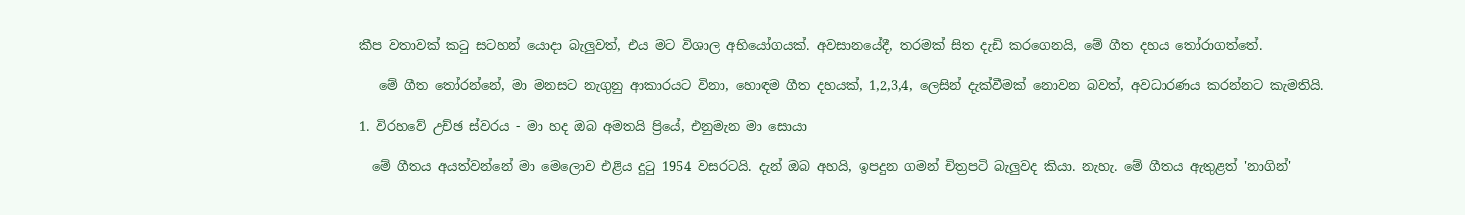කීප වතාවක් කටු සටහන් යොදා බැලුවත්, එය මට විශාල අභියෝගයක්. අවසානයේදී, තරමක් සිත දැඩි කරගෙනයි, මේ ගීත දහය තෝරාගත්තේ.

   මේ ගීත තෝරන්නේ, මා මනසට නැගුනු ආකාරයට විනා, හොඳම ගීත දහයක්, 1,2,3,4, ලෙසින් දැක්වීමක් නොවන බවත්, අවධාරණය කරන්නට කැමතියි.

1. විරහවේ උච්ඡ ස්වරය - මා හද ඔබ අමතයි ප්‍රියේ, එනුමැන මා සොයා

  මේ ගීතය අයත්වන්නේ මා මෙලොව එළිය දුටු 1954 වසරටයි. දැන් ඔබ අහයි, ඉපදුන ගමන් චිත්‍රපටි බැලුවද කියා. නැහැ. මේ ගීතය ඇතුළත් 'නාගින්'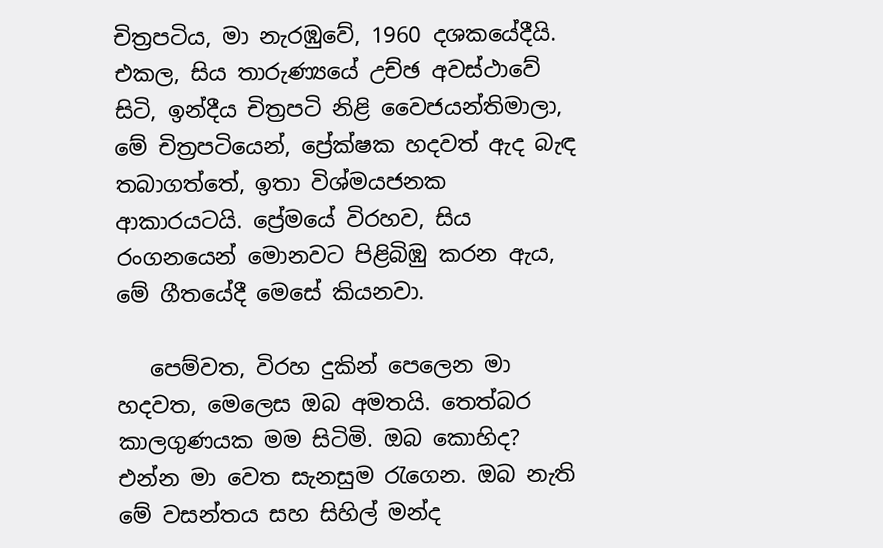චිත්‍රපටිය, මා නැරඹුවේ, 1960 දශකයේදීයි. එකල, සිය තාරුණ්‍යයේ උච්ඡ අවස්ථාවේ සිටි, ඉන්දීය චිත්‍රපටි නිළි වෛජයන්තිමාලා, මේ චිත්‍රපටියෙන්, ප්‍රේක්ෂක හදවත් ඇද බැඳ තබාගත්තේ, ඉතා විශ්මයජනක ආකාරයටයි. ප්‍රේමයේ විරහව, සිය රංගනයෙන් මොනවට පිළිබිඹු කරන ඇය, මේ ගීතයේදී මෙසේ කියනවා.

   පෙම්වත, විරහ දුකින් පෙලෙන මා හදවත, මෙලෙස ඔබ අමතයි. තෙත්බර කාලගුණයක මම සිටිමි. ඔබ කොහිද? එන්න මා වෙත සැනසුම රැගෙන. ඔබ නැති මේ වසන්තය සහ සිහිල් මන්ද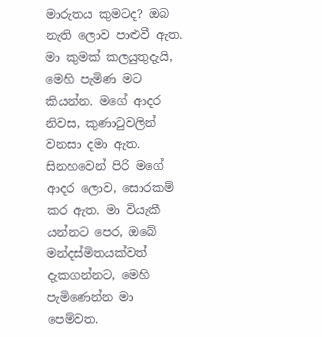මාරුතය කුමටද? ඔබ නැති ලොව පාළුවී ඇත. මා කුමක් කලයුතුදැයි, මෙහි පැමිණ මට කියන්න. මගේ ආදර නිවස, කුණාටුවලින් වනසා දමා ඇත. සිනහවෙන් පිරි මගේ ආදර ලොව, සොරකම් කර ඇත. මා වියැකී යන්නට පෙර, ඔබේ මන්දස්මිතයක්වත් දැකගන්නට, මෙහි පැමිණෙන්න මා පෙම්වත.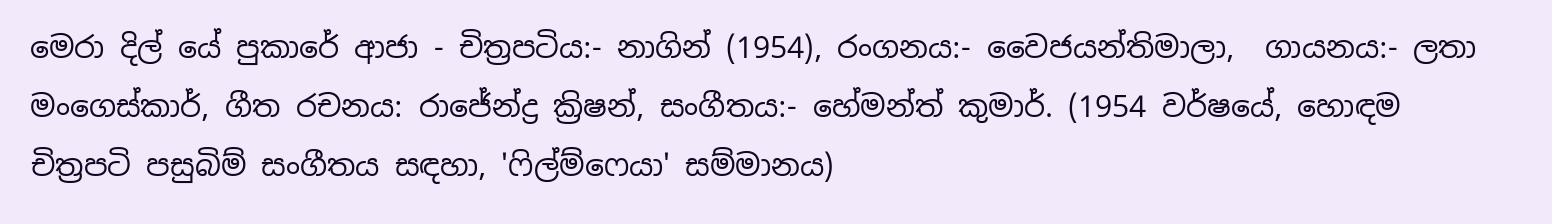මෙරා දිල් යේ පුකාරේ ආජා - චිත්‍රපටිය:- නාගින් (1954), රංගනය:- වෛජයන්තිමාලා,  ගායනය:- ලතා මංගෙස්කාර්, ගීත රචනය: රාජේන්ද්‍ර ක්‍රිෂන්, සංගීතය:- හේමන්ත් කුමාර්. (1954 වර්ෂයේ, හොඳම චිත්‍රපටි පසුබිම් සංගීතය සඳහා, 'ෆිල්ම්ෆෙයා' සම්මානය)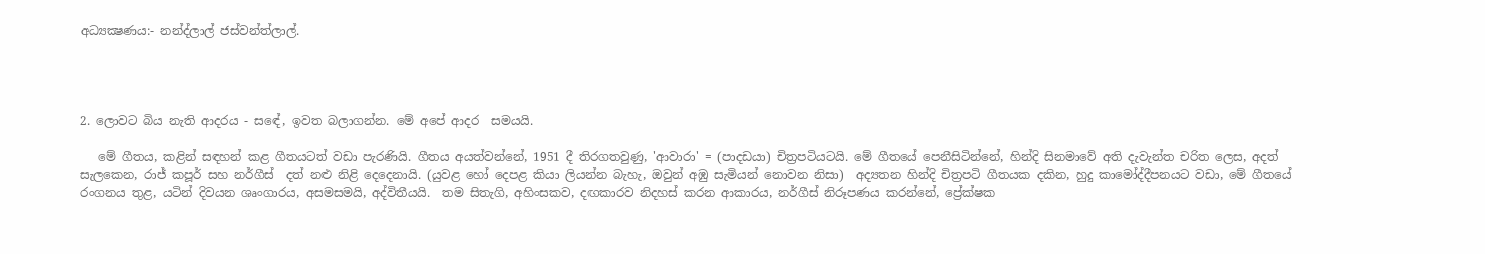අධ්‍යක්‍ෂණය:- නන්ද්ලාල් ජස්වන්ත්ලාල්.




2. ලොවට බිය නැති ආදරය - සඳේ, ඉවත බලාගන්න. මේ අපේ ආදර  සමයයි.

   මේ ගීතය, කළින් සඳහන් කළ ගීතයටත් වඩා පැරණියි. ගීතය අයත්වන්නේ, 1951 දී තිරගතවුණු, 'ආවාරා' = (පාදඩයා) චිත්‍රපටියටයි. මේ ගීතයේ පෙනීසිටින්නේ, හින්දි සිනමාවේ අති දැවැන්ත චරිත ලෙස, අදත් සැලකෙන, රාජ් කපූර් සහ නර්ගීස්  දත් නළු නිළි දෙදෙනායි. (යුවළ හෝ දෙපළ කියා ලියන්න බැහැ, ඔවුන් අඹු සැමියන් නොවන නිසා)  අද්‍යතන හින්දි චිත්‍රපටි ගීතයක දකින, හුදු කාමෝද්දීපනයට වඩා, මේ ගීතයේ රංගනය තුළ, යටින් දිවයන ශෘංගාරය, අසමසමයි, අද්විතීයයි.  තම සිතැගි, අහිංසකව, දඟකාරව නිදහස් කරන ආකාරය, නර්ගීස් නිරූපණය කරන්නේ, ප්‍රේක්ෂක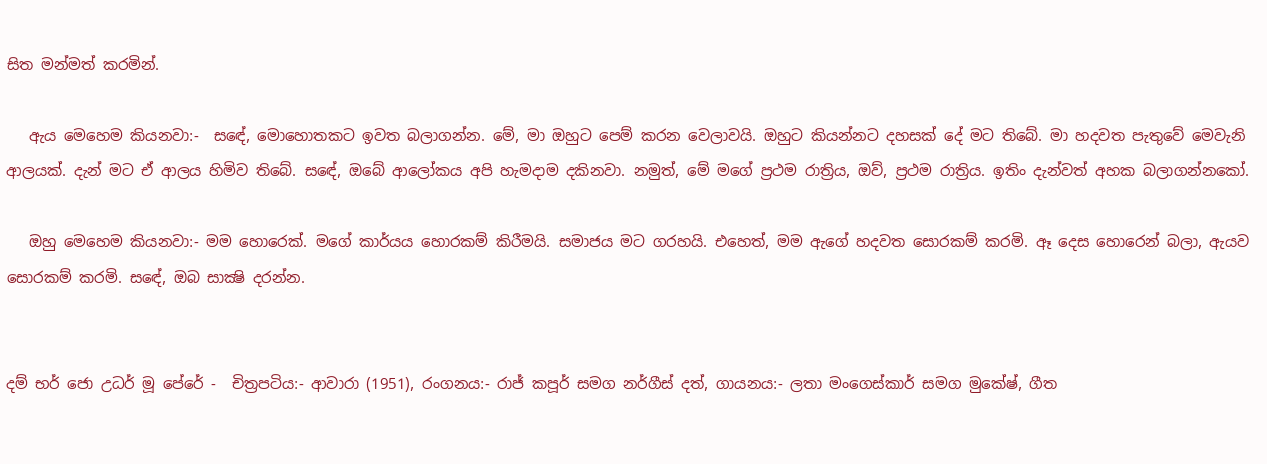සිත මන්මත් කරමින්.

   ඇය මෙහෙම කියනවා:-  සඳේ, මොහොතකට ඉවත බලාගන්න. මේ, මා ඔහුට පෙම් කරන වෙලාවයි. ඔහුට කියන්නට දහසක් දේ මට තිබේ. මා හදවත පැතුවේ මෙවැනි ආලයක්. දැන් මට ඒ ආලය හිමිව තිබේ. සඳේ, ඔබේ ආලෝකය අපි හැමදාම දකිනවා. නමුත්, මේ මගේ ප්‍රථම රාත්‍රිය, ඔව්, ප්‍රථම රාත්‍රිය. ඉතිං දැන්වත් අහක බලාගන්නකෝ.

   ඔහු මෙහෙම කියනවා:- මම හොරෙක්. මගේ කාර්යය හොරකම් කිරීමයි. සමාජය මට ගරහයි. එහෙත්, මම ඇගේ හදවත සොරකම් කරමි. ඈ දෙස හොරෙන් බලා, ඇයව සොරකම් කරමි. සඳේ, ඔබ සාක්‍ෂි දරන්න.


දම් භර් ජො උධර් මූ පේරේ -  චිත්‍රපටිය:- ආවාරා (1951), රංගනය:- රාජ් කපූර් සමග නර්ගීස් දත්, ගායනය:- ලතා මංගෙස්කාර් සමග මුකේෂ්, ගීත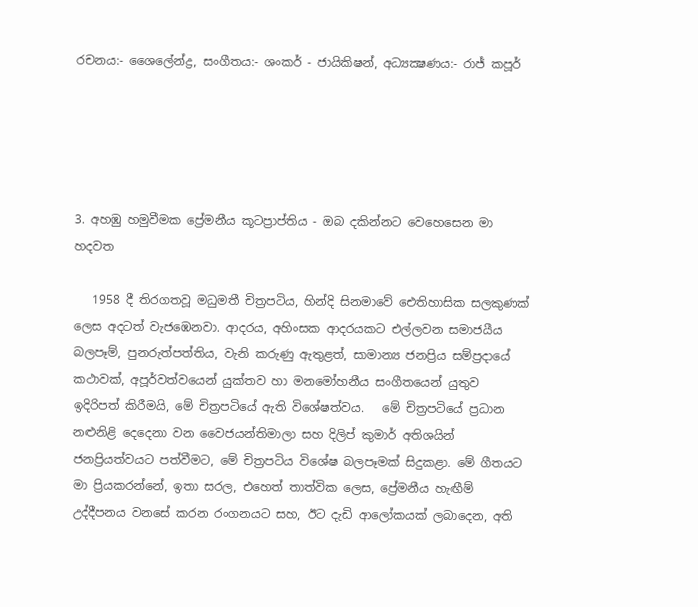රචනය:- ශෛලේන්ද්‍ර, සංගීතය:- ශංකර් - ජායිකිෂන්, අධ්‍යක්‍ෂණය:- රාජ් කපූර්





3. අහඹු හමුවීමක ප්‍රේමනීය කූටප්‍රාප්තිය - ඔබ දකින්නට වෙහෙසෙන මා හදවත

   1958 දී තිරගතවූ මධුමතී චිත්‍රපටිය, හින්දි සිනමාවේ ඓතිහාසික සලකුණක් ලෙස අදටත් වැජඹෙනවා. ආදරය, අහිංසක ආදරයකට එල්ලවන සමාජයීය බලපෑම්, පුනරුත්පත්තිය, වැනි කරුණු ඇතුළත්, සාමාන්‍ය ජනප්‍රිය සම්ප්‍රදායේ කථාවක්, අපූර්වත්වයෙන් යුක්තව හා මනමෝහනීය සංගීතයෙන් යුතුව ඉදිරිපත් කිරීමයි, මේ චිත්‍රපටියේ ඇති විශේෂත්වය.   මේ චිත්‍රපටියේ ප්‍රධාන නළුනිළි දෙදෙනා වන වෛජයන්තිමාලා සහ දිලිප් කුමාර් අතිශයින් ජනප්‍රියත්වයට පත්වීමට, මේ චිත්‍රපටිය විශේෂ බලපෑමක් සිදුකළා. මේ ගීතයට මා ප්‍රියකරන්නේ, ඉතා සරල, එහෙත් තාත්වික ලෙස, ප්‍රේමනීය හැඟීම් උද්දීපනය වනසේ කරන රංගනයට සහ, ඊට දැඩි ආලෝකයක් ලබාදෙන, අති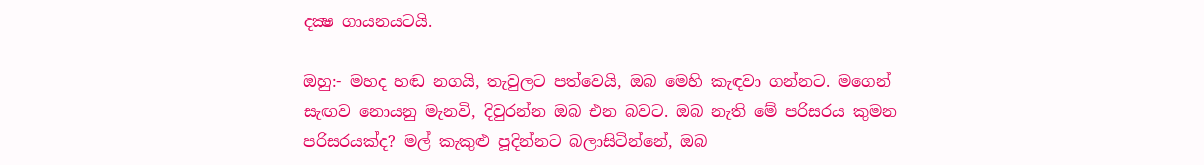දක්‍ෂ ගායනයටයි.

ඔහු:- මහද හඬ නගයි, තැවුලට පත්වෙයි, ඔබ මෙහි කැඳවා ගන්නට. මගෙන් සැඟව නොයනු මැනවි, දිවුරන්න ඔබ එන බවට. ඔබ නැති මේ පරිසරය කුමන පරිසරයක්ද? මල් කැකුළු පූදින්නට බලාසිටින්නේ, ඔබ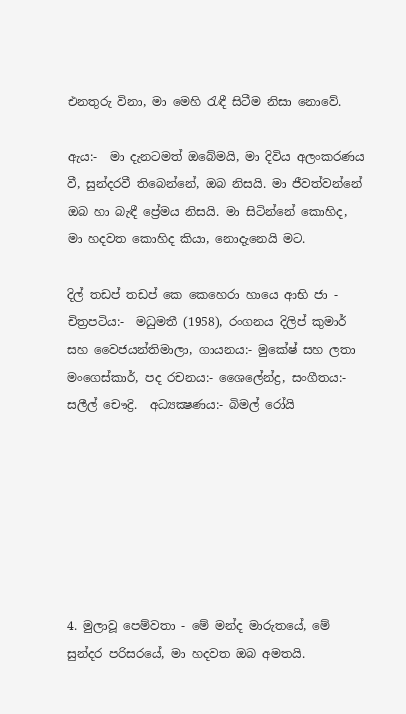එනතුරු විනා, මා මෙහි රැඳී සිටීම නිසා නොවේ.

ඇය:-  මා දැනටමත් ඔබේමයි, මා දිවිය අලංකරණය වී, සුන්දරවී තිබෙන්නේ, ඔබ නිසයි. මා ජීවත්වන්නේ ඔබ හා බැඳී ප්‍රේමය නිසයි. මා සිටින්නේ කොහිද, මා හදවත කොහිද කියා, නොදැනෙයි මට.

දිල් තඩප් තඩප් කෙ කෙහෙරා හායෙ ආභි ජා - චිත්‍රපටිය:-  මධුමතී (1958), රංගනය දිලිප් කුමාර් සහ වෛජයන්තිමාලා, ගායනය:- මුකේෂ් සහ ලතා මංගෙස්කාර්, පද රචනය:- ශෛලේන්ද්‍ර, සංගීතය:- සලීල් චෞද්‍රි.  අධ්‍යක්‍ෂණය:- බිමල් රෝයි







4. මුලාවූ පෙම්වතා - මේ මන්ද මාරුතයේ, මේ සුන්දර පරිසරයේ, මා හදවත ඔබ අමතයි.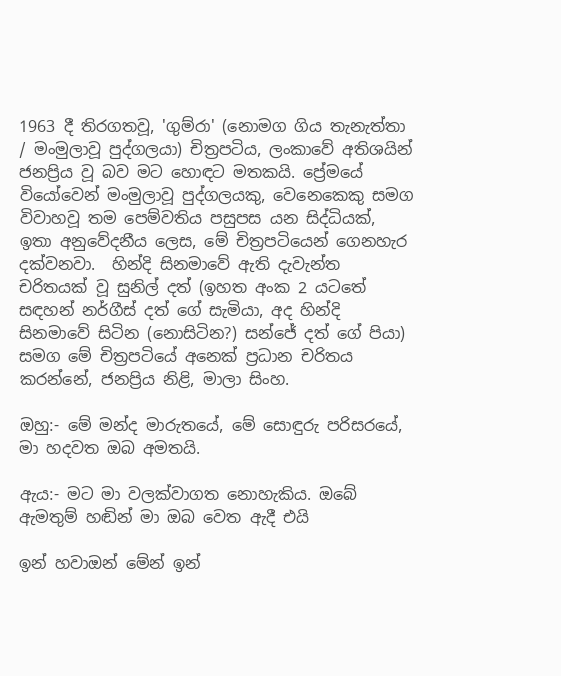1963 දී තිරගතවූ, 'ගුම්රා' (නොමග ගිය තැනැත්තා / මංමුලාවූ පුද්ගලයා) චිත්‍රපටිය, ලංකාවේ අතිශයින් ජනප්‍රිය වූ බව මට හොඳට මතකයි. ප්‍රේමයේ වියෝවෙන් මංමුලාවූ පුද්ගලයකු, වෙනෙකෙකු සමග විවාහවූ තම පෙම්වතිය පසුපස යන සිද්ධියක්, ඉතා අනුවේදනීය ලෙස, මේ චිත්‍රපටියෙන් ගෙනහැර දක්වනවා.  හින්දි සිනමාවේ ඇති දැවැන්ත චරිතයක් වූ සුනිල් දත් (ඉහත අංක 2 යටතේ සඳහන් නර්ගීස් දත් ගේ සැමියා, අද හින්දි සිනමාවේ සිටින (නොසිටින?) සන්ජේ දත් ගේ පියා) සමග මේ චිත්‍රපටියේ අනෙක් ප්‍රධාන චරිතය කරන්නේ, ජනප්‍රිය නිළි, මාලා සිංහ.

ඔහු:- මේ මන්ද මාරුතයේ, මේ සොඳුරු පරිසරයේ, මා හදවත ඔබ අමතයි.

ඇය:- මට මා වලක්වාගත නොහැකිය. ඔබේ ඇමතුම් හඬින් මා ඔබ වෙත ඇදී එයි

ඉන් හවාඔන් මේන් ඉන්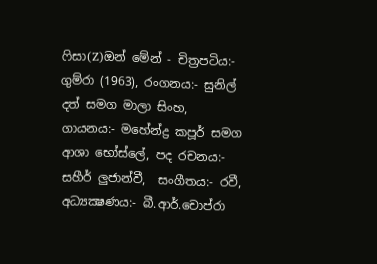ෆිසා(Z)ඔන් මේන් - චිත්‍රපටිය:- ගුම්රා (1963), රංගනය:- සුනිල් දත් සමග මාලා සිංහ, ගායනය:- මහේන්ද්‍ර කපූර් සමග ආශා භෝස්ලේ, පද රචනය:- සහීර් ලුජාන්වී,  සංගීතය:- රවී, අධ්‍යක්‍ෂණය:- බී.ආර්.චොප්රා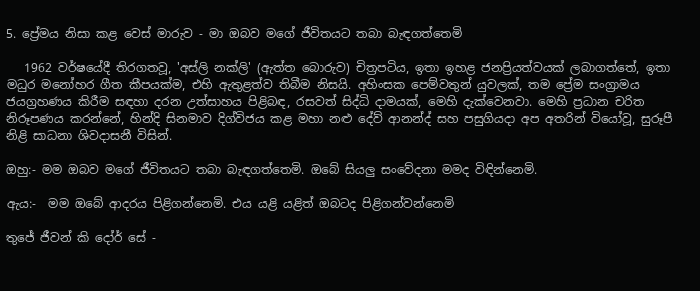5. ප්‍රේමය නිසා කළ වෙස් මාරුව - මා ඔබව මගේ ජීවිතයට තබා බැඳගත්තෙමි

   1962 වර්ෂයේදී තිරගතවූ, 'අස්ලි නක්ලි' (ඇත්ත බොරුව) චිත්‍රපටිය, ඉතා ඉහළ ජනප්‍රියත්වයක් ලබාගත්තේ, ඉතා මධුර මනෝහර ගීත කීපයක්ම, එහි ඇතුළත්ව තිබීම නිසයි. අහිංසක පෙම්වතුන් යුවලක්, තම ප්‍රේම සංග්‍රාමය ජයග්‍රහණය කිරීම සඳහා දරන උත්සාහය පිළිබඳ, රසවත් සිද්ධි දාමයක්, මෙහි දැක්වෙනවා. මෙහි ප්‍රධාන චරිත නිරූපණය කරන්නේ, හින්දි සිනමාව දිග්විජය කළ මහා නළු දේව් ආනන්ද් සහ පසුගියදා අප අතරින් වියෝවූ, සුරූපී නිළි සාධනා ශිවදාසනී විසින්.

ඔහු:- මම ඔබව මගේ ජීවිතයට තබා බැඳගත්තෙමි. ඔබේ සියලු සංවේදනා මමද විඳින්නෙමි.

ඇය:-  මම ඔබේ ආදරය පිළිගන්නෙමි. එය යළි යළිත් ඔබටද පිළිගන්වන්නෙමි

තුජේ ජීවන් කි දෝර් සේ -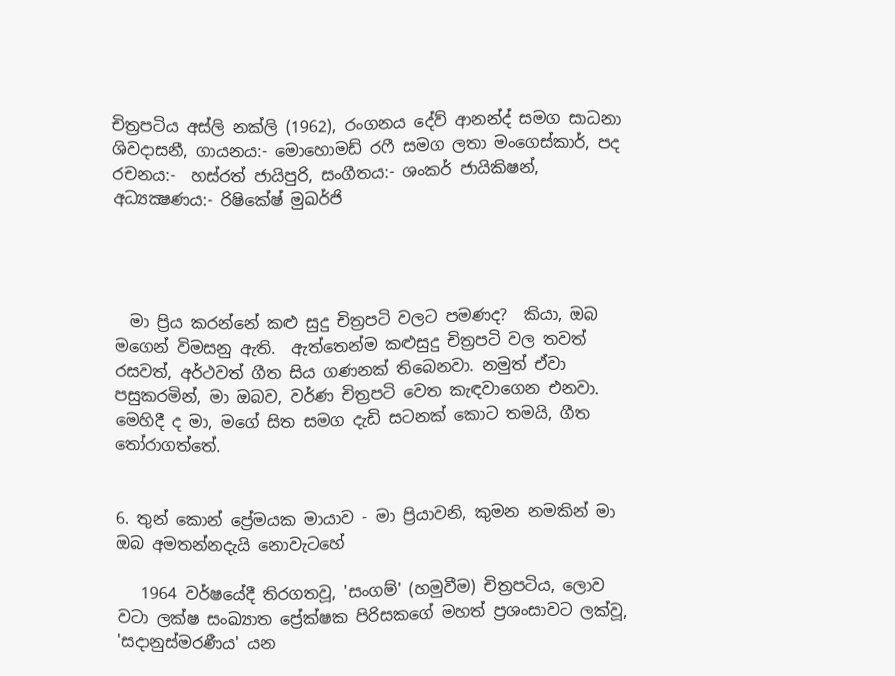චිත්‍රපටිය අස්ලි නක්ලි (1962), රංගනය දේව් ආනන්ද් සමග සාධනා ශිවදාසනී, ගායනය:- මොහොමඩ් රෆී සමග ලතා මංගෙස්කාර්, පද රචනය:-  හස්රත් ජායිපුරි, සංගීතය:- ශංකර් ජායිකිෂන්, අධ්‍යක්‍ෂණය:- රිෂිකේෂ් මුඛර්ජි




  මා ප්‍රිය කරන්නේ කළු සුදු චිත්‍රපටි වලට පමණද?  කියා, ඔබ මගෙන් විමසනු ඇති.  ඇත්තෙන්ම කළුසුදු චිත්‍රපටි වල තවත් රසවත්, අර්ථවත් ගීත සිය ගණනක් තිබෙනවා. නමුත් ඒවා පසුකරමින්, මා ඔබව, වර්ණ චිත්‍රපටි වෙත කැඳවාගෙන එනවා. මෙහිදී ද මා, මගේ සිත සමග දැඩි සටනක් කොට තමයි, ගීත තෝරාගත්තේ.


6. තුන් කොන් ප්‍රේමයක මායාව - මා ප්‍රියාවනි, කුමන නමකින් මා ඔබ අමතන්නදැයි නොවැටහේ

   1964 වර්ෂයේදී තිරගතවූ, 'සංගම්' (හමුවීම) චිත්‍රපටිය, ලොව වටා ලක්ෂ සංඛ්‍යාත ප්‍රේක්ෂක පිරිසකගේ මහත් ප්‍රශංසාවට ලක්වූ, 'සදානුස්මරණීය' යන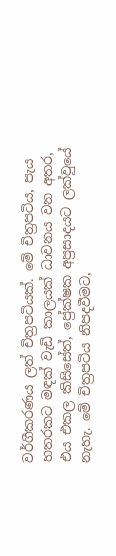වර්ගීකරණය ලත් චිත්‍රපටියක්. මේ චිත්‍රපටිය, පැය හතරකට මඳක් වැඩි කාලයක් ධාවනය වන අතර, එය එකල කිසිසේත්, ප්‍රේක්ෂක අප්‍රසාදයට ලක්වුයේ නැහැ. මේ චිත්‍රපටිය නිපදවීමට,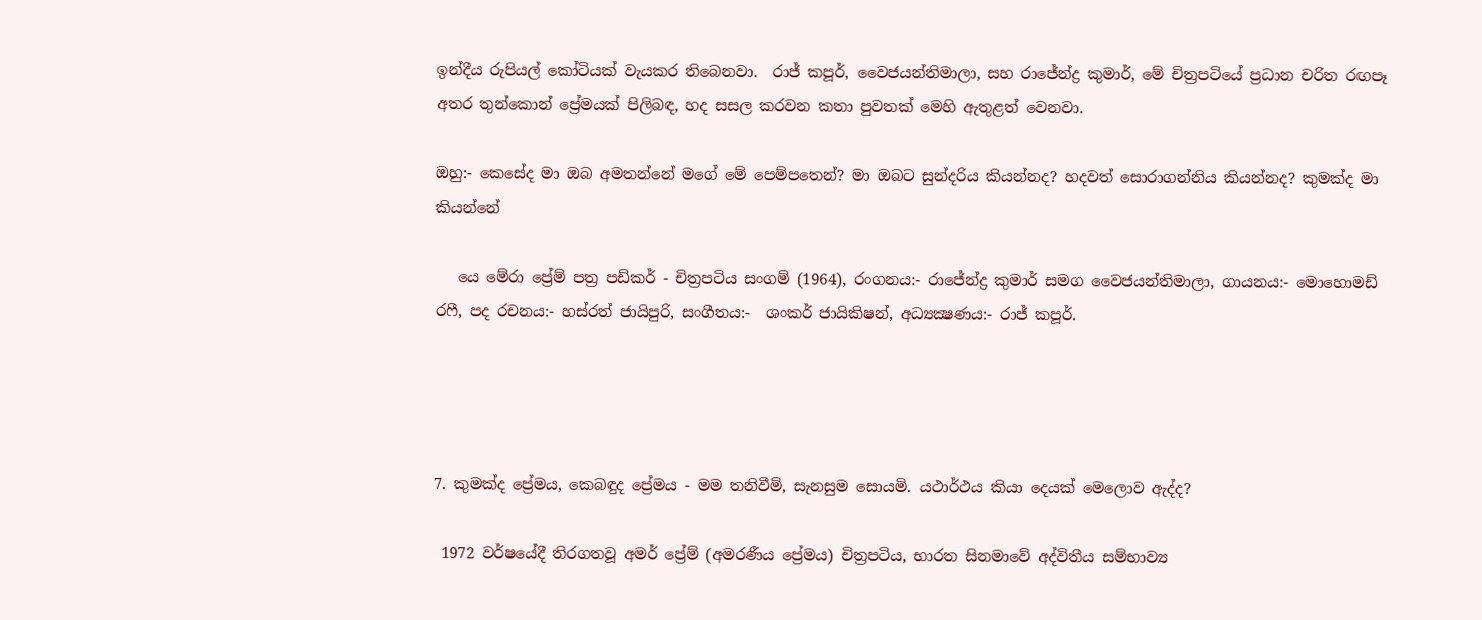ඉන්දීය රුපියල් කෝටියක් වැයකර තිබෙනවා.  රාජ් කපූර්, වෛජයන්තිමාලා, සහ රාජේන්ද්‍ර කුමාර්, මේ චිත්‍රපටියේ ප්‍රධාන චරිත රඟපෑ අතර තුන්කොන් ප්‍රේමයක් පිලිබඳ, හද සසල කරවන කතා පුවතක් මෙහි ඇතුළත් වෙනවා.

ඔහු:- කෙසේද මා ඔබ අමතන්නේ මගේ මේ පෙම්පතෙන්? මා ඔබට සුන්දරිය කියන්නද? හදවත් සොරාගන්නිය කියන්නද? කුමක්ද මා කියන්නේ

   යෙ මේරා ප්‍රේම් පත්‍ර පඩ්කර් - චිත්‍රපටිය සංගම් (1964), රංගනය:- රාජේන්ද්‍ර කුමාර් සමග වෛජයන්තිමාලා, ගායනය:- මොහොමඩ් රෆී, පද රචනය:- හස්රත් ජායිපුරි, සංගීතය:-  ශංකර් ජායිකිෂන්, අධ්‍යක්‍ෂණය:- රාජ් කපූර්.




7. කුමක්ද ප්‍රේමය, කෙබඳුද ප්‍රේමය - මම තනිවීමි, සැනසුම සොයමි. යථාර්ථය කියා දෙයක් මෙලොව ඇද්ද?

 1972 වර්ෂයේදී තිරගතවූ අමර් ප්‍රේම් (අමරණීය ප්‍රේමය) චිත්‍රපටිය, භාරත සිනමාවේ අද්විතීය සම්භාව්‍ය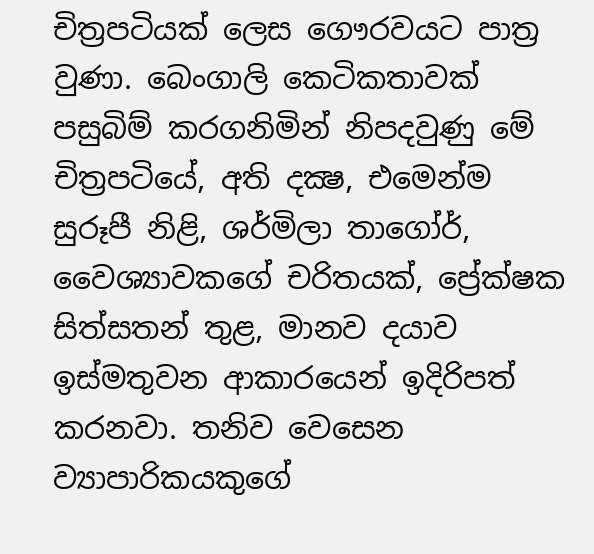චිත්‍රපටියක් ලෙස ගෞරවයට පාත්‍ර වුණා. බෙංගාලි කෙටිකතාවක් පසුබිම් කරගනිමින් නිපදවුණු මේ චිත්‍රපටියේ, අති දක්‍ෂ, එමෙන්ම සුරූපී නිළි, ශර්මිලා තාගෝර්, වෛශ්‍යාවකගේ චරිතයක්, ප්‍රේක්ෂක සිත්සතන් තුළ, මානව දයාව ඉස්මතුවන ආකාරයෙන් ඉදිරිපත් කරනවා. තනිව වෙසෙන ව්‍යාපාරිකයකුගේ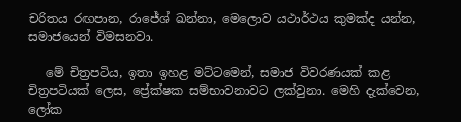චරිතය රඟපාන, රාජේශ් ඛන්නා, මෙලොව යථාර්ථය කුමක්ද යන්න, සමාජයෙන් විමසනවා.

   මේ චිත්‍රපටිය, ඉතා ඉහළ මට්ටමෙන්, සමාජ විවරණයක් කළ චිත්‍රපටියක් ලෙස, ප්‍රේක්ෂක සම්භාවනාවට ලක්වුනා. මෙහි දැක්වෙන,  ලෝක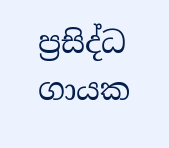ප්‍රසිද්ධ ගායක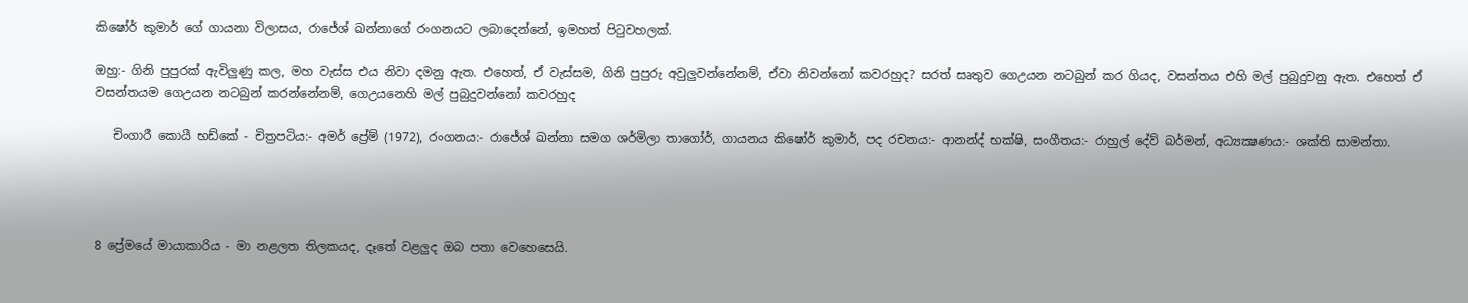කිෂෝර් කුමාර් ගේ ගායනා විලාසය, රාජේශ් ඛන්නාගේ රංගනයට ලබාදෙන්නේ, ඉමහත් පිටුවහලක්.

ඔහු:- ගිනි පුපුරක් ඇවිලුණු කල, මහ වැස්ස එය නිවා දමනු ඇත. එහෙත්, ඒ වැස්සම, ගිනි පුපුරු අවුලුවන්නේනම්, ඒවා නිවන්නෝ කවරහුද? සරත් සෘතුව ගෙඋයන නටබුන් කර ගියද, වසන්තය එහි මල් පුබුදුවනු ඇත. එහෙත් ඒ වසන්තයම ගෙඋයන නටබුන් කරන්නේනම්, ගෙඋයනෙහි මල් පුබුදුවන්නෝ කවරහුද

   චිංගාරී කොයී භඩ්කේ - චිත්‍රපටිය:- අමර් ප්‍රේම් (1972), රංගනය:- රාජේශ් ඛන්නා සමග ශර්මිලා තාගෝර්, ගායනය කිෂෝර් කුමාර්, පද රචනය:- ආනන්ද් භක්ෂි, සංගීතය:- රාහුල් දේව් බර්මන්, අධ්‍යක්‍ෂණය:- ශක්ති සාමන්තා.




8 ප්‍රේමයේ මායාකාරිය - මා නළලත තිලකයද, දෑතේ වළලුද ඔබ පතා වෙහෙසෙයි.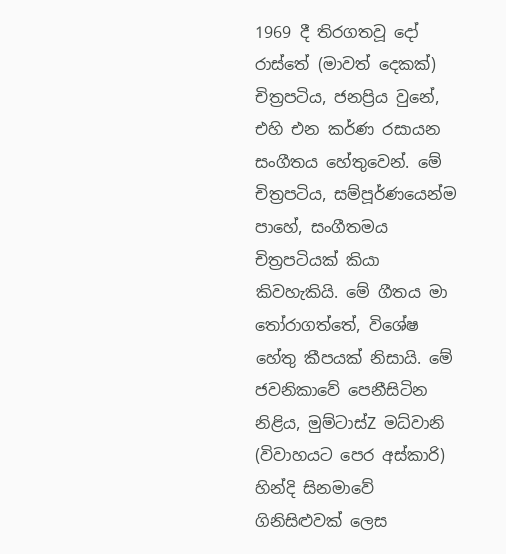1969 දී තිරගතවූ දෝ රාස්තේ (මාවත් දෙකක්) චිත්‍රපටිය, ජනප්‍රිය වුනේ, එහි එන කර්ණ රසායන සංගීතය හේතුවෙන්. මේ චිත්‍රපටිය, සම්පූර්ණයෙන්ම පාහේ, සංගීතමය චිත්‍රපටියක් කියා කිවහැකියි. මේ ගීතය මා තෝරාගත්තේ, විශේෂ හේතු කීපයක් නිසායි. මේ ජවනිකාවේ පෙනීසිටින නිළිය, මුම්ටාස්Z මධ්වානි (විවාහයට පෙර අස්කාරි) හින්දි සිනමාවේ ගිනිසිළුවක් ලෙස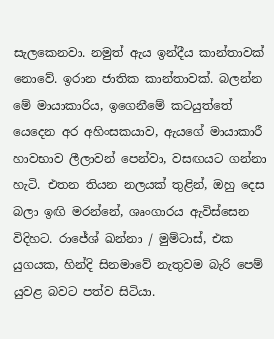සැලකෙනවා. නමුත් ඇය ඉන්දීය කාන්තාවක් නොවේ. ඉරාන ජාතික කාන්තාවක්. බලන්න මේ මායාකාරිය, ඉගෙනීමේ කටයුත්තේ යෙදෙන අර අහිංසකයාව, ඇයගේ මායාකාරී හාවභාව ලීලාවන් පෙන්වා, වසඟයට ගන්නා හැටි. එතන තියන නලයක් තුළින්, ඔහු දෙස බලා ඉඟි මරන්නේ, ශෘංගාරය ඇවිස්සෙන විදිහට. රාජේශ් ඛන්නා / මුම්ටාස්, එක යුගයක, හින්දි සිනමාවේ නැතුවම බැරි පෙම් යුවළ බවට පත්ව සිටියා.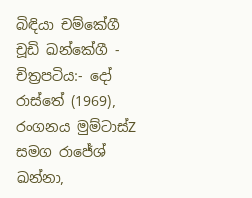බිඳියා චම්කේගී චූඩි ඛන්කේගී - චිත්‍රපටිය:- දෝ රාස්තේ (1969), රංගනය මුම්ටාස්Z සමග රාජේශ් ඛන්නා,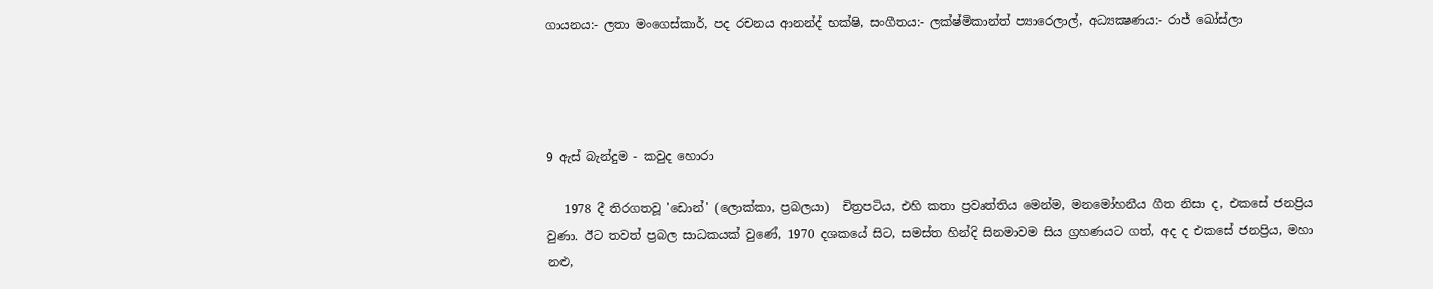ගායනය:- ලතා මංගෙස්කාර්, පද රචනය ආනන්ද් භක්ෂි, සංගීතය:- ලක්ෂ්මිකාන්ත් ප්‍යාරෙලාල්, අධ්‍යක්‍ෂණය:- රාජ් ඛෝස්ලා




9 ඇස් බැන්දුම - කවුද හොරා

   1978 දී තිරගතවූ 'ඩොන්' (ලොක්කා, ප්‍රබලයා)  චිත්‍රපටිය, එහි කතා ප්‍රවෘත්තිය මෙන්ම, මනමෝහනීය ගීත නිසා ද, එකසේ ජනප්‍රිය වුණා. ඊට තවත් ප්‍රබල සාධකයක් වුණේ, 1970 දශකයේ සිට, සමස්ත හින්දි සිනමාවම සිය ග්‍රහණයට ගත්, අද ද එකසේ ජනප්‍රිය, මහා නළු,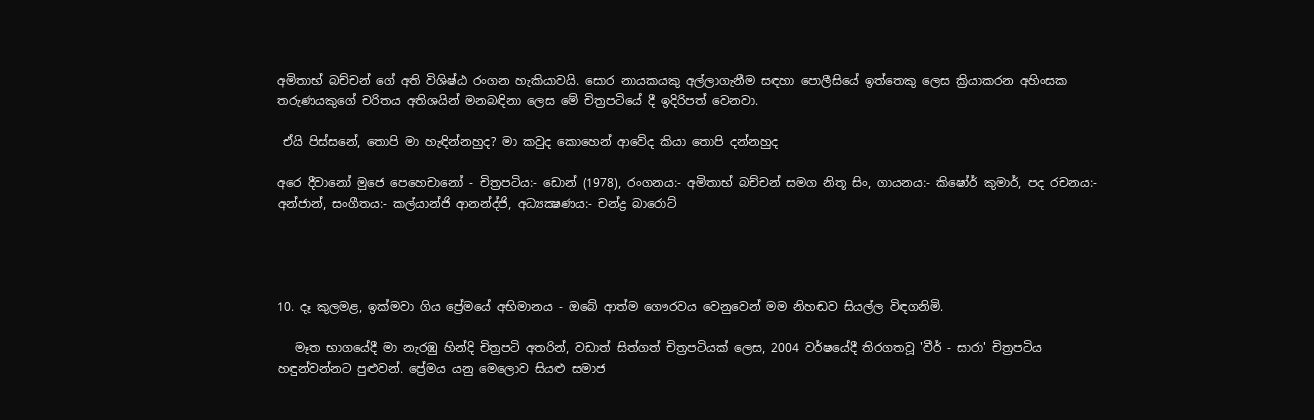අමිතාභ් බච්චන් ගේ අති විශිෂ්ඨ රංගන හැකියාවයි. සොර නායකයකු අල්ලාගැනීම සඳහා පොලීසියේ ඉත්තෙකු ලෙස ක්‍රියාකරන අහිංසක තරුණයකුගේ චරිතය අතිශයින් මනබඳිනා ලෙස මේ චිත්‍රපටියේ දී ඉදිරිපත් වෙනවා.

 ඒයි පිස්සනේ, තොපි මා හැඳින්නහුද? මා කවුද කොහෙන් ආවේද කියා තොපි දන්නහුද

අරෙ දීවානෝ මුජෙ පෙහෙචානෝ - චිත්‍රපටිය:- ඩොන් (1978), රංගනය:- අමිතාභ් බච්චන් සමග නිතූ සිං, ගායනය:- කිෂෝර් කුමාර්, පද රචනය:- අන්ජාන්, සංගීතය:- කල්යාන්ජි ආනන්ද්ජි, අධ්‍යක්‍ෂණය:- චන්ද්‍ර බාරොට්




10. දෑ කුලමළ, ඉක්මවා ගිය ප්‍රේමයේ අභිමානය - ඔබේ ආත්ම ගෞරවය වෙනුවෙන් මම නිහඬව සියල්ල විඳගනිමි.

   මෑත භාගයේදී මා නැරඹු හින්දි චිත්‍රපටි අතරින්, වඩාත් සිත්ගත් චිත්‍රපටියක් ලෙස, 2004 වර්ෂයේදී තිරගතවූ 'වීර් - සාරා' චිත්‍රපටිය හඳුන්වන්නට පුළුවන්. ප්‍රේමය යනු මෙලොව සියළු සමාජ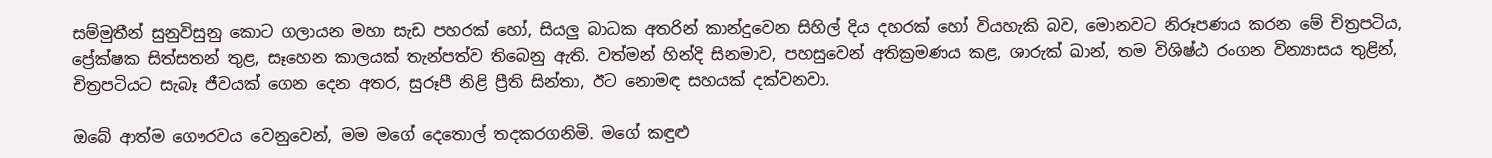සම්මුතීන් සුනුවිසුනු කොට ගලායන මහා සැඩ පහරක් හෝ, සියලු බාධක අතරින් කාන්දුවෙන සිහිල් දිය දහරක් හෝ වියහැකි බව, මොනවට නිරූපණය කරන මේ චිත්‍රපටිය, ප්‍රේක්ෂක සිත්සතන් තුළ, සෑහෙන කාලයක් තැන්පත්ව තිබෙනු ඇති. වත්මන් හින්දි සිනමාව, පහසුවෙන් අතික්‍රමණය කළ, ශාරුක් ඛාන්, තම විශිෂ්ඨ රංගන වින්‍යාසය තුළින්, චිත්‍රපටියට සැබෑ ජීවයක් ගෙන දෙන අතර, සුරූපී නිළි ප්‍රීති සින්තා, ඊට නොමඳ සහයක් දක්වනවා.

ඔබේ ආත්ම ගෞරවය වෙනුවෙන්, මම මගේ දෙතොල් තදකරගනිමි. මගේ කඳුළු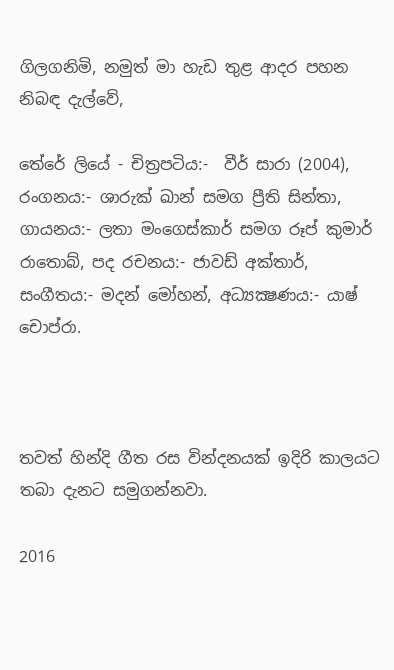ගිලගනිමි, නමුත් මා හැඩ තුළ ආදර පහන නිබඳ දැල්වේ,

තේරේ ලියේ - චිත්‍රපටිය:-  වීර් සාරා (2004), රංගනය:- ශාරුක් ඛාන් සමග ප්‍රීති සින්තා, ගායනය:- ලතා මංගෙස්කාර් සමග රූප් කුමාර් රාතොබ්, පද රචනය:- ජාවඩ් අක්තාර්, සංගීතය:- මදන් මෝහන්, අධ්‍යක්‍ෂණය:- යාෂ් චොප්රා.



තවත් හින්දි ගීත රස වින්දනයක් ඉදිරි කාලයට තබා දැනට සමුගන්නවා.

2016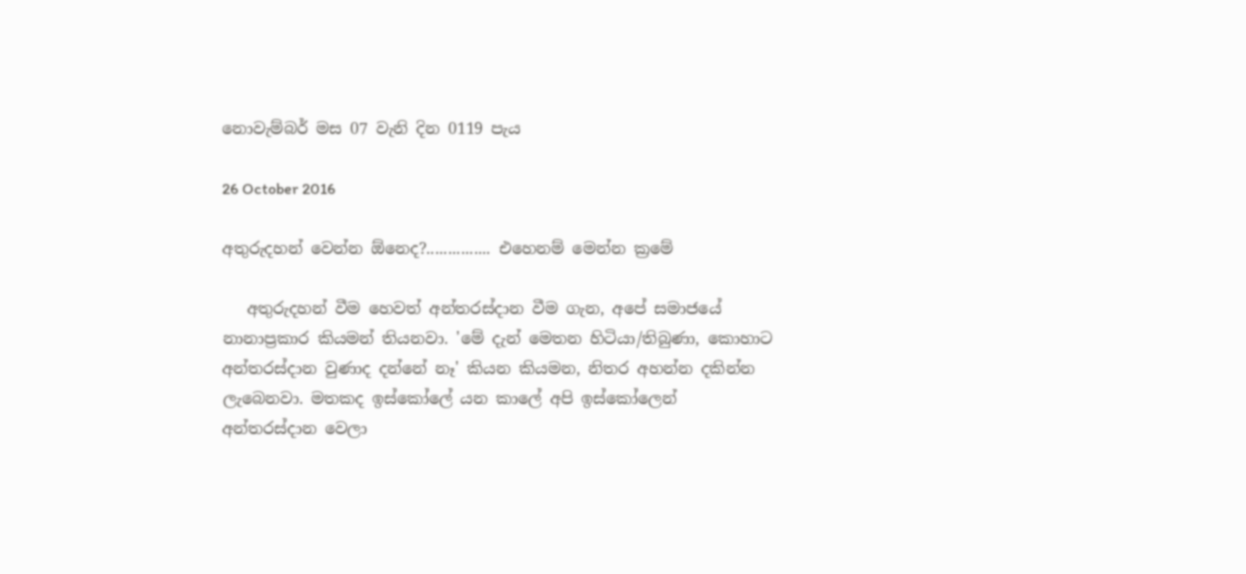නොවැම්බර් මස 07 වැනි දින 0119 පැය

26 October 2016

අතුරුදහන් වෙන්න ඕනෙද?............... එහෙනම් මෙන්න ක්‍රමේ

   අතුරුදහන් වීම හෙවත් අන්තරස්දාන වීම ගැන, අපේ සමාජයේ නානාප්‍රකාර කියමන් තියනවා. 'මේ දැන් මෙතන හිටියා/තිබුණා, කොහාට අන්තරස්දාන වුණාද දන්නේ නෑ' කියන කියමන, නිතර අහන්න දකින්න ලැබෙනවා. මතකද ඉස්කෝලේ යන කාලේ අපි ඉස්කෝලෙන් අන්තරස්දාන වෙලා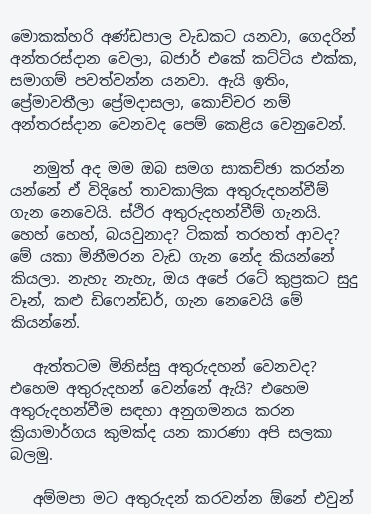මොකක්හරි අණ්ඩපාල වැඩකට යනවා, ගෙදරින් අන්තරස්දාන වෙලා, බජාර් එකේ කට්ටිය එක්ක, සමාගම් පවත්වන්න යනවා. ඇයි ඉතිං, ප්‍රේමාවතීලා ප්‍රේමදාසලා, කොච්චර නම් අන්තරස්දාන වෙනවද පෙම් කෙළිය වෙනුවෙන්.

   නමුත් අද මම ඔබ සමග සාකච්ඡා කරන්න යන්නේ ඒ විදිහේ තාවකාලික අතුරුදහන්වීම් ගැන නෙවෙයි. ස්ථිර අතුරුදහන්වීම් ගැනයි. හෙහ් හෙහ්, බයවුනාද? ටිකක් තරහත් ආවද? මේ යකා මිනීමරන වැඩ ගැන නේද කියන්නේ කියලා. නැහැ නැහැ, ඔය අපේ රටේ කුප්‍රකට සුදු වෑන්, කළු ඩිෆෙන්ඩර්, ගැන නෙවෙයි මේ කියන්නේ.

   ඇත්තටම මිනිස්සු අතුරුදහන් වෙනවද? එහෙම අතුරුදහන් වෙන්නේ ඇයි? එහෙම අතුරුදහන්වීම සඳහා අනුගමනය කරන ක්‍රියාමාර්ගය කුමක්ද යන කාරණා අපි සලකා බලමු.

   අම්මපා මට අතුරුදන් කරවන්න ඕනේ එවුන්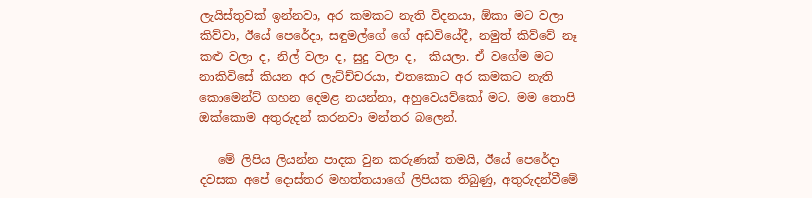ලැයිස්තුවක් ඉන්නවා, අර කමකට නැති විදනයා, ඕකා මට වලා කිව්වා, ඊයේ පෙරේදා, සඳුමල්ගේ ගේ අඩවියේදී, නමුත් කිව්වේ නෑ කළු වලා ද, නිල් වලා ද, සුදු වලා ද,  කියලා. ඒ වගේම මට නාකිවිසේ කියන අර ලැට්ච්චරයා, එතකොට අර කමකට නැති කොමෙන්ට් ගහන දෙමළ නයන්නා, අහුවෙයව්කෝ මට. මම තොපි ඔක්කොම අතුරුදන් කරනවා මන්තර බලෙන්.

   මේ ලිපිය ලියන්න පාදක වුන කරුණක් තමයි, ඊයේ පෙරේදා දවසක අපේ දොස්තර මහත්තයාගේ ලිපියක තිබුණු, අතුරුදන්වීමේ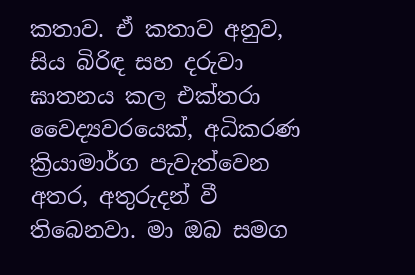කතාව. ඒ කතාව අනුව, සිය බිරිඳ සහ දරුවා ඝාතනය කල එක්තරා වෛද්‍යවරයෙක්, අධිකරණ ක්‍රියාමාර්ග පැවැත්වෙන අතර, අතුරුදන් වී තිබෙනවා. මා ඔබ සමග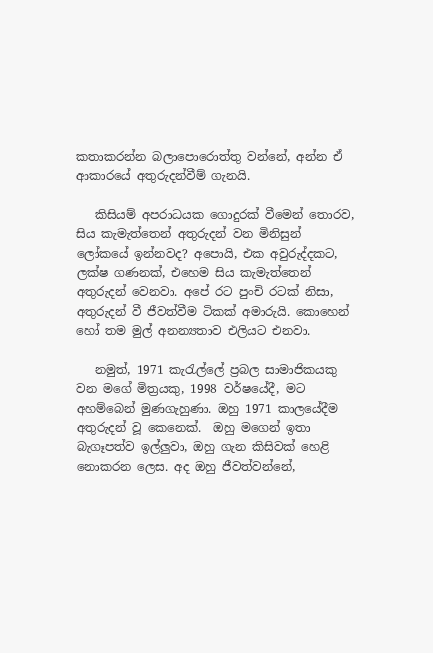කතාකරන්න බලාපොරොත්තු වන්නේ, අන්න ඒ ආකාරයේ අතුරුදන්වීම් ගැනයි.

   කිසියම් අපරාධයක ගොදුරක් වීමෙන් තොරව, සිය කැමැත්තෙන් අතුරුදන් වන මිනිසුන් ලෝකයේ ඉන්නවද? අපොයි, එක අවුරුද්දකට, ලක්ෂ ගණනක්, එහෙම සිය කැමැත්තෙන් අතුරුදන් වෙනවා. අපේ රට පුංචි රටක් නිසා, අතුරුදන් වී ජීවත්වීම ටිකක් අමාරුයි. කොහෙන් හෝ තම මුල් අනන්‍යතාව එලියට එනවා.

   නමුත්, 1971 කැරැල්ලේ ප්‍රබල සාමාජිකයකු වන මගේ මිත්‍රයකු, 1998 වර්ෂයේදී, මට අහම්බෙන් මුණගැහුණා. ඔහු 1971 කාලයේදීම අතුරුදන් වූ කෙනෙක්.  ඔහු මගෙන් ඉතා බැගෑපත්ව ඉල්ලුවා, ඔහු ගැන කිසිවක් හෙළි නොකරන ලෙස. අද ඔහු ජීවත්වන්නේ,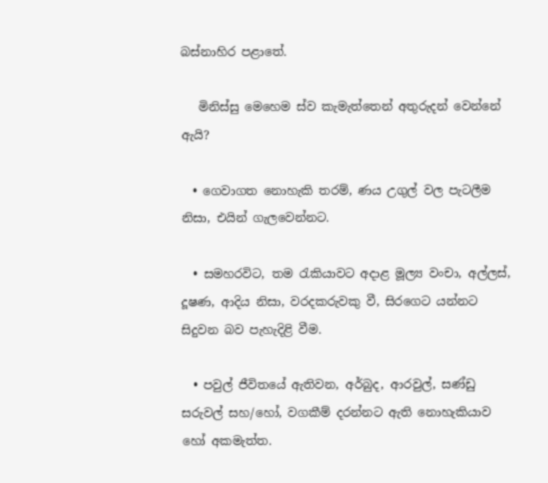බස්නාහිර පළාතේ.

   මිනිස්සු මෙහෙම ස්ව කැමැත්තෙන් අතුරුදන් වෙන්නේ ඇයි?

  • ගෙවාගත නොහැකි තරම්, ණය උගුල් වල පැටලීම නිසා, එයින් ගැලවෙන්නට.

  • සමහරවිට, තම රැකියාවට අදාළ මූල්‍ය වංචා, අල්ලස්, දූෂණ, ආදිය නිසා, වරදකරුවකු වී, සිරගෙට යන්නට සිදුවන බව පැහැදිළි වීම.

  • පවුල් ජීවිතයේ ඇතිවන, අර්බුද, ආරවුල්, සණ්ඩු සරුවල් සහ/හෝ, වගකීම් දරන්නට ඇති නොහැකියාව හෝ අකමැත්ත.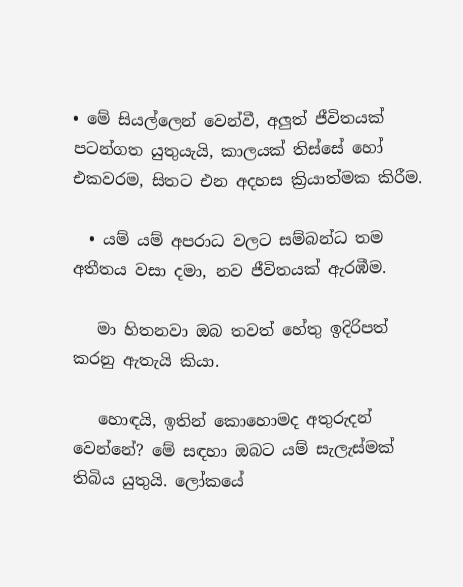• මේ සියල්ලෙන් වෙන්වී, අලුත් ජීවිතයක් පටන්ගත යුතුයැයි, කාලයක් තිස්සේ හෝ එකවරම, සිතට එන අදහස ක්‍රියාත්මක කිරීම.

  • යම් යම් අපරාධ වලට සම්බන්ධ තම අතීතය වසා දමා, නව ජීවිතයක් ඇරඹීම.

   මා හිතනවා ඔබ තවත් හේතු ඉදිරිපත් කරනු ඇතැයි කියා.

   හොඳයි, ඉතින් කොහොමද අතුරුදන් වෙන්නේ? මේ සඳහා ඔබට යම් සැලැස්මක් තිබිය යුතුයි. ලෝකයේ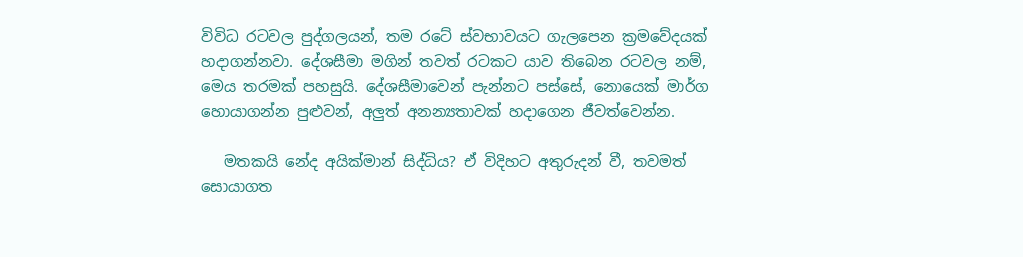විවිධ රටවල පුද්ගලයන්, තම රටේ ස්වභාවයට ගැලපෙන ක්‍රමවේදයක් හදාගන්නවා. දේශසීමා මගින් තවත් රටකට යාව තිබෙන රටවල නම්, මෙය තරමක් පහසුයි. දේශසීමාවෙන් පැන්නට පස්සේ, නොයෙක් මාර්ග හොයාගන්න පුළුවන්, අලුත් අනන්‍යතාවක් හදාගෙන ජීවත්වෙන්න.

   මතකයි නේද අයික්මාන් සිද්ධිය? ඒ විදිහට අතුරුදන් වී, තවමත් සොයාගත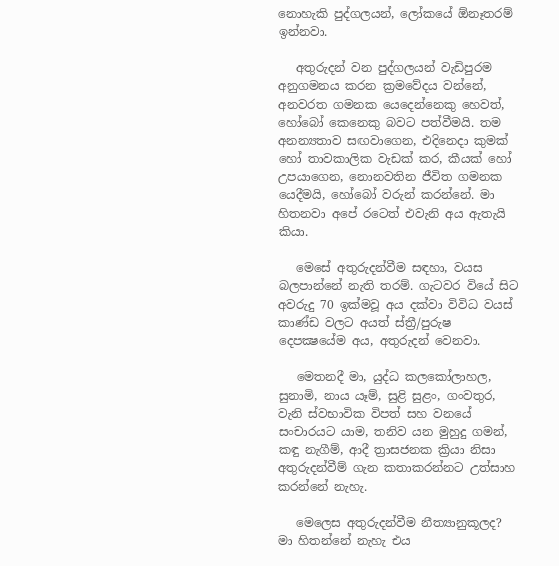නොහැකි පුද්ගලයන්, ලෝකයේ ඕනෑතරම් ඉන්නවා.

   අතුරුදන් වන පුද්ගලයන් වැඩිපුරම අනුගමනය කරන ක්‍රමවේදය වන්නේ, අනවරත ගමනක යෙදෙන්නෙකු හෙවත්,  හෝබෝ කෙනෙකු බවට පත්වීමයි. තම අනන්‍යතාව සඟවාගෙන, එදිනෙදා කුමක් හෝ තාවකාලික වැඩක් කර, කීයක් හෝ උපයාගෙන, නොනවතින ජීවිත ගමනක යෙදීමයි, හෝබෝ වරුන් කරන්නේ. මා හිතනවා අපේ රටෙත් එවැනි අය ඇතැයි කියා.

   මෙසේ අතුරුදන්වීම සඳහා, වයස බලපාන්නේ නැති තරම්. ගැටවර වියේ සිට අවරුදු 70 ඉක්මවූ අය දක්වා විවිධ වයස් කාණ්ඩ වලට අයත් ස්ත්‍රී/පුරුෂ දෙපක්‍ෂයේම අය, අතුරුදන් වෙනවා.

   මෙතනදී මා, යුද්ධ කලකෝලාහල, සුනාමි, නාය යෑම්, සුළි සුළං, ගංවතුර, වැනි ස්වභාවික විපත් සහ වනයේ සංචාරයට යාම, තනිව යන මුහුදු ගමන්, කඳු නැගීම්, ආදී ත්‍රාසජනක ක්‍රියා නිසා අතුරුදන්වීම් ගැන කතාකරන්නට උත්සාහ කරන්නේ නැහැ.

   මෙලෙස අතුරුදන්වීම නීත්‍යානුකූලද? මා හිතන්නේ නැහැ එය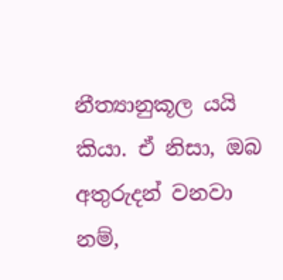නීත්‍යානුකූල යයි කියා. ඒ නිසා, ඔබ අතුරුදන් වනවා නම්,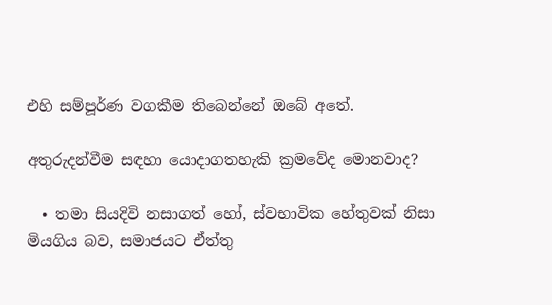එහි සම්පූර්ණ වගකීම තිබෙන්නේ ඔබේ අතේ.

අතුරුදන්වීම සඳහා යොදාගතහැකි ක්‍රමවේද මොනවාද?

  • තමා සියදිවි නසාගත් හෝ, ස්වභාවික හේතුවක් නිසා මියගිය බව, සමාජයට ඒත්තු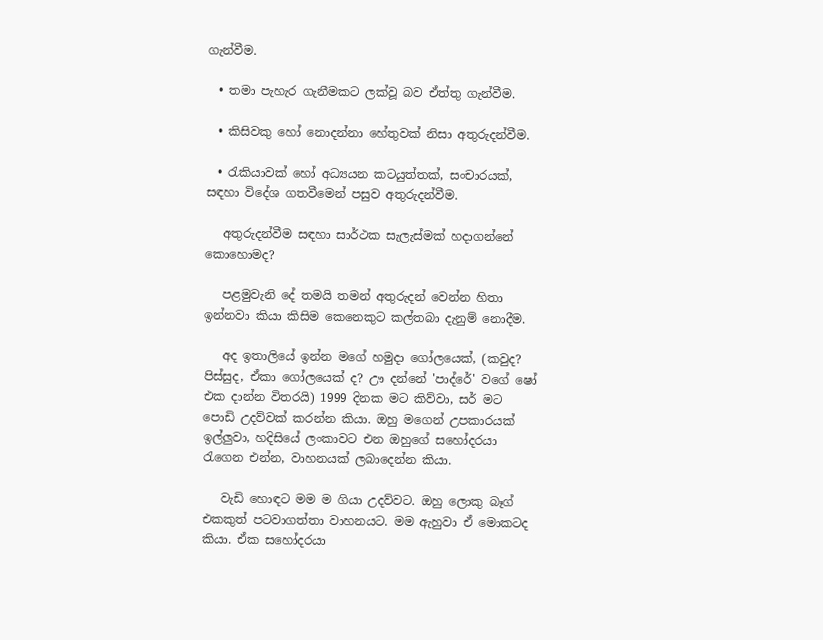ගැන්වීම.

  • තමා පැහැර ගැනීමකට ලක්වූ බව ඒත්තු ගැන්වීම.

  • කිසිවකු හෝ නොදන්නා හේතුවක් නිසා අතුරුදන්වීම.

  • රැකියාවක් හෝ අධ්‍යයන කටයුත්තක්, සංචාරයක්, සඳහා විදේශ ගතවීමෙන් පසුව අතුරුදන්වීම.

   අතුරුදන්වීම සඳහා සාර්ථක සැලැස්මක් හදාගන්නේ කොහොමද?

   පළමුවැනි දේ තමයි තමන් අතුරුදන් වෙන්න හිතා ඉන්නවා කියා කිසිම කෙනෙකුට කල්තබා දැනුම් නොදීම.

   අද ඉතාලියේ ඉන්න මගේ හමුදා ගෝලයෙක්, (කවුද? පිස්සුද, ඒකා ගෝලයෙක් ද? ඌ දන්නේ 'පාද්රේ' වගේ ෂෝ එක දාන්න විතරයි) 1999 දිනක මට කිව්වා, සර් මට පොඩි උදව්වක් කරන්න කියා. ඔහු මගෙන් උපකාරයක් ඉල්ලුවා, හදිසියේ ලංකාවට එන ඔහුගේ සහෝදරයා රැගෙන එන්න, වාහනයක් ලබාදෙන්න කියා.

   වැඩි හොඳට මම ම ගියා උදව්වට. ඔහු ලොකු බෑග් එකකුත් පටවාගත්තා වාහනයට. මම ඇහුවා ඒ මොකටද කියා. ඒක සහෝදරයා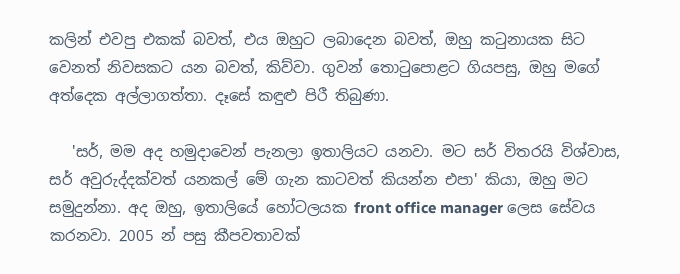කලින් එවපු එකක් බවත්, එය ඔහුට ලබාදෙන බවත්, ඔහු කටුනායක සිට වෙනත් නිවසකට යන බවත්, කිව්වා. ගුවන් තොටුපොළට ගියපසු, ඔහු මගේ අත්දෙක අල්ලාගත්තා. දෑසේ කඳුළු පිරී තිබුණා.

   'සර්, මම අද හමුදාවෙන් පැනලා ඉතාලියට යනවා. මට සර් විතරයි විශ්වාස, සර් අවුරුද්දක්වත් යනකල් මේ ගැන කාටවත් කියන්න එපා' කියා, ඔහු මට සමුදුන්නා. අද ඔහු, ඉතාලියේ හෝටලයක front office manager ලෙස සේවය කරනවා. 2005 න් පසු කීපවතාවක්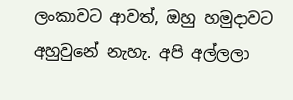ලංකාවට ආවත්, ඔහු හමුදාවට අහුවුනේ නැහැ. අපි අල්ලලා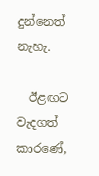දුන්නෙත් නැහැ.

  ඊළඟට වැදගත් කාරණේ,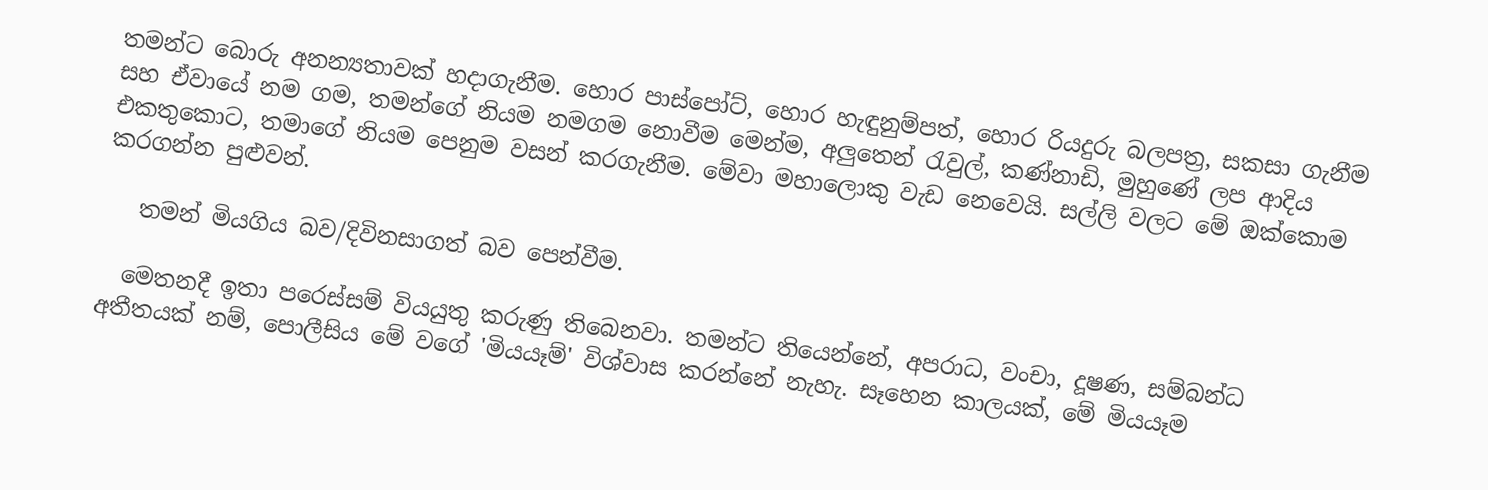තමන්ට බොරු අනන්‍යතාවක් හදාගැනීම. හොර පාස්පෝට්, හොර හැඳුනුම්පත්, හොර රියදුරු බලපත්‍ර, සකසා ගැනීම සහ ඒවායේ නම ගම, තමන්ගේ නියම නමගම නොවීම මෙන්ම, අලුතෙන් රැවුල්, කණ්නාඩි, මුහුණේ ලප ආදිය එකතුකොට, තමාගේ නියම පෙනුම වසන් කරගැනීම. මේවා මහාලොකු වැඩ නෙවෙයි. සල්ලි වලට මේ ඔක්කොම කරගන්න පුළුවන්.

   තමන් මියගිය බව/දිවිනසාගත් බව පෙන්වීම.

  මෙතනදී ඉතා පරෙස්සම් වියයුතු කරුණු තිබෙනවා. තමන්ට තියෙන්නේ, අපරාධ, වංචා, දූෂණ, සම්බන්ධ අතීතයක් නම්, පොලීසිය මේ වගේ 'මියයෑම්' විශ්වාස කරන්නේ නැහැ. සෑහෙන කාලයක්, මේ මියයෑම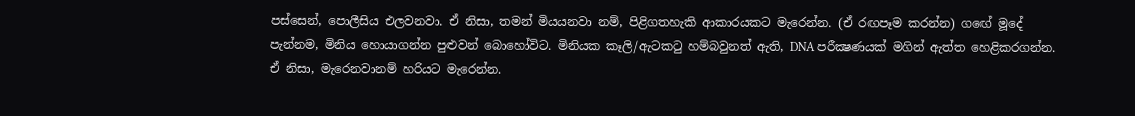පස්සෙන්, පොලීසිය එලවනවා. ඒ නිසා, තමන් මියයනවා නම්, පිළිගතහැකි ආකාරයකට මැරෙන්න. (ඒ රඟපෑම කරන්න) ගඟේ මූදේ පැන්නම, මිනිය හොයාගන්න පුළුවන් බොහෝවිට. මිනියක කෑලි/ඇටකටු හම්බවුනත් ඇති, DNA පරීක්‍ෂණයක් මගින් ඇත්ත හෙළිකරගන්න. ඒ නිසා, මැරෙනවානම් හරියට මැරෙන්න.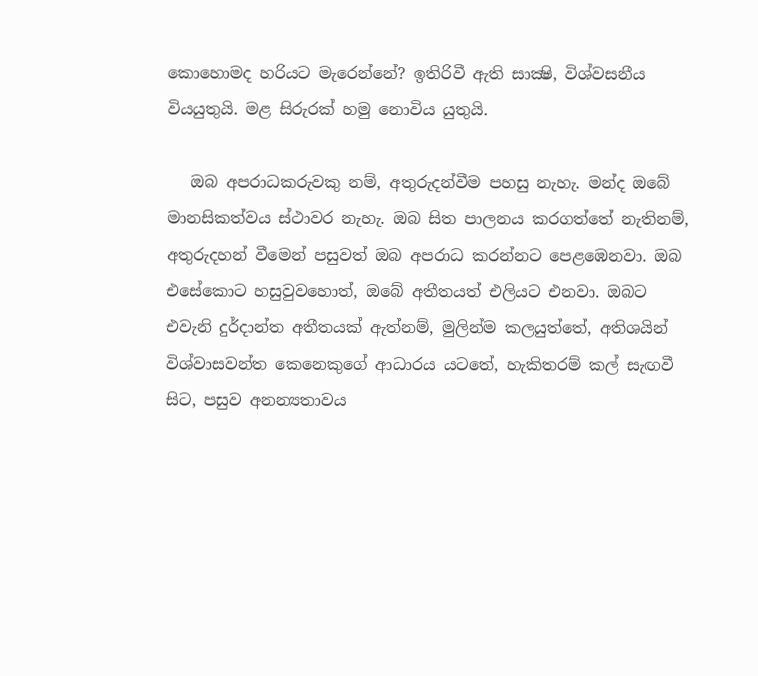කොහොමද හරියට මැරෙන්නේ? ඉතිරිවී ඇති සාක්‍ෂි, විශ්වසනීය වියයුතුයි. මළ සිරුරක් හමු නොවිය යුතුයි.

   ඔබ අපරාධකරුවකු නම්, අතුරුදන්වීම පහසු නැහැ. මන්ද ඔබේ මානසිකත්වය ස්ථාවර නැහැ. ඔබ සිත පාලනය කරගත්තේ නැතිනම්, අතුරුදහන් වීමෙන් පසුවත් ඔබ අපරාධ කරන්නට පෙළඹෙනවා. ඔබ එසේකොට හසුවුවහොත්, ඔබේ අතීතයත් එලියට එනවා. ඔබට එවැනි දුර්දාන්ත අතීතයක් ඇත්නම්, මුලින්ම කලයුත්තේ, අතිශයින් විශ්වාසවන්ත කෙනෙකුගේ ආධාරය යටතේ, හැකිතරම් කල් සැඟවී සිට, පසුව අනන්‍යතාවය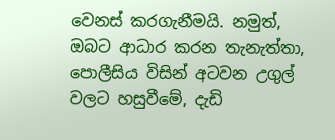වෙනස් කරගැනීමයි. නමුත්, ඔබට ආධාර කරන තැනැත්තා, පොලීසිය විසින් අටවන උගුල් වලට හසුවීමේ, දැඩි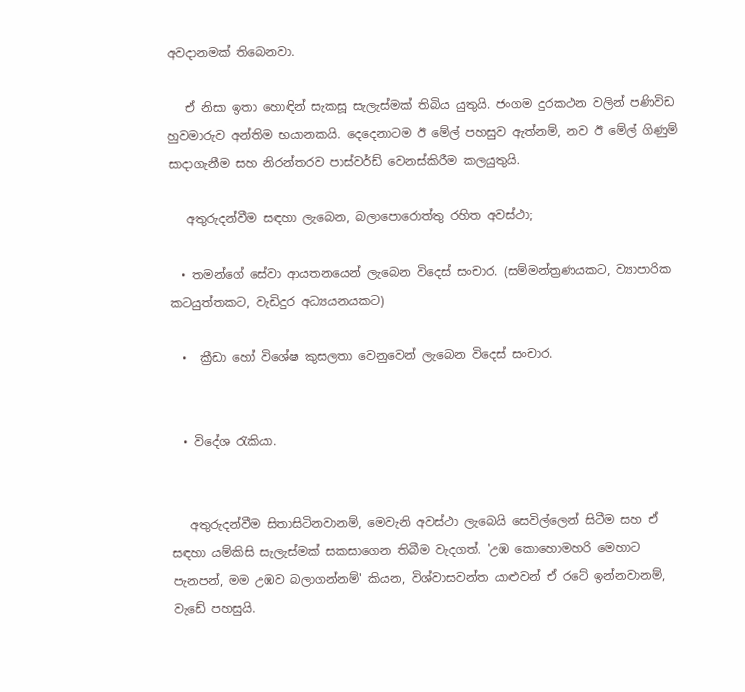අවදානමක් තිබෙනවා.

   ඒ නිසා ඉතා හොඳින් සැකසූ සැලැස්මක් තිබිය යුතුයි. ජංගම දුරකථන වලින් පණිවිඩ හුවමාරුව අන්තිම භයානකයි. දෙදෙනාටම ඊ මේල් පහසුව ඇත්නම්, නව ඊ මේල් ගිණුම් සාදාගැනීම සහ නිරන්තරව පාස්වර්ඩ් වෙනස්කිරීම කලයුතුයි.

   අතුරුදන්වීම සඳහා ලැබෙන, බලාපොරොත්තු රහිත අවස්ථා;

  • තමන්ගේ සේවා ආයතනයෙන් ලැබෙන විදෙස් සංචාර. (සම්මන්ත්‍රණයකට, ව්‍යාපාරික කටයුත්තකට, වැඩිදුර අධ්‍යයනයකට)

  •  ක්‍රීඩා හෝ විශේෂ කුසලතා වෙනුවෙන් ලැබෙන විදෙස් සංචාර.


  • විදේශ රැකියා.


   අතුරුදන්වීම සිතාසිටිනවානම්, මෙවැනි අවස්ථා ලැබෙයි සෙවිල්ලෙන් සිටීම සහ ඒ සඳහා යම්කිසි සැලැස්මක් සකසාගෙන තිබීම වැදගත්. 'උඹ කොහොමහරි මෙහාට පැනපන්, මම උඹව බලාගන්නම්' කියන, විශ්වාසවන්ත යාළුවන් ඒ රටේ ඉන්නවානම්, වැඩේ පහසුයි.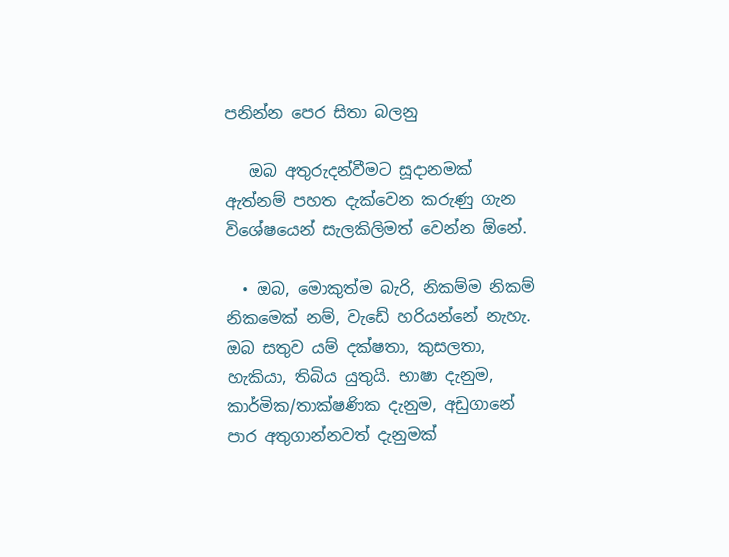පනින්න පෙර සිතා බලනු

   ඔබ අතුරුදන්වීමට සූදානමක් ඇත්නම් පහත දැක්වෙන කරුණු ගැන විශේෂයෙන් සැලකිලිමත් වෙන්න ඕනේ.

  • ඔබ, මොකුත්ම බැරි, නිකම්ම නිකම් නිකමෙක් නම්, වැඩේ හරියන්නේ නැහැ. ඔබ සතුව යම් දක්ෂතා, කුසලතා, හැකියා, තිබිය යුතුයි. භාෂා දැනුම, කාර්මික/තාක්ෂණික දැනුම, අඩුගානේ පාර අතුගාන්නවත් දැනුමක්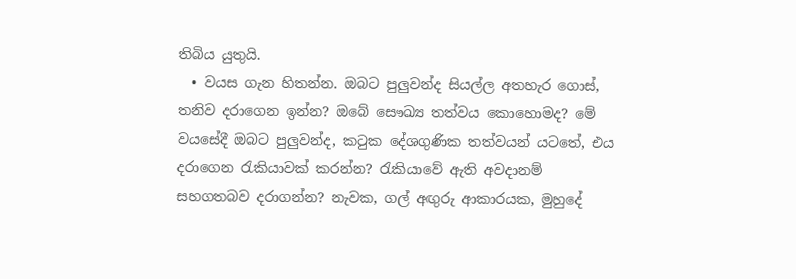තිබිය යුතුයි.
  • වයස ගැන හිතන්න. ඔබට පුලුවන්ද සියල්ල අතහැර ගොස්, තනිව දරාගෙන ඉන්න? ඔබේ සෞඛ්‍ය තත්වය කොහොමද? මේ වයසේදී ඔබට පුලුවන්ද, කටුක දේශගුණික තත්වයන් යටතේ, එය දරාගෙන රැකියාවක් කරන්න? රැකියාවේ ඇති අවදානම් සහගතබව දරාගන්න? නැවක, ගල් අඟුරු ආකාරයක, මුහුදේ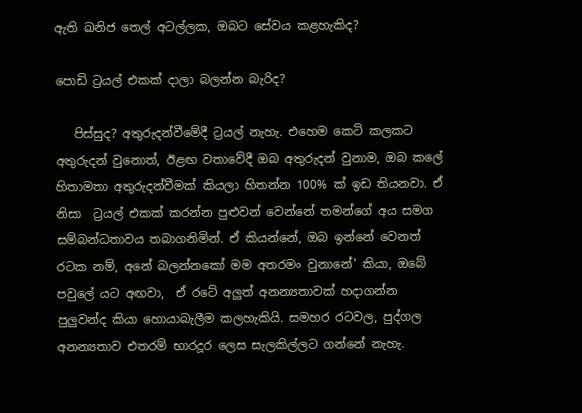ඇති ඛනිජ තෙල් අටල්ලක, ඔබට සේවය කළහැකිද?

පොඩි ට්‍රයල් එකක් දාලා බලන්න බැරිද?

   පිස්සුද? අතුරුදන්වීමේදී ට්‍රයල් නැහැ. එහෙම කෙටි කලකට අතුරුදන් වුනොත්, ඊළඟ වතාවේදී ඔබ අතුරුදන් වුනාම, ඔබ කලේ හිතාමතා අතුරුදන්වීමක් කියලා හිතන්න 100% ක් ඉඩ තියනවා. ඒ නිසා  ට්‍රයල් එකක් කරන්න පුළුවන් වෙන්නේ තමන්ගේ අය සමග සම්බන්ධතාවය තබාගනිමින්. ඒ කියන්නේ, ඔබ ඉන්නේ වෙනත් රටක නම්, අනේ බලන්නකෝ මම අතරමං වුනානේ' කියා, ඔබේ පවුලේ යට අඟවා,  ඒ රටේ අලුත් අනන්‍යතාවක් හදාගන්න පුලුවන්ද කියා හොයාබැලීම කලහැකියි. සමහර රටවල, පුද්ගල අනන්‍යතාව එතරම් භාරදූර ලෙස සැලකිල්ලට ගන්නේ නැහැ.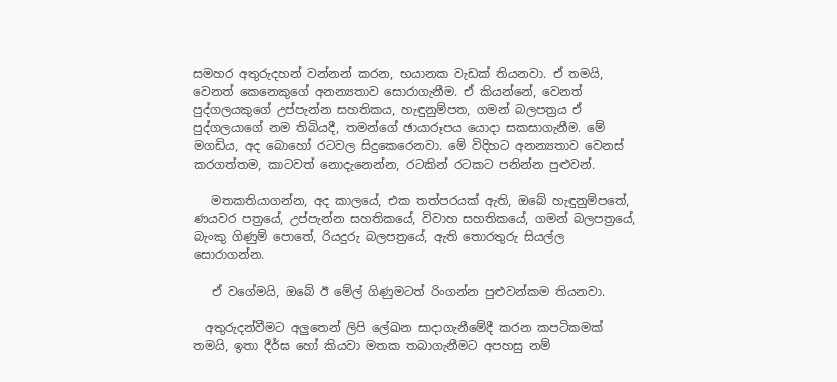සමහර අතුරුදහන් වන්නන් කරන, භයානක වැඩක් තියනවා. ඒ තමයි, වෙනත් කෙනෙකුගේ අනන්‍යතාව සොරාගැනීම. ඒ කියන්නේ, වෙනත් පුද්ගලයකුගේ උප්පැන්න සහතිකය, හැඳුනුම්පත, ගමන් බලපත්‍රය ඒ පුද්ගලයාගේ නම තිබියදී, තමන්ගේ ඡායාරූපය යොදා සකසාගැනීම. මේ මගඩිය, අද බොහෝ රටවල සිදුකෙරෙනවා. මේ විදිහට අනන්‍යතාව වෙනස් කරගත්තම, කාටවත් නොදැනෙන්න, රටකින් රටකට පනින්න පුළුවන්.

   මතකතියාගන්න, අද කාලයේ, එක තත්පරයක් ඇති, ඔබේ හැඳුනුම්පතේ, ණයවර පත්‍රයේ, උප්පැන්න සහතිකයේ, විවාහ සහතිකයේ, ගමන් බලපත්‍රයේ, බැංකු ගිණුම් පොතේ, රියදුරු බලපත්‍රයේ, ඇති තොරතුරු සියල්ල සොරාගන්න.

   ඒ වගේමයි, ඔබේ ඊ මේල් ගිණුමටත් රිංගන්න පුළුවන්කම තියනවා.

  අතුරුදන්වීමට අලුතෙන් ලිපි ලේඛන සාදාගැනීමේදී කරන කපටිකමක් තමයි, ඉතා දීර්ඝ හෝ කියවා මතක තබාගැනීමට අපහසු නම්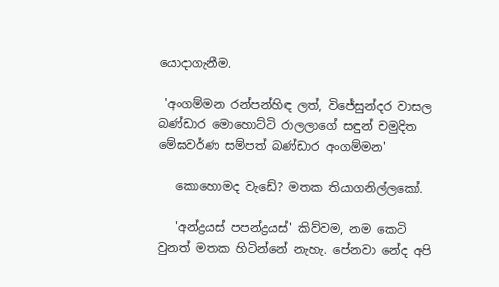යොදාගැනීම.

 'අංගම්මන රන්පන්හිඳ ලත්, විජේසුන්දර වාසල බණ්ඩාර මොහොට්ටි රාලලාගේ සඳුන් චමුදිත මේඝවර්ණ සම්පත් බණ්ඩාර අංගම්මන'

   කොහොමද වැඩේ? මතක තියාගනිල්ලකෝ.

   'අන්ද්‍රයස් පපන්ද්‍රයස්' කිව්වම, නම කෙටි වුනත් මතක හිටින්නේ නැහැ. පේනවා නේද අපි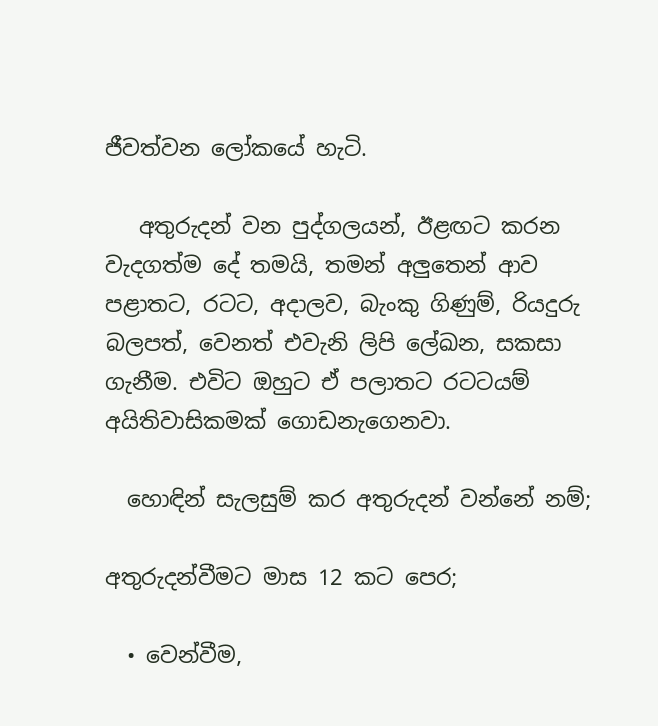ජීවත්වන ලෝකයේ හැටි.

   අතුරුදන් වන පුද්ගලයන්, ඊළඟට කරන වැදගත්ම දේ තමයි, තමන් අලුතෙන් ආව පළාතට, රටට, අදාලව, බැංකු ගිණුම්, රියදුරු බලපත්, වෙනත් එවැනි ලිපි ලේඛන, සකසා ගැනීම. එවිට ඔහුට ඒ පලාතට රටටයම් අයිතිවාසිකමක් ගොඩනැගෙනවා.

  හොඳින් සැලසුම් කර අතුරුදන් වන්නේ නම්;

අතුරුදන්වීමට මාස 12 කට පෙර;

  • වෙන්වීම,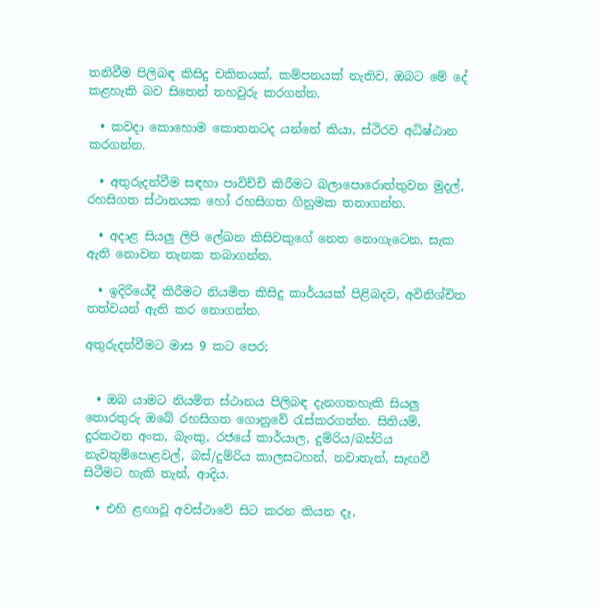තනිවීම පිලිබඳ කිසිදු චකිතයක්, කම්පනයක් නැතිව, ඔබට මේ දේ කළහැකි බව සිතෙන් තහවුරු කරගන්න.

  • කවදා කොහොම කොතනටද යන්නේ කියා, ස්ථිරව අධිෂ්ඨාන කරගන්න.

  • අතුරුදන්වීම සඳහා පාවිච්චි කිරීමට බලාපොරොත්තුවන මුදල්, රහසිගත ස්ථානයක හෝ රහසිගත ගිනුමක තනාගන්න.

  • අදාළ සියලු ලිපි ලේඛන කිසිවකුගේ නෙත නොගැටෙන, සැක ඇති නොවන තැනක තබාගන්න.

  • ඉදිරියේදී කිරීමට නියමිත කිසිදු කාර්යයක් පිළිබදව, අවිනිශ්චිත තත්වයන් ඇති කර නොගන්න.

අතුරුදන්වීමට මාස 9 කට පෙර;


  • ඔබ යාමට නියමිත ස්ථානය පිලිබඳ දැනගතහැකි සියලු තොරතුරු ඔබේ රහසිගත ගොනුවේ රැස්කරගන්න. සිතියම්, දුරකථන අංක, බැංකු, රජයේ කාර්යාල, දුම්රිය/බස්රිය නැවතුම්පොළවල්, බස්/දුම්රිය කාලසටහන්, නවාතැන්, සැඟවී සිටීමට හැකි තැන්, ආදිය.

  • එහි ළඟාවූ අවස්ථාවේ සිට කරන කියන දෑ,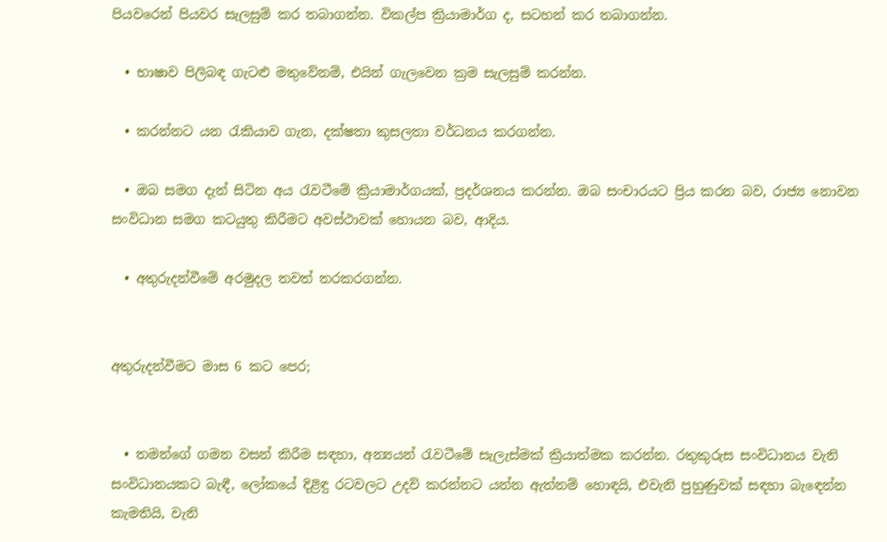පියවරෙන් පියවර සැලසුම් කර තබාගන්න. විකල්ප ක්‍රියාමාර්ග ද, සටහන් කර තබාගන්න.

  • භාෂාව පිලිබඳ ගැටළු මතුවේනම්, එයින් ගැලවෙන ක්‍රම සැලසුම් කරන්න.

  • කරන්නට යන රැකියාව ගැන, දක්ෂතා කුසලතා වර්ධනය කරගන්න.

  • ඔබ සමග දැන් සිටින අය රැවටීමේ ක්‍රියාමාර්ගයක්, ප්‍රදර්ශනය කරන්න. ඔබ සංචාරයට ප්‍රිය කරන බව, රාජ්‍ය නොවන සංවිධාන සමග කටයුතු කිරීමට අවස්ථාවක් හොයන බව, ආදිය.

  • අතුරුදන්වීමේ අරමුදල තවත් තරකරගන්න.


අතුරුදන්වීමට මාස 6 කට පෙර;


  • තමන්ගේ ගමන වසන් කිරීම සඳහා, අන්‍යයන් රැවටීමේ සැලැස්මක් ක්‍රියාත්මක කරන්න. රතුකුරුස සංවිධානය වැනි සංවිධානයකට බැඳී, ලෝකයේ දිළිඳු රටවලට උදව් කරන්නට යන්න ඇත්නම් හොඳයි, එවැනි පුහුණුවක් සඳහා බැඳෙන්න කැමතියි, වැනි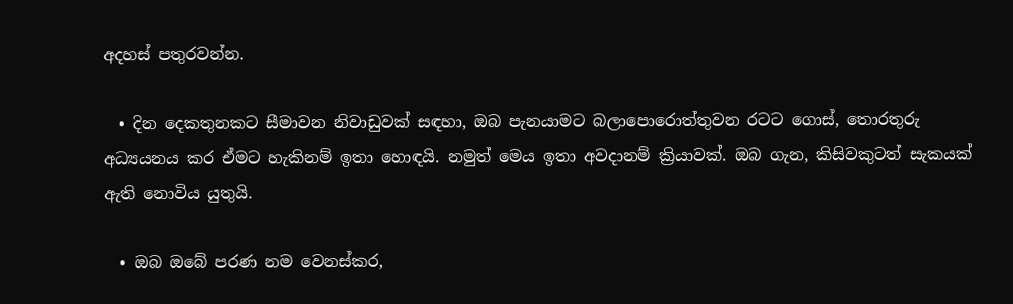අදහස් පතුරවන්න.

  • දින දෙකතුනකට සීමාවන නිවාඩුවක් සඳහා, ඔබ පැනයාමට බලාපොරොත්තුවන රටට ගොස්, තොරතුරු අධ්‍යයනය කර ඒමට හැකිනම් ඉතා හොඳයි. නමුත් මෙය ඉතා අවදානම් ක්‍රියාවක්. ඔබ ගැන, කිසිවකුටත් සැකයක් ඇති නොවිය යුතුයි.

  • ඔබ ඔබේ පරණ නම වෙනස්කර,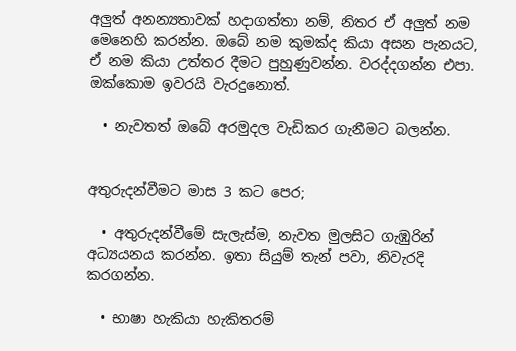අලුත් අනන්‍යතාවක් හදාගත්තා නම්, නිතර ඒ අලුත් නම මෙනෙහි කරන්න. ඔබේ නම කුමක්ද කියා අසන පැනයට, ඒ නම කියා උත්තර දීමට පුහුණුවන්න. වරද්දගන්න එපා. ඔක්කොම ඉවරයි වැරදුනොත්.

  • නැවතත් ඔබේ අරමුදල වැඩිකර ගැනීමට බලන්න.


අතුරුදන්වීමට මාස 3 කට පෙර;

  • අතුරුදන්වීමේ සැලැස්ම, නැවත මුලසිට ගැඹුරින් අධ්‍යයනය කරන්න. ඉතා සියුම් තැන් පවා, නිවැරදි කරගන්න.

  • භාෂා හැකියා හැකිතරම්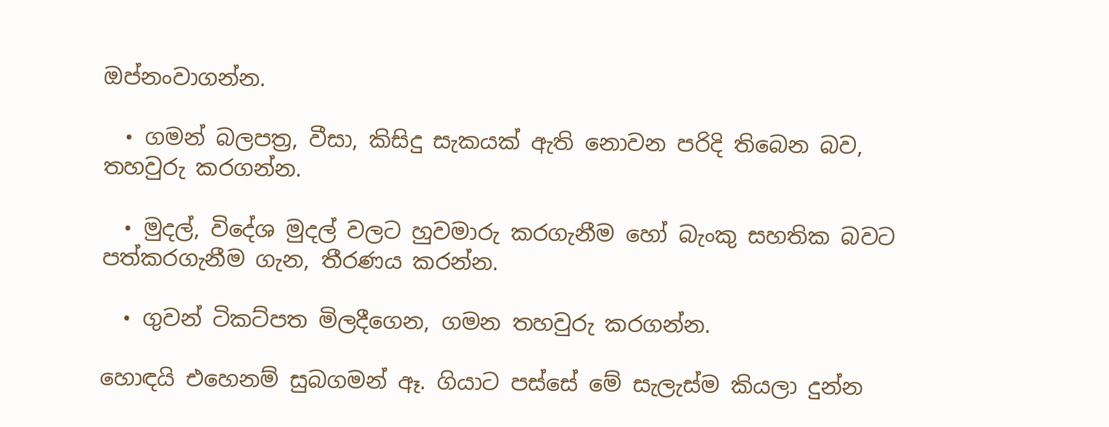ඔප්නංවාගන්න.

  • ගමන් බලපත්‍ර, වීසා, කිසිදු සැකයක් ඇති නොවන පරිදි තිබෙන බව, තහවුරු කරගන්න.

  • මුදල්, විදේශ මුදල් වලට හුවමාරු කරගැනීම හෝ බැංකු සහතික බවට පත්කරගැනීම ගැන, තීරණය කරන්න.

  • ගුවන් ටිකට්පත මිලදීගෙන, ගමන තහවුරු කරගන්න.

හොඳයි එහෙනම් සුබගමන් ඈ. ගියාට පස්සේ මේ සැලැස්ම කියලා දුන්න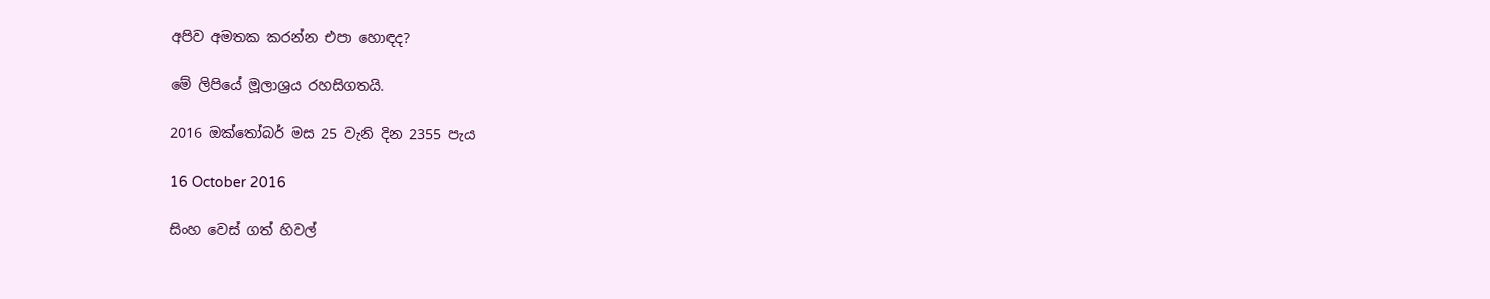අපිව අමතක කරන්න එපා හොඳද?

මේ ලිපියේ මූලාශ්‍රය රහසිගතයි.

2016 ඔක්තෝබර් මස 25 වැනි දින 2355 පැය

16 October 2016

සිංහ වෙස් ගත් හිවල්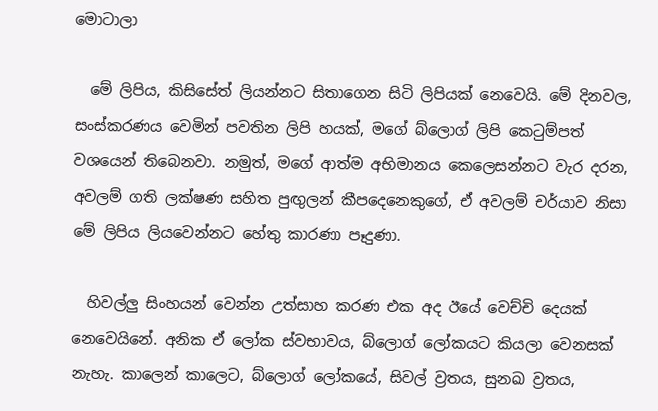මොටාලා

  මේ ලිපිය, කිසිසේත් ලියන්නට සිතාගෙන සිටි ලිපියක් නෙවෙයි. මේ දිනවල, සංස්කරණය වෙමින් පවතින ලිපි හයක්, මගේ බ්ලොග් ලිපි කෙටුම්පත් වශයෙන් තිබෙනවා. නමුත්, මගේ ආත්ම අභිමානය කෙලෙසන්නට වැර දරන, අවලම් ගති ලක්ෂණ සහිත පුඟුලන් කීපදෙනෙකුගේ, ඒ අවලම් චර්යාව නිසා මේ ලිපිය ලියවෙන්නට හේතු කාරණා පෑදුණා.

  හිවල්ලු සිංහයන් වෙන්න උත්සාහ කරණ එක අද ඊයේ වෙච්චි දෙයක් නෙවෙයිනේ. අනික ඒ ලෝක ස්වභාවය, බ්ලොග් ලෝකයට කියලා වෙනසක් නැහැ. කාලෙන් කාලෙට, බ්ලොග් ලෝකයේ, සිවල් ව්‍රතය, සුනඛ ව්‍රතය,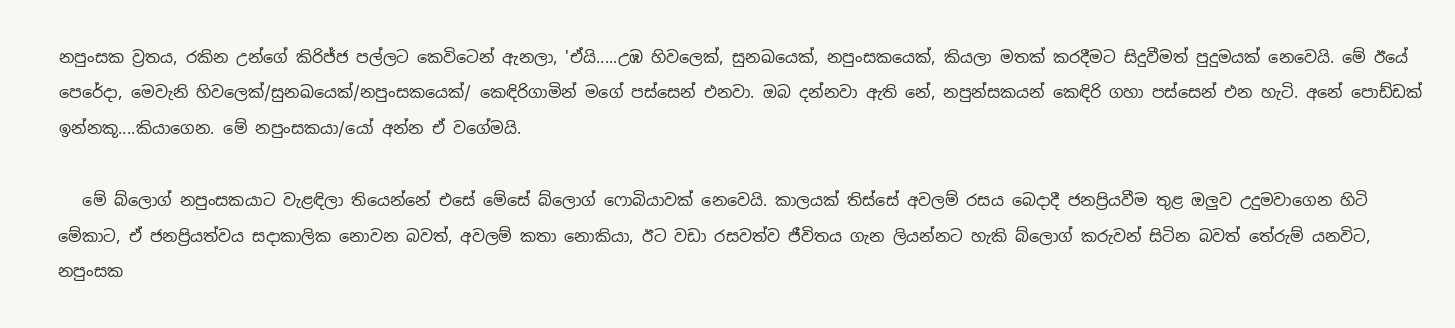නපුංසක ව්‍රතය, රකින උන්ගේ කිරිජ්ජ පල්ලට කෙවිටෙන් ඇනලා, 'ඒයි.....උඹ හිවලෙක්, සුනඛයෙක්, නපුංසකයෙක්, කියලා මතක් කරදීමට සිදුවීමත් පුදුමයක් නෙවෙයි. මේ ඊයේ පෙරේදා, මෙවැනි හිවලෙක්/සුනඛයෙක්/නපුංසකයෙක්/ කෙඳිරිගාමින් මගේ පස්සෙන් එනවා. ඔබ දන්නවා ඇති නේ, නපුන්සකයන් කෙඳිරි ගහා පස්සෙන් එන හැටි. අනේ පොඩ්ඩක් ඉන්නකූ....කියාගෙන. මේ නපුංසකයා/යෝ අන්න ඒ වගේමයි.

   මේ බ්ලොග් නපුංසකයාට වැළඳිලා තියෙන්නේ එසේ මේසේ බ්ලොග් ෆොබියාවක් නෙවෙයි. කාලයක් තිස්සේ අවලම් රසය බෙදාදී ජනප්‍රියවීම තුළ ඔලුව උදුමවාගෙන හිටි මේකාට, ඒ ජනප්‍රියත්වය සදාකාලික නොවන බවත්, අවලම් කතා නොකියා, ඊට වඩා රසවත්ව ජීවිතය ගැන ලියන්නට හැකි බ්ලොග් කරුවන් සිටින බවත් තේරුම් යනවිට, නපුංසක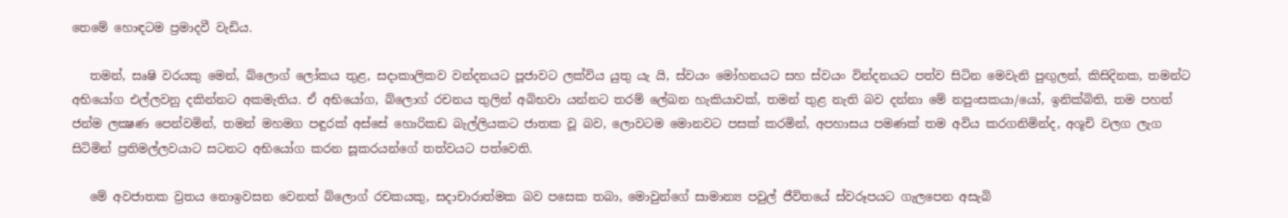තෙමේ හොඳටම ප්‍රමාදවී වැඩිය.

   තමන්, සෘෂි වරයකු මෙන්, බ්ලොග්‍ ලෝකය තුළ, සදාකාලිකව වන්දනයට පූජාවට ලක්විය යුතු යැ යි, ස්වයං මෝහනයට සහ ස්වයං වින්දනයට පත්ව සිටින මෙවැනි පුඟුලන්, කිසිදිනක, තමන්ට අභියෝග එල්ලවනු දකින්නට අකමැතිය. ඒ අභියෝග, බ්ලොග් රචනය තුලින් අබිභවා යන්නට තරම් ලේඛන හැකියාවක්, තමන් තුළ නැති බව දන්නා මේ නපුංසකයා/යෝ, ඉනික්බිති, තම පහත් ජන්ම ලක්‍ෂණ පෙන්වමින්, තමන් මහමග පඳුරක් අස්සේ හොරිකඩ බැල්ලියකට ජාතක වූ බව, ලොවටම මොනවට පසක් කරමින්, අපහාසය පමණක් තම අවිය කරගනිමින්ද, අශූචි වලග ලැග සිටිමින් ප්‍රතිමල්ලවයාට සටනට අභියෝග කරන සූකරයන්ගේ තත්වයට පත්වෙති.

   මේ අවජාතක ව්‍රතය නොඉවසන වෙනත් බ්ලොග් රචකයකු, සදාචාරාත්මක බව පසෙක තබා, මොවුන්ගේ සාමාන්‍ය පවුල් ජීවිතයේ ස්වරූපයට ගැලපෙන අසැබි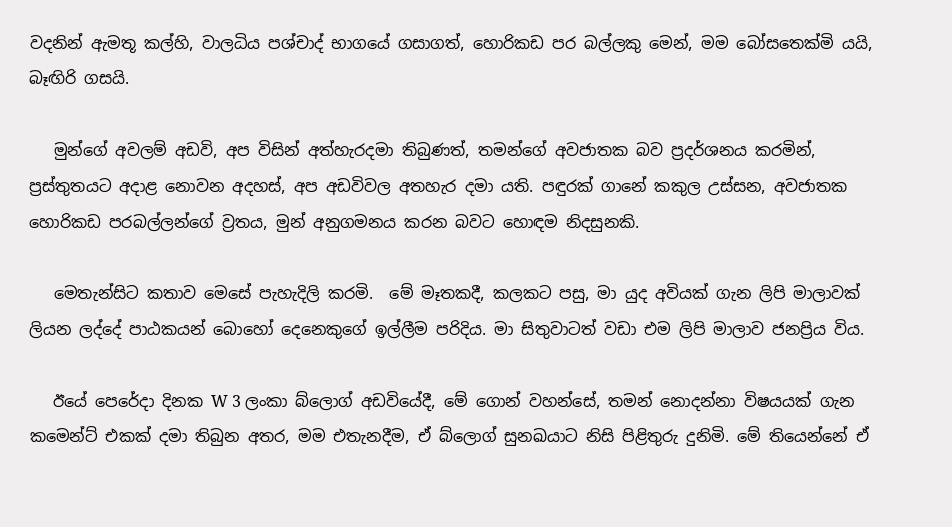වදනින් ඇමතූ කල්හි, වාලධිය පශ්චාද් භාගයේ ගසාගත්, හොරිකඩ පර බල්ලකු මෙන්, මම බෝසතෙක්මි යයි, බෑඟිරි ගසයි.

   මුන්ගේ අවලම් අඩවි, අප විසින් අත්හැරදමා තිබුණත්, තමන්ගේ අවජාතක බව ප්‍රදර්ශනය කරමින්, ප්‍රස්තුතයට අදාළ නොවන අදහස්, අප අඩවිවල අතහැර දමා යති. පඳුරක් ගානේ කකුල උස්සන, අවජාතක හොරිකඩ පරබල්ලන්ගේ ව්‍රතය, මුන් අනුගමනය කරන බවට හොඳම නිදසුනකි.

   මෙතැන්සිට කතාව මෙසේ පැහැදිලි කරමි.  මේ මෑතකදී, කලකට පසු, මා යුද අවියක් ගැන ලිපි මාලාවක් ලියන ලද්දේ පාඨකයන් බොහෝ දෙනෙකුගේ ඉල්ලීම පරිදිය. මා සිතුවාටත් වඩා එම ලිපි මාලාව ජනප්‍රිය විය.

   ඊයේ පෙරේදා දිනක W 3 ලංකා බ්ලොග් අඩවියේදී, මේ ගොන් වහන්සේ, තමන් නොදන්නා විෂයයක් ගැන කමෙන්ට් එකක් දමා තිබුන අතර, මම එතැනදීම, ඒ බ්ලොග් සුනඛයාට නිසි පිළිතුරු දුනිමි. මේ තියෙන්නේ ඒ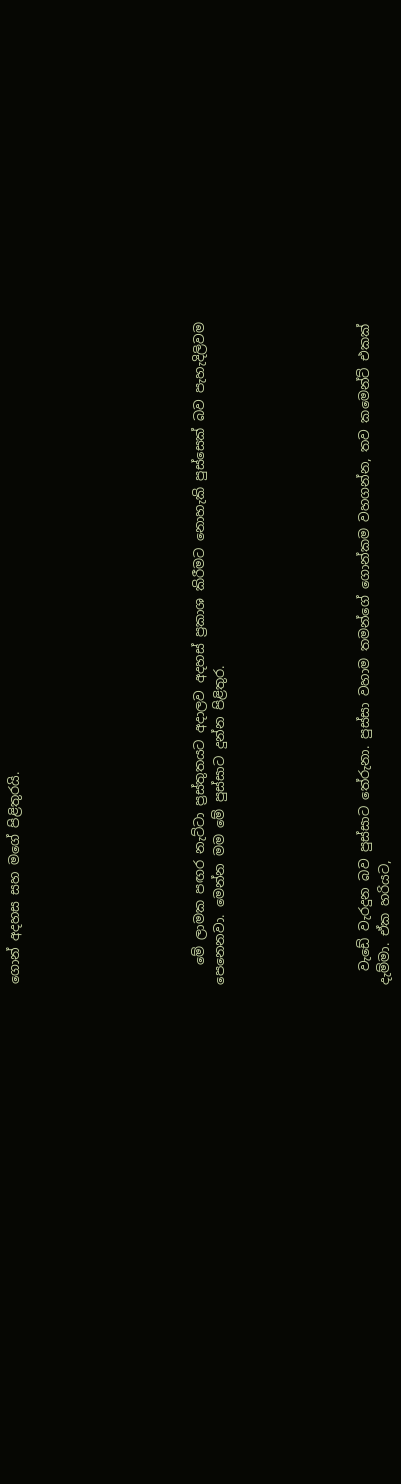ගොන් අදහස සහ මගේ පිළිතුරයි.








   මේ ලාමක පඟර නැට්ටා ප්‍රස්තුතයට අදාලව අදහස් ප්‍රකාශ කිරීමට නොහැකි පුස්සෙක් බව පැහැදිලිවම පෙනෙනවා. මෙන්න මම මේ පුස්සාට දුන්න පිළිතුර.






  වැඩේ වැරදුන බව පුස්සාට තේරුනා. පුස්සා වහාම තමන්ගේ ගොන්කම වහගන්න, තව කමෙන්ට් එකක් දැම්මා. ඒක හරියට,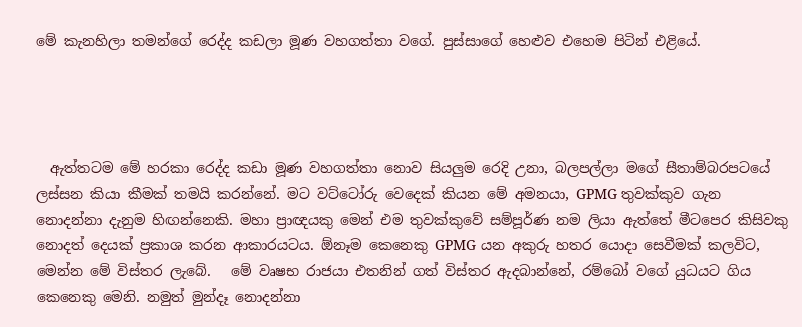මේ කැනහිලා තමන්ගේ රෙද්ද කඩලා මූණ වහගත්තා වගේ. පුස්සාගේ හෙළුව එහෙම පිටින් එළියේ.




  ඇත්තටම මේ හරකා රෙද්ද කඩා මූණ වහගත්තා නොව සියලුම රෙදි උනා, බලපල්ලා මගේ සීතාම්බරපටයේ ලස්සන කියා කීමක් තමයි කරන්නේ. මට වට්ටෝරු වෙදෙක් කියන මේ අමනයා, GPMG තුවක්කුව ගැන නොදන්නා දැනුම හිඟන්නෙකි. මහා ප්‍රාඥයකු මෙන් එම තුවක්කුවේ සම්පූර්ණ නම ලියා ඇත්තේ මීටපෙර කිසිවකු නොදත් දෙයක් ප්‍රකාශ කරන ආකාරයටය. ඕනෑම කෙනෙකු GPMG යන අකුරු හතර යොදා සෙවීමක් කලවිට, මෙන්න මේ විස්තර ලැබේ.   මේ වෘෂභ රාජයා එතනින් ගත් විස්තර ඇදබාන්නේ, රම්බෝ වගේ යුධයට ගිය කෙනෙකු මෙනි. නමුත් මුන්දෑ නොදන්නා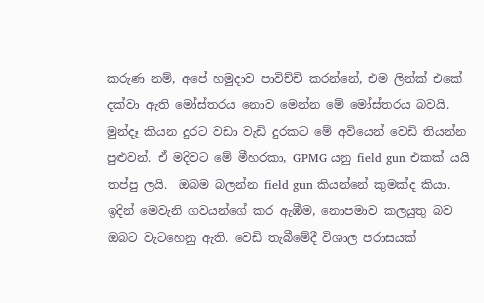කරුණ නම්, අපේ හමුදාව පාවිච්චි කරන්නේ, එම ලින්ක් එකේ දක්වා ඇති මෝස්තරය නොව මෙන්න මේ මෝස්තරය බවයි.   මුන්දෑ කියන දුරට වඩා වැඩි දුරකට මේ අවියෙන් වෙඩි තියන්න පුළුවන්. ඒ මදිවට මේ මීහරකා, GPMG යනු field gun එකක් යයි තප්පු ලයි.  ඔබම බලන්න field gun කියන්නේ කුමක්ද කියා. ඉදින් මෙවැනි ගවයන්ගේ කර ඇඹීම, නොපමාව කලයුතු බව ඔබට වැටහෙනු ඇති. වෙඩි තැබීමේදී විශාල පරාසයක්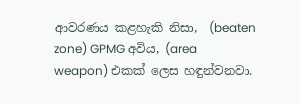ආවරණය කළහැකි නිසා,  (beaten zone) GPMG අවිය, (area weapon) එකක් ලෙස හඳුන්වනවා.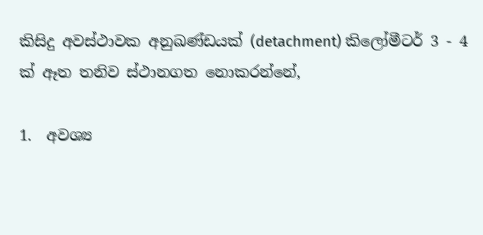කිසිදු අවස්ථාවක අනුඛණ්ඩයක් (detachment) කිලෝමීටර් 3 - 4 ක් ඈත තනිව ස්ථානගත නොකරන්නේ,

1.  අවශ්‍ය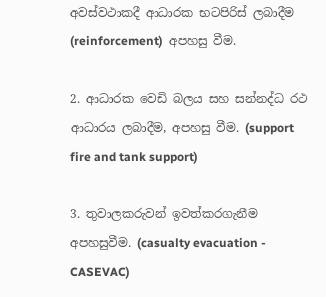අවස්වථාකදී ආධාරක භටපිරිස් ලබාදීම (reinforcement)  අපහසු වීම.

2. ආධාරක වෙඩි බලය සහ සන්නද්ධ රථ ආධාරය ලබාදීම, අපහසු වීම. (support fire and tank support)

3. තුවාලකරුවන් ඉවත්කරගැනීම අපහසුවීම. (casualty evacuation - CASEVAC)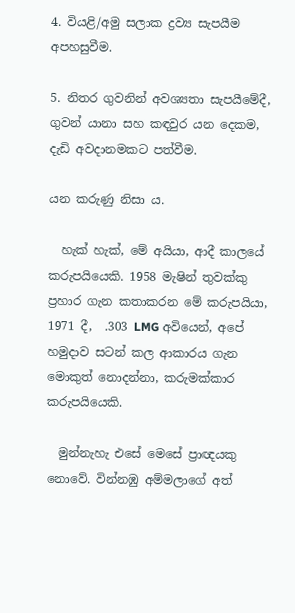4. වියළි/අමු සලාක ද්‍රව්‍ය සැපයීම අපහසුවීම.

5. නිතර ගුවනින් අවශ්‍යතා සැපයීමේදී, ගුවන් යානා සහ කඳවුර යන දෙකම, දැඩි අවදානමකට පත්වීම.

යන කරුණු නිසා ය.

  හැක් හැක්, මේ අයියා, ආදී කාලයේ කරුපයියෙකි. 1958 මැෂින් තුවක්කු ප්‍රහාර ගැන කතාකරන මේ කරුපයියා, 1971 දී,  .303 LMG අවියෙන්, අපේ හමුදාව සටන් කල ආකාරය ගැන මොකුත් නොදන්නා, කරුමක්කාර කරුපයියෙකි.

  මුන්නැහැ එසේ මෙසේ ප්‍රාඥයකු නොවේ. වින්නඹු අම්මලාගේ අත්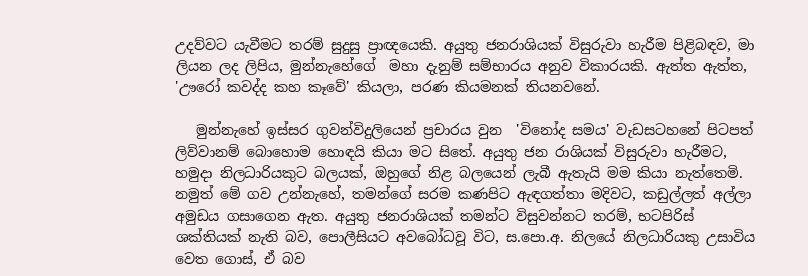උදව්වට යැවීමට තරම් සුදුසු ප්‍රාඥයෙකි. අයුතු ජනරාශියක් විසුරුවා හැරීම පිළිබඳව, මා ලියන ලද ලිපිය, මුන්නැහේගේ  මහා දැනුම් සම්භාරය අනුව විකාරයකි. ඇත්ත ඇත්ත, 'ඌරෝ කවද්ද කහ කෑවේ' කියලා, පරණ කියමනක් තියනවනේ.

   මුන්නැහේ ඉස්සර ගුවන්විදුලියෙන් ප්‍රචාරය වුන  'විනෝද සමය' වැඩසටහනේ පිටපත් ලිව්වානම් බොහොම හොඳයි කියා මට සිතේ. අයුතු ජන රාශියක් විසුරුවා හැරීමට, හමුදා නිලධාරියකුට බලයක්, ඔහුගේ නිළ බලයෙන් ලැබී ඇතැයි මම කියා නැත්තෙමි. නමුත් මේ ගව උන්නැහේ, තමන්ගේ සරම කණපිට ඇඳගත්තා මදිවට, කඩුල්ලත් අල්ලා අමුඩය ගසාගෙන ඇත. අයුතු ජනරාශියක් තමන්ට විසුවන්නට තරම්, භටපිරිස් ශක්තියක් නැති බව, පොලීසියට අවබෝධවූ විට, ස.පො.අ. නිලයේ නිලධාරියකු උසාවිය වෙත ගොස්, ඒ බව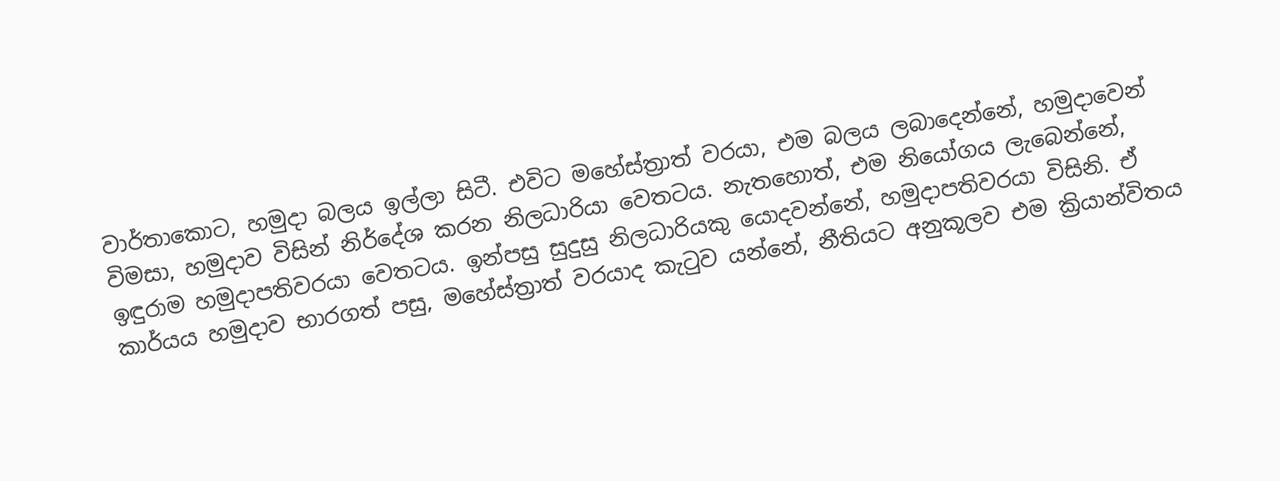වාර්තාකොට, හමුදා බලය ඉල්ලා සිටී. එවිට මහේස්ත්‍රාත් වරයා, එම බලය ලබාදෙන්නේ, හමුදාවෙන් විමසා, හමුදාව විසින් නිර්දේශ කරන නිලධාරියා වෙතටය. නැතහොත්, එම නියෝගය ලැබෙන්නේ, ඉඳුරාම හමුදාපතිවරයා වෙතටය. ඉන්පසු සුදුසු නිලධාරියකු යොදවන්නේ, හමුදාපතිවරයා විසිනි. ඒ කාර්යය හමුදාව භාරගත් පසු, මහේස්ත්‍රාත් වරයාද කැටුව යන්නේ, නීතියට අනුකූලව එම ක්‍රියාන්විතය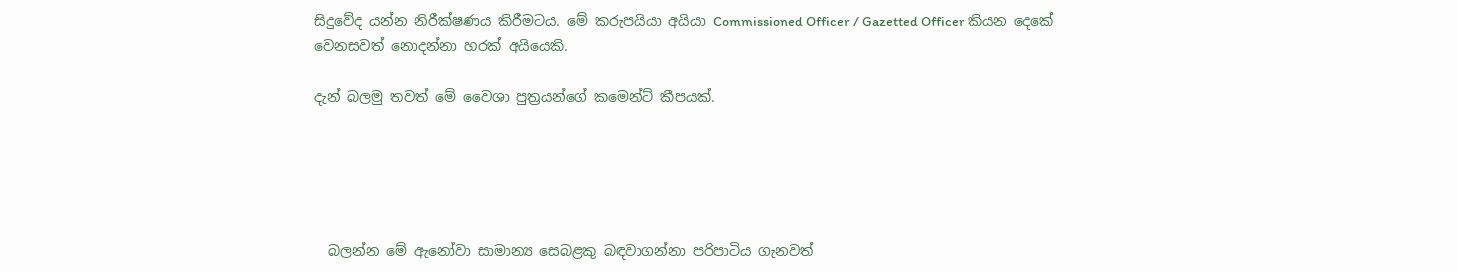සිදුවේද යන්න නිරීක්ෂණය කිරීමටය. මේ කරුපයියා අයියා Commissioned Officer / Gazetted Officer කියන දෙකේ වෙනසවත් නොදන්නා හරක් අයියෙකි.

දැන් බලමු තවත් මේ වෛශා පුත්‍රයන්ගේ කමෙන්ට් කීපයක්.





  බලන්න මේ ඇනෝවා සාමාන්‍ය සෙබළකු බඳවාගන්නා පරිපාටිය ගැනවත්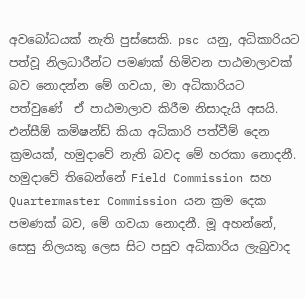අවබෝධයක් නැති පුස්සෙකි. psc යනු, අධිකාරියට පත්වූ නිලධාරීන්ට පමණක් හිමිවන පාඨමාලාවක් බව නොදන්න මේ ගවයා, මා අධිකාරියට පත්වුණේ  ඒ පාඨමාලාව කිරීම නිසාදැයි අසයි. එන්සීඕ කමිෂන්ඩ් කියා අධිකාරි පත්වීම් දෙන ක්‍රමයක්, හමුදාවේ නැති බවද මේ හරකා නොදනී. හමුදාවේ තිබෙන්නේ Field Commission සහ Quartermaster Commission යන ක්‍රම දෙක පමණක් බව, මේ ගවයා නොදනී. මූ අහන්නේ, සෙසු නිලයකු ලෙස සිට පසුව අධිකාරිය ලැබුවාද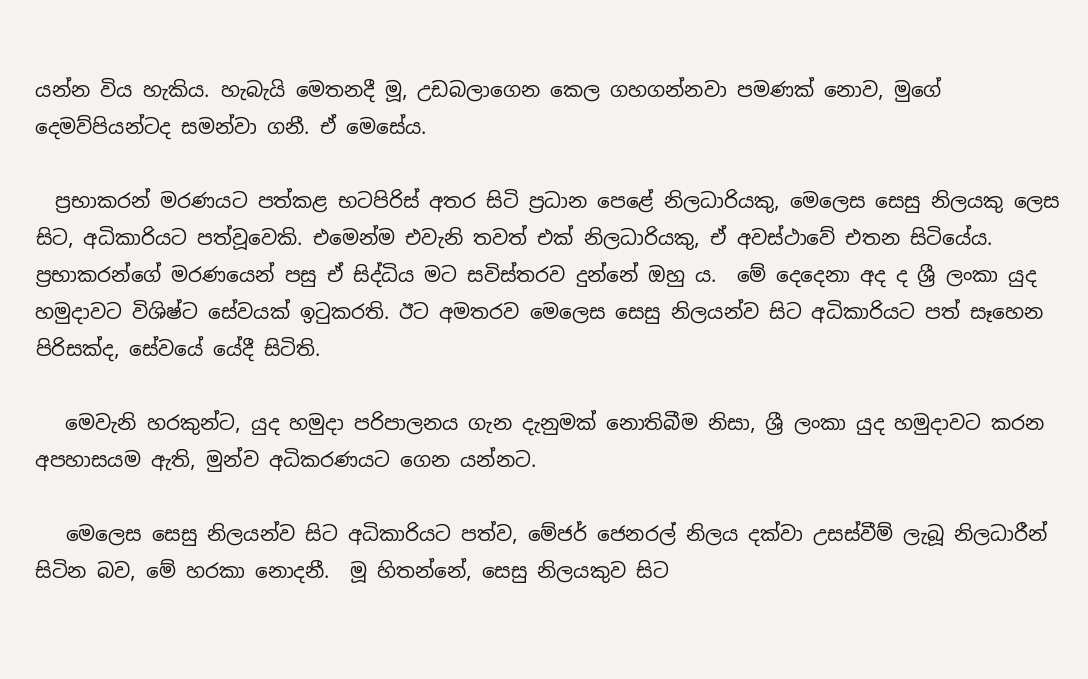යන්න විය හැකිය. හැබැයි මෙතනදී මූ, උඩබලාගෙන කෙල ගහගන්නවා පමණක් නොව, මුගේ දෙමව්පියන්ටද සමන්වා ගනී. ඒ මෙසේය.

  ප්‍රභාකරන් මරණයට පත්කළ භටපිරිස් අතර සිටි ප්‍රධාන පෙළේ නිලධාරියකු, මෙලෙස සෙසු නිලයකු ලෙස සිට, අධිකාරියට පත්වූවෙකි. එමෙන්ම එවැනි තවත් එක් නිලධාරියකු, ඒ අවස්ථාවේ එතන සිටියේය. ප්‍රභාකරන්ගේ මරණයෙන් පසු ඒ සිද්ධිය මට සවිස්තරව දුන්නේ ඔහු ය.  මේ දෙදෙනා අද ද ශ්‍රී ලංකා යුද හමුදාවට විශිෂ්ට සේවයක් ඉටුකරති. ඊට අමතරව මෙලෙස සෙසු නිලයන්ව සිට අධිකාරියට පත් සෑහෙන පිරිසක්ද, සේවයේ යේදී සිටිති.

   මෙවැනි හරකුන්ට, යුද හමුදා පරිපාලනය ගැන දැනුමක් නොතිබීම නිසා, ශ්‍රී ලංකා යුද හමුදාවට කරන අපහාසයම ඇති, මුන්ව අධිකරණයට ගෙන යන්නට.

   මෙලෙස සෙසු නිලයන්ව සිට අධිකාරියට පත්ව, මේජර් ජෙනරල් නිලය දක්වා උසස්වීම් ලැබූ නිලධාරීන් සිටින බව, මේ හරකා නොදනී.  මූ හිතන්නේ, සෙසු නිලයකුව සිට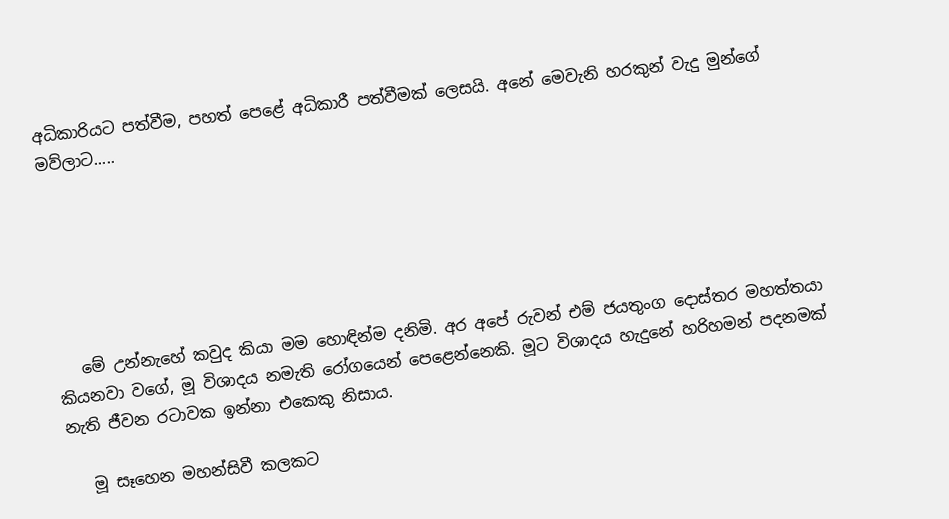අධිකාරියට පත්වීම, පහත් පෙළේ අධිකාරී පත්වීමක් ලෙසයි. අනේ මෙවැනි හරකුන් වැදු මුන්ගේ මව්ලාට.....






   මේ උන්නැහේ කවුද කියා මම හොඳින්ම දනිමි. අර අපේ රුවන් එම් ජයතුංග දොස්තර මහත්තයා කියනවා වගේ, මූ විශාදය නමැති රෝගයෙන් පෙළෙන්නෙකි. මූට විශාදය හැදුනේ හරිහමන් පදනමක් නැති ජීවන රටාවක ඉන්නා එකෙකු නිසාය.

   මූ සෑහෙන මහන්සිවී කලකට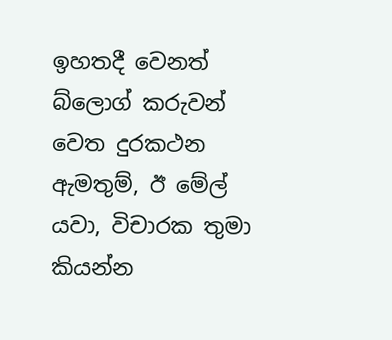ඉහතදී වෙනත් බ්ලොග් කරුවන් වෙත දුරකථන ඇමතුම්, ඊ මේල් යවා, විචාරක තුමා කියන්න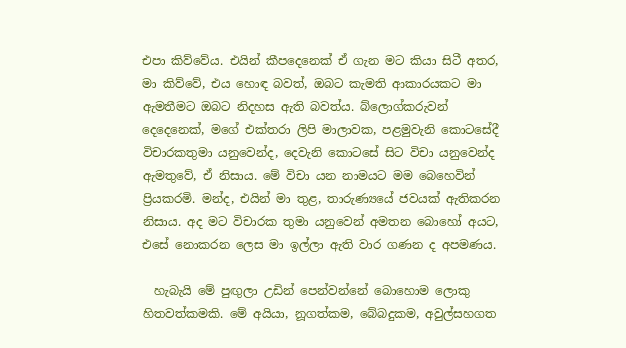එපා කිව්වේය. එයින් කීපදෙනෙක් ඒ ගැන මට කියා සිටී අතර, මා කිව්වේ, එය හොඳ බවත්, ඔබට කැමති ආකාරයකට මා ඇමතීමට ඔබට නිදහස ඇති බවත්ය. බ්ලොග්කරුවන් දෙදෙනෙක්, මගේ එක්තරා ලිපි මාලාවක, පළමුවැනි කොටසේදී විචාරකතුමා යනුවෙන්ද, දෙවැනි කොටසේ සිට විචා යනුවෙන්ද ඇමතුවේ, ඒ නිසාය. මේ විචා යන නාමයට මම බෙහෙවින් ප්‍රියකරමි. මන්ද, එයින් මා තුළ, තාරුණ්‍යයේ ජවයක් ඇතිකරන නිසාය. අද මට විචාරක තුමා යනුවෙන් අමතන බොහෝ අයට, එසේ නොකරන ලෙස මා ඉල්ලා ඇති වාර ගණන ද අපමණය.

  හැබැයි මේ පුඟුලා උඩින් පෙන්වන්නේ බොහොම ලොකු හිතවත්කමකි. මේ අයියා, නූගත්කම, බේබදුකම, අවුල්සහගත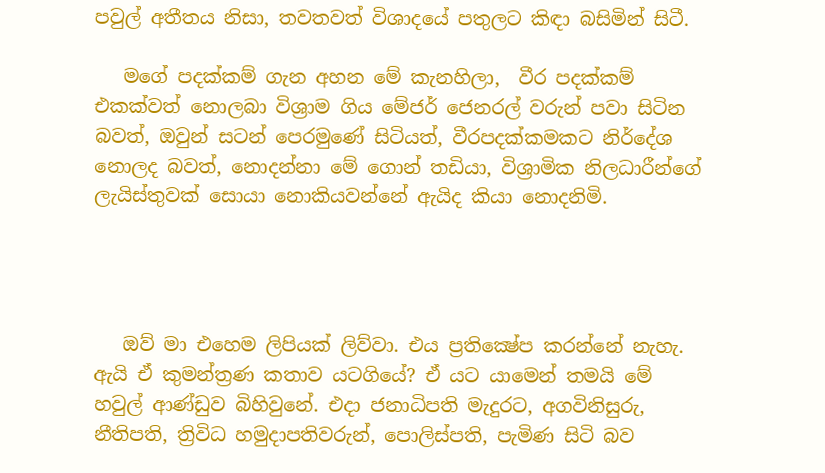පවුල් අතීතය නිසා, තවතවත් විශාදයේ පතුලට කිඳා බසිමින් සිටී.

   මගේ පදක්කම් ගැන අහන මේ කැනහිලා,  වීර පදක්කම් එකක්වත් නොලබා විශ්‍රාම ගිය මේජර් ජෙනරල් වරුන් පවා සිටින බවත්, ඔවුන් සටන් පෙරමුණේ සිටියත්, වීරපදක්කමකට නිර්දේශ නොලද බවත්, නොදන්නා මේ ගොන් තඩියා, විශ්‍රාමික නිලධාරීන්ගේ ලැයිස්තුවක් සොයා නොකියවන්නේ ඇයිද කියා නොදනිමි.




   ඔව් මා එහෙම ලිපියක් ලිව්වා. එය ප්‍රතික්‍ෂේප කරන්නේ නැහැ. ඇයි ඒ කුමන්ත්‍රණ කතාව යටගියේ? ඒ යට යාමෙන් තමයි මේ හවුල් ආණ්ඩුව බිහිවුනේ. එදා ජනාධිපති මැදුරට, අගවිනිසුරු, නීතිපති, ත්‍රිවිධ හමුදාපතිවරුන්, පොලිස්පති, පැමිණ සිටි බව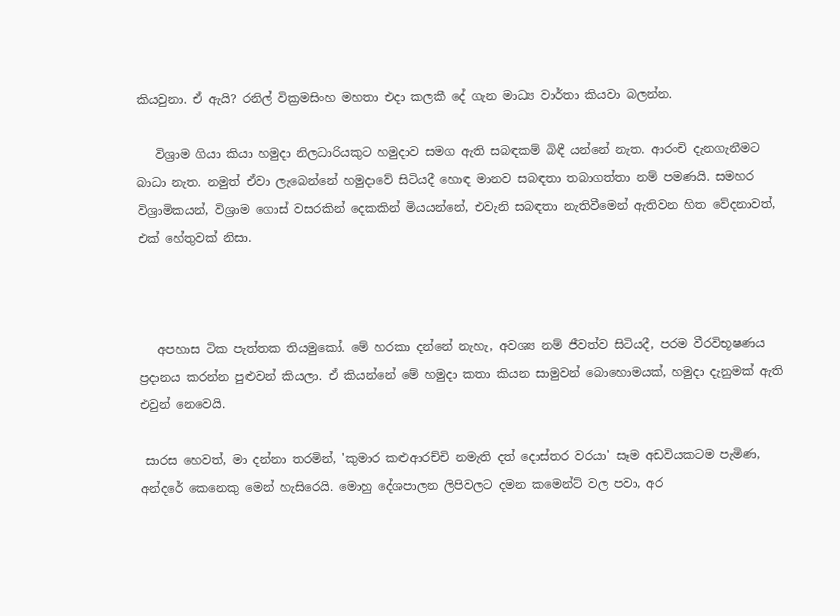කියවුනා. ඒ ඇයි? රනිල් වික්‍රමසිංහ මහතා එදා කලකී දේ ගැන මාධ්‍ය වාර්තා කියවා බලන්න.

   විශ්‍රාම ගියා කියා හමුදා නිලධාරියකුට හමුදාව සමග ඇති සබඳකම් බිඳී යන්නේ නැත. ආරංචි දැනගැනීමට බාධා නැත. නමුත් ඒවා ලැබෙන්නේ හමුදාවේ සිටියදී හොඳ මානව සබඳතා තබාගත්තා නම් පමණයි. සමහර විශ්‍රාමිකයන්, විශ්‍රාම ගොස් වසරකින් දෙකකින් මියයන්නේ, එවැනි සබඳතා නැතිවීමෙන් ඇතිවන හිත වේදනාවත්, එක් හේතුවක් නිසා.



   අපහාස ටික පැත්තක තියමුකෝ. මේ හරකා දන්නේ නැහැ, අවශ්‍ය නම් ජීවත්ව සිටියදී, පරම වීරවිභූෂණය ප්‍රදානය කරන්න පුළුවන් කියලා. ඒ කියන්නේ මේ හමුදා කතා කියන සාමුවන් බොහොමයක්, හමුදා දැනුමක් ඇති එවුන් නෙවෙයි.

 සාරස හෙවත්, මා දන්නා තරමින්, 'කුමාර කළුආරච්චි නමැති දත් දොස්තර වරයා' සෑම අඩවියකටම පැමිණ, අන්දරේ කෙනෙකු මෙන් හැසිරෙයි. මොහු දේශපාලන ලිපිවලට දමන කමෙන්ට් වල පවා, අර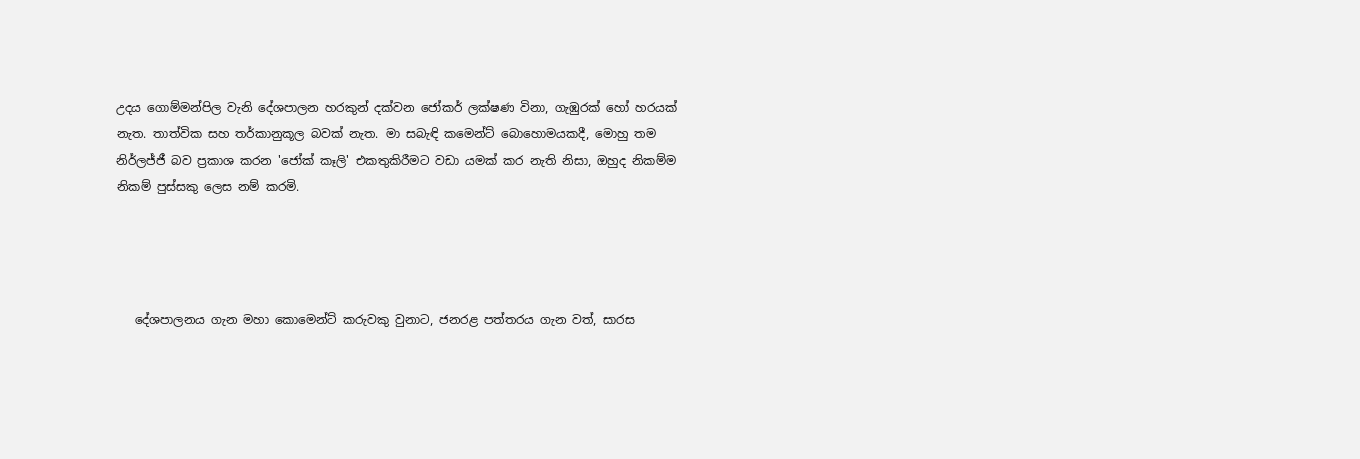උදය ගොම්මන්පිල වැනි දේශපාලන හරකුන් දක්වන ජෝකර් ලක්ෂණ විනා, ගැඹුරක් හෝ හරයක් නැත. තාත්වික සහ තර්කානුකූල බවක් නැත. මා සබැඳි කමෙන්ට් බොහොමයකදී, මොහු තම නිර්ලජ්ජී බව ප්‍රකාශ කරන 'ජෝක් කෑලි' එකතුකිරීමට වඩා යමක් කර නැති නිසා, ඔහුද නිකම්ම නිකම් පුස්සකු ලෙස නම් කරමි.




   දේශපාලනය ගැන මහා කොමෙන්ට් කරුවකු වුනාට, ජනරළ පත්තරය ගැන වත්, සාරස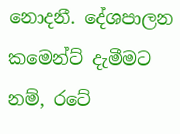නොදනී. දේශපාලන කමෙන්ට් දැමීමට නම්, රටේ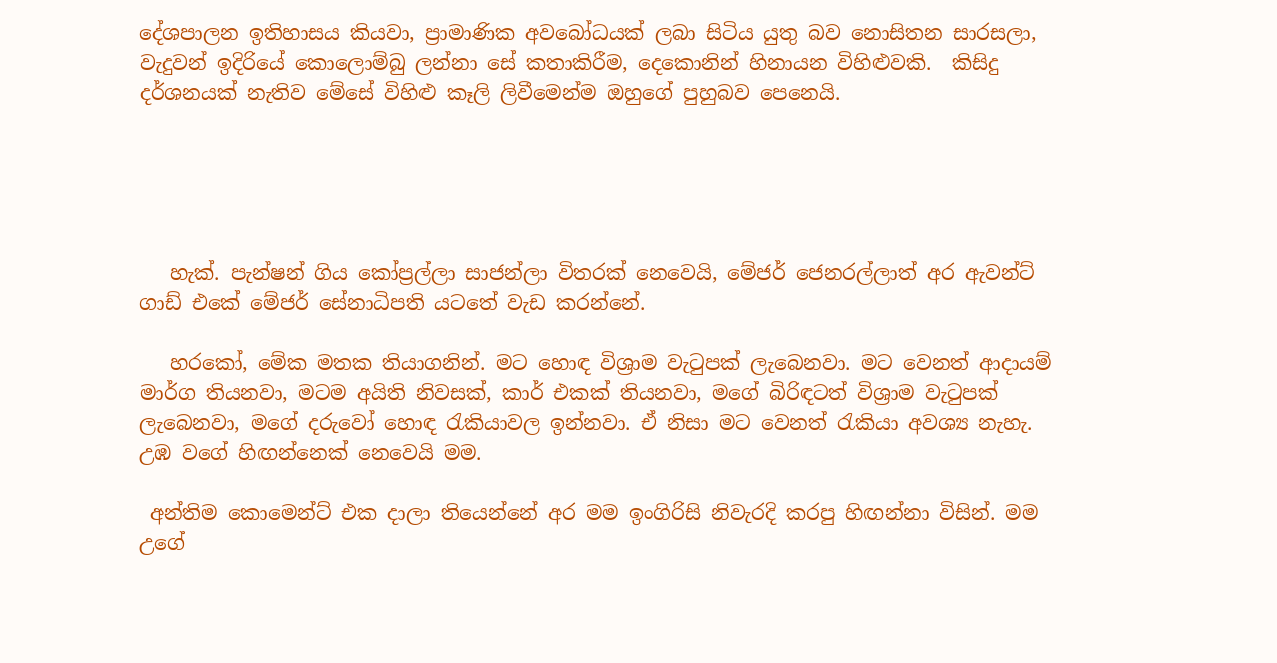දේශපාලන ඉතිහාසය කියවා, ප්‍රාමාණික අවබෝධයක් ලබා සිටිය යුතු බව නොසිතන සාරසලා, වැදුවන් ඉදිරියේ කොලොම්බු ලන්නා සේ කතාකිරීම, දෙකොනින් හිනායන විහිළුවකි.  කිසිදු දර්ශනයක් නැතිව මේසේ විහිළු කෑලි ලිවීමෙන්ම ඔහුගේ පුහුබව පෙනෙයි.





   හැක්. පැන්ෂන් ගිය කෝප්‍රල්ලා සාජන්ලා විතරක් නෙවෙයි, මේජර් ජෙනරල්ලාත් අර ඇවන්ට් ගාඩ් එකේ මේජර් සේනාධිපති යටතේ වැඩ කරන්නේ.

   හරකෝ, මේක මතක තියාගනින්. මට හොඳ විශ්‍රාම වැටුපක් ලැබෙනවා. මට වෙනත් ආදායම් මාර්ග තියනවා, මටම අයිති නිවසක්, කාර් එකක් තියනවා, මගේ බිරිඳටත් විශ්‍රාම වැටුපක් ලැබෙනවා, මගේ දරුවෝ හොඳ රැකියාවල ඉන්නවා. ඒ නිසා මට වෙනත් රැකියා අවශ්‍ය නැහැ. උඹ වගේ හිඟන්නෙක් නෙවෙයි මම.

 අන්තිම කොමෙන්ට් එක දාලා තියෙන්නේ අර මම ඉංගිරිසි නිවැරදි කරපු හිඟන්නා විසින්. මම උගේ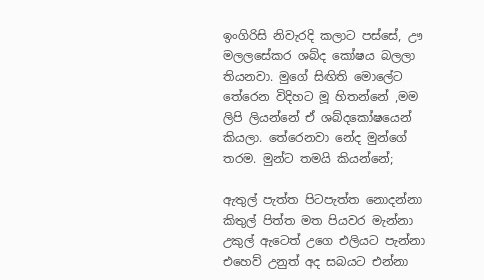ඉංගිරිසි නිවැරදි කලාට පස්සේ, ඌ මලලසේකර ශබ්ද කෝෂය බලලා තියනවා. මුගේ සිඟිති මොලේට තේරෙන විදිහට මූ හිතන්නේ ,මම ලිපි ලියන්නේ ඒ ශබ්දකෝෂයෙන් කියලා. තේරෙනවා නේද මුන්ගේ තරම. මුන්ට තමයි කියන්නේ;

ඇතුල් පැත්ත පිටපැත්ත නොදන්නා
කිතුල් පිත්ත මත පියවර මැන්නා
උකුල් ඇටෙත් උගෙ එලියට පැන්නා
එහෙව් උනුත් අද සබයට එන්නා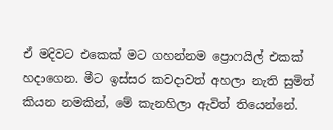ඒ මදිවට එකෙක් මට ගහන්නම ප්‍රොෆයිල් එකක් හදාගෙන. මීට ඉස්සර කවදාවත් අහලා නැති සුමිත් කියන නමකින්, මේ කැනහිලා ඇවිත් තියෙන්නේ.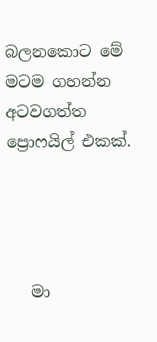බලනකොට මේ මටම ගහන්න අටවගත්ත ප්‍රොෆයිල් එකක්.




   මා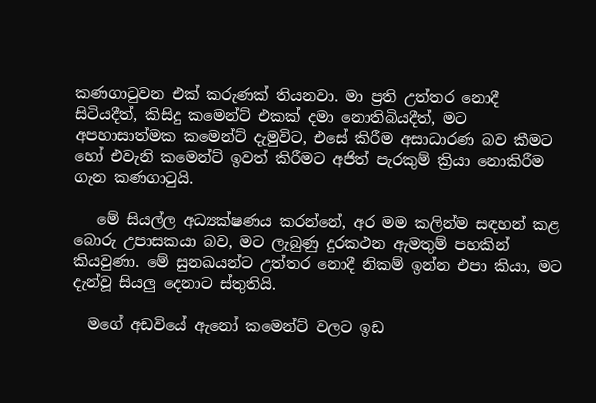කණගාටුවන එක් කරුණක් තියනවා. මා ප්‍රති උත්තර නොදී සිටියදීත්, කිසිදු කමෙන්ට් එකක් දමා නොතිබියදීත්, මට අපහාසාත්මක කමෙන්ට් දැමුවිට, එසේ කිරීම අසාධාරණ බව කීමට හෝ එවැනි කමෙන්ට් ඉවත් කිරීමට අජිත් පැරකුම් ක්‍රියා නොකිරීම ගැන කණගාටුයි.

   මේ සියල්ල අධ්‍යක්ෂණය කරන්නේ, අර මම කලින්ම සඳහන් කළ බොරු උපාසකයා බව, මට ලැබුණු දුරකථන ඇමතුම් පහකින් කියවුණා. මේ සුනඛයන්ට උත්තර නොදී නිකම් ඉන්න එපා කියා, මට දැන්වූ සියලු දෙනාට ස්තුතියි.

  මගේ අඩවියේ ඇනෝ කමෙන්ට් වලට ඉඩ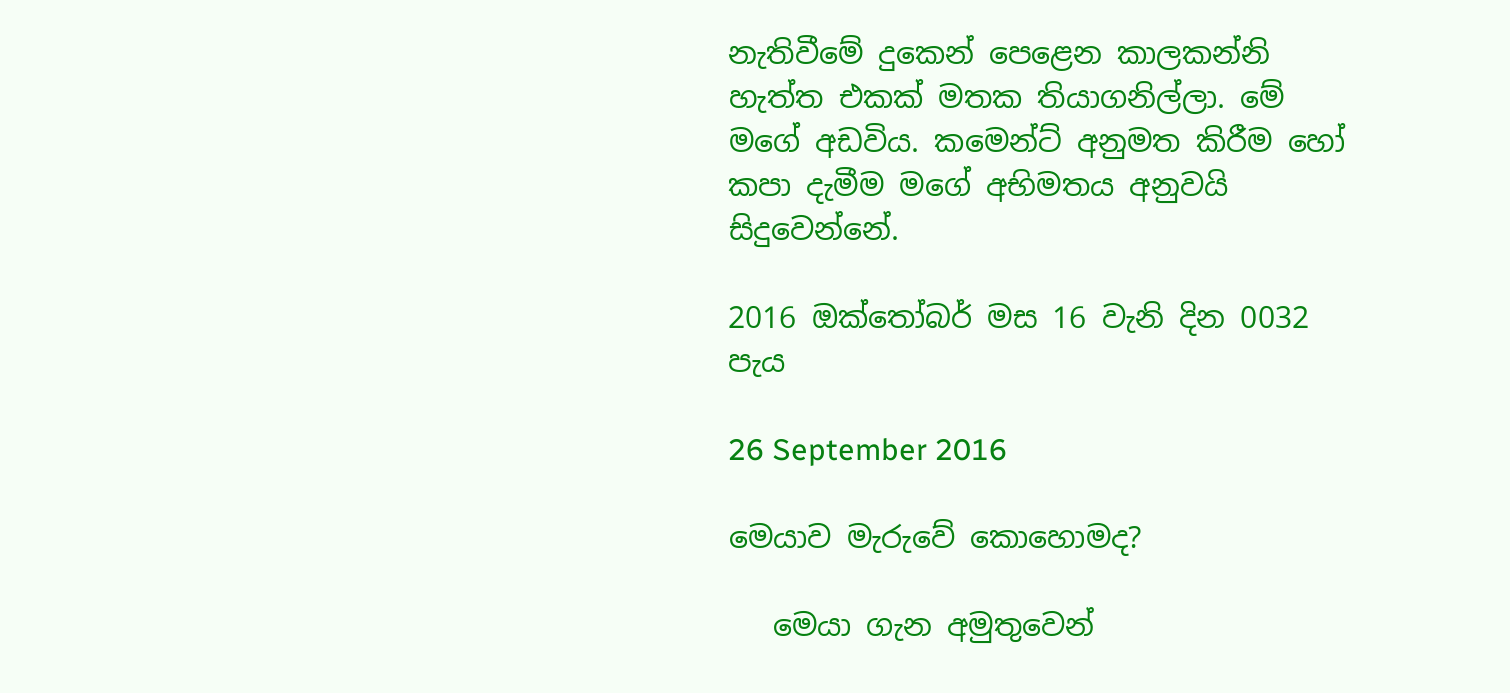නැතිවීමේ දුකෙන් පෙළෙන කාලකන්නි හැත්ත එකක් මතක තියාගනිල්ලා. මේ මගේ අඩවිය. කමෙන්ට් අනුමත කිරීම හෝ කපා දැමීම මගේ අභිමතය අනුවයි සිදුවෙන්නේ.

2016 ඔක්තෝබර් මස 16 වැනි දින 0032 පැය

26 September 2016

මෙයාව මැරුවේ කොහොමද?

   මෙයා ගැන අමුතුවෙන්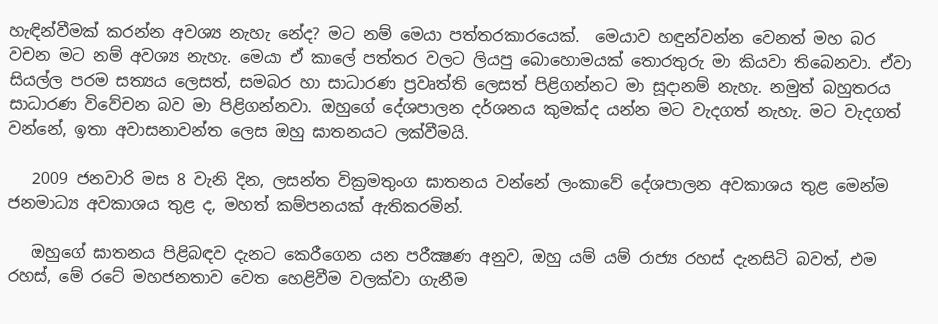හැඳින්වීමක් කරන්න අවශ්‍ය නැහැ නේද? මට නම් මෙයා පත්තරකාරයෙක්.  මෙයාව හඳුන්වන්න වෙනත් මහ බර වචන මට නම් අවශ්‍ය නැහැ. මෙයා ඒ කාලේ පත්තර වලට ලියපු බොහොමයක් තොරතුරු මා කියවා තිබෙනවා. ඒවා සියල්ල පරම සත්‍යය ලෙසත්, සමබර හා සාධාරණ ප්‍රවෘත්ති ලෙසත් පිළිගන්නට මා සූදානම් නැහැ. නමුත් බහුතරය සාධාරණ විවේචන බව මා පිළිගන්නවා. ඔහුගේ දේශපාලන දර්ශනය කුමක්ද යන්න මට වැදගත් නැහැ. මට වැදගත් වන්නේ, ඉතා අවාසනාවන්ත ලෙස ඔහු ඝාතනයට ලක්වීමයි.

   2009 ජනවාරි මස 8 වැනි දින, ලසන්ත වික්‍රමතුංග ඝාතනය වන්නේ ලංකාවේ දේශපාලන අවකාශය තුළ මෙන්ම ජනමාධ්‍ය අවකාශය තුළ ද, මහත් කම්පනයක් ඇතිකරමින්.

   ඔහුගේ ඝාතනය පිළිබඳව දැනට කෙරීගෙන යන පරීක්‍ෂණ අනුව, ඔහු යම් යම් රාජ්‍ය රහස් දැනසිටි බවත්, එම රහස්, මේ රටේ මහජනතාව වෙත හෙළිවීම වලක්වා ගැනීම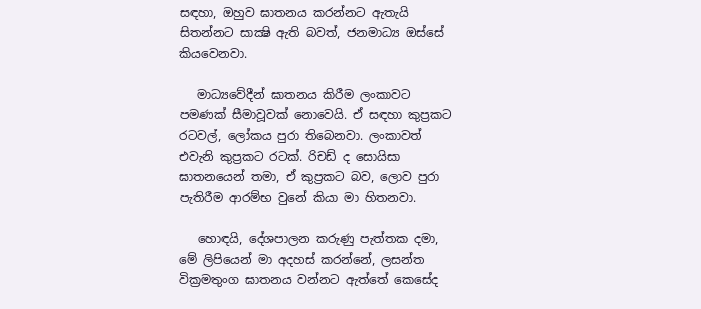සඳහා, ඔහුව ඝාතනය කරන්නට ඇතැයි සිතන්නට සාක්‍ෂි ඇති බවත්, ජනමාධ්‍ය ඔස්සේ කියවෙනවා.

   මාධ්‍යවේදීන් ඝාතනය කිරීම ලංකාවට පමණක් සීමාවූවක් නොවෙයි. ඒ සඳහා කුප්‍රකට රටවල්, ලෝකය පුරා තිබෙනවා. ලංකාවත් එවැනි කුප්‍රකට රටක්. රිචඩ් ද සොයිසා ඝාතනයෙන් තමා, ඒ කුප්‍රකට බව, ලොව පුරා පැතිරීම ආරම්භ වුනේ කියා මා හිතනවා.

   හොඳයි, දේශපාලන කරුණු පැත්තක දමා, මේ ලිපියෙන් මා අදහස් කරන්නේ, ලසන්ත වික්‍රමතුංග ඝාතනය වන්නට ඇත්තේ කෙසේද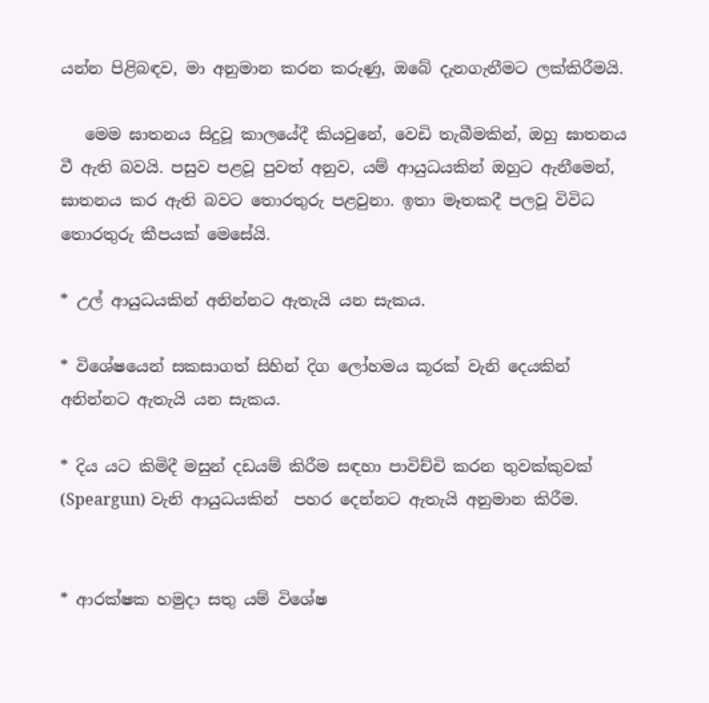යන්න පිළිබඳව, මා අනුමාන කරන කරුණු, ඔබේ දැනගැනීමට ලක්කිරීමයි.

   මෙම ඝාතනය සිදුවූ කාලයේදී කියවුනේ, වෙඩි තැබීමකින්, ඔහු ඝාතනය වී ඇති බවයි. පසුව පළවූ පුවත් අනුව, යම් ආයුධයකින් ඔහුට ඇනීමෙන්, ඝාතනය කර ඇති බවට තොරතුරු පළවුනා. ඉතා මෑතකදී පලවූ විවිධ තොරතුරු කීපයක් මෙසේයි.

* උල් ආයුධයකින් අනින්නට ඇතැයි යන සැකය.

* විශේෂයෙන් සකසාගත් සිහින් දිග ලෝහමය කූරක් වැනි දෙයකින් අනින්නට ඇතැයි යන සැකය.

* දිය යට කිමිදී මසුන් දඩයම් කිරීම සඳහා පාවිච්චි කරන තුවක්කුවක් (Speargun) වැනි ආයුධයකින්  පහර දෙන්නට ඇතැයි අනුමාන කිරීම.


* ආරක්ෂක හමුදා සතු යම් විශේෂ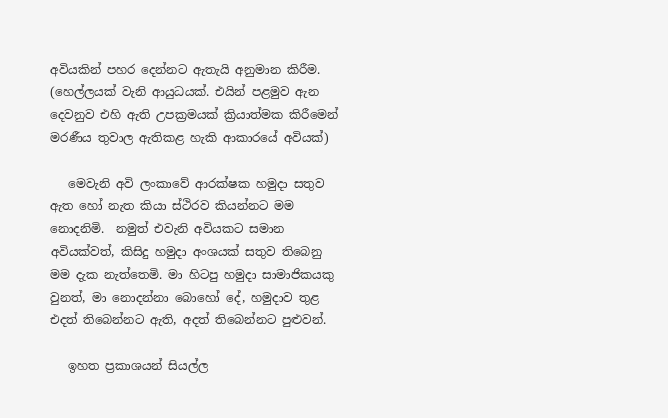අවියකින් පහර දෙන්නට ඇතැයි අනුමාන කිරීම.  (හෙල්ලයක් වැනි ආයුධයක්. එයින් පළමුව ඇන දෙවනුව එහි ඇති උපක්‍රමයක් ක්‍රියාත්මක කිරීමෙන් මරණීය තුවාල ඇතිකළ හැකි ආකාරයේ අවියක්)

   මෙවැනි අවි ලංකාවේ ආරක්ෂක හමුදා සතුව ඇත හෝ නැත කියා ස්ථිරව කියන්නට මම නොදනිමි.  නමුත් එවැනි අවියකට සමාන අවියක්වත්, කිසිදු හමුදා අංශයක් සතුව තිබෙනු මම දැක නැත්තෙමි. මා හිටපු හමුදා සාමාජිකයකු වුනත්, මා නොදන්නා බොහෝ දේ, හමුදාව තුළ එදත් තිබෙන්නට ඇති, අදත් තිබෙන්නට පුළුවන්.

   ඉහත ප්‍රකාශයන් සියල්ල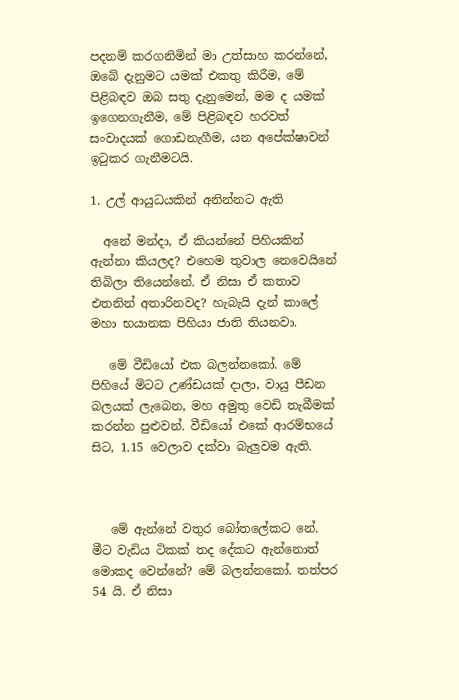පදනම් කරගනිමින් මා උත්සාහ කරන්නේ, ඔබේ දැනුමට යමක් එකතු කිරීම, මේ පිළිබඳව ඔබ සතු දැනුමෙන්, මම ද යමක් ඉගෙනගැනීම, මේ පිළිබඳව හරවත් සංවාදයක් ගොඩනැගීම, යන අපේක්ෂාවන් ඉටුකර ගැනීමටයි.

1. උල් ආයුධයකින් අනින්නට ඇති

  අනේ මන්දා, ඒ කියන්නේ පිහියකින් ඇන්නා කියලද? එහෙම තුවාල නෙවෙයිනේ තිබිලා තියෙන්නේ. ඒ නිසා ඒ කතාව එතනින් අතාරිනවද? හැබැයි දැන් කාලේ මහා භයානක පිහියා ජාති තියනවා.

   මේ වීඩියෝ එක බලන්නකෝ. මේ පිහියේ මිටට උණ්ඩයක් දාලා, වායු පීඩන බලයක් ලැබෙන, මහ අමුතු වෙඩි තැබීමක් කරන්න පුළුවන්. වීඩියෝ එකේ ආරම්භයේ සිට, 1.15 වෙලාව දක්වා බැලුවම ඇති.



   මේ ඇන්නේ වතුර බෝතලේකට නේ. මීට වැඩිය ටිකක් තද දේකට ඇන්නොත් මොකද වෙන්නේ? මේ බලන්නකෝ. තත්පර 54 යි. ඒ නිසා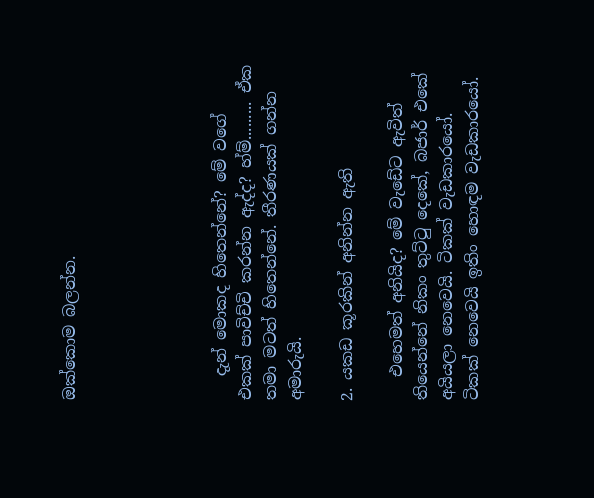ඔක්කොම බලන්න.





   දැන් මොකද හිතෙන්නේ? මේ වගේ එකක් පාවිච්චි කරන්න ඇද්ද? හ්ම්......... ඒක තමා මටත් හිතෙන්නේ. තීරණයක් ගන්න අමාරුයි.

2. යකඩ කූරකින් අනින්න ඇති

   එහෙමත් අනියිද? මේ වැඩේට ඇවිත් තියෙන්නේ නිකං තුට්ටු දෙකේ, බජාර් එකේ අයියලා නෙවෙයි. ටිකක් වැඩකාරයෝ. ටිකක් නෙවෙයි ඉතිං හොඳම වැඩකාරයෝ.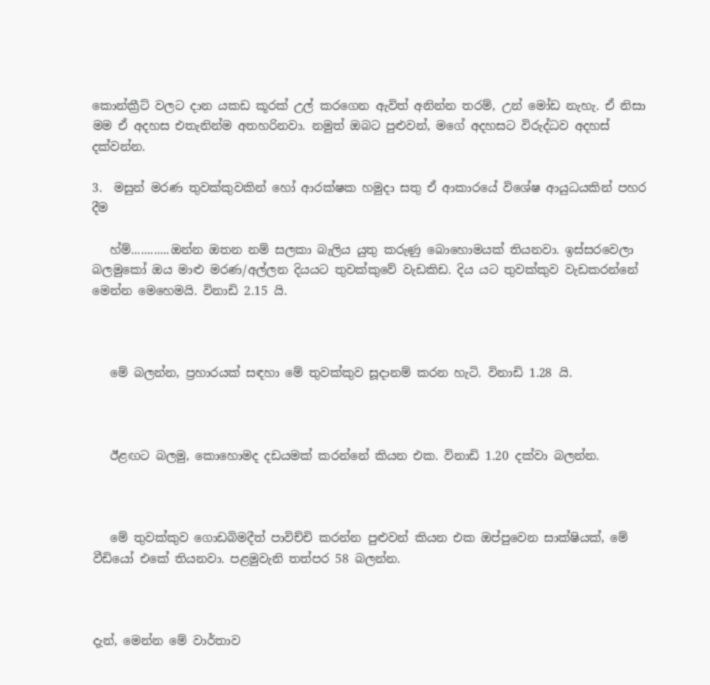කොන්ක්‍රීට් වලට දාන යකඩ කූරක් උල් කරගෙන ඇවිත් අනින්න තරම්, උන් මෝඩ නැහැ. ඒ නිසා මම ඒ අදහස එතැනින්ම අතහරිනවා. නමුත් ඔබට පුළුවන්, මගේ අදහසට විරුද්ධව අදහස් දක්වන්න.

3.  මසුන් මරණ තුවක්කුවකින් හෝ ආරක්ෂක හමුදා සතු ඒ ආකාරයේ විශේෂ ආයුධයකින් පහර දීම

   හ්ම්............ඔන්න ඔතන නම් සලකා බැලිය යුතු කරුණු බොහොමයක් තියනවා. ඉස්සරවෙලා බලමුකෝ ඔය මාළු මරණ/අල්ලන දියයට තුවක්කුවේ වැඩකිඩ. දිය යට තුවක්කුව වැඩකරන්නේ මෙන්න මෙහෙමයි. විනාඩි 2.15 යි.



   මේ බලන්න, ප්‍රහාරයක් සඳහා මේ තුවක්කුව සූදානම් කරන හැටි. විනාඩි 1.28 යි.



   ඊළඟට බලමු, කොහොමද දඩයමක් කරන්නේ කියන එක. විනාඩි 1.20 දක්වා බලන්න.



   මේ තුවක්කුව ගොඩබිමදීත් පාවිච්චි කරන්න පුළුවන් කියන එක ඔප්පුවෙන සාක්ෂියක්, මේ වීඩියෝ එකේ තියනවා. පළමුවැනි තත්පර 58 බලන්න.



දැන්, මෙන්න මේ වාර්තාව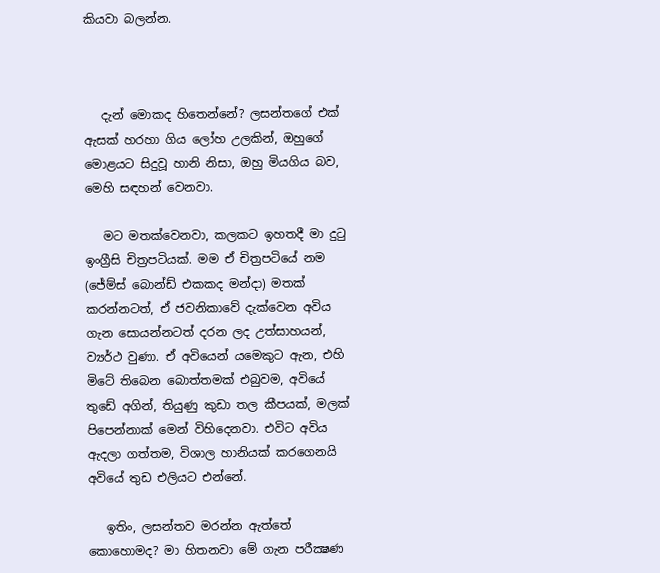කියවා බලන්න.



   දැන් මොකද හිතෙන්නේ? ලසන්තගේ එක් ඇසක් හරහා ගිය ලෝහ උලකින්, ඔහුගේ මොළයට සිදුවූ හානි නිසා, ඔහු මියගිය බව, මෙහි සඳහන් වෙනවා.

   මට මතක්වෙනවා, කලකට ඉහතදී මා දුටු ඉංග්‍රීසි චිත්‍රපටියක්. මම ඒ චිත්‍රපටියේ නම (ජේම්ස් බොන්ඩ් එකකද මන්දා) මතක් කරන්නටත්, ඒ ජවනිකාවේ දැක්වෙන අවිය ගැන සොයන්නටත් දරන ලද උත්සාහයන්, ව්‍යර්ථ වුණා. ඒ අවියෙන් යමෙකුට ඇන, එහි මිටේ තිබෙන බොත්තමක් එබුවම, අවියේ තුඩේ අගින්, තියුණු කුඩා තල කීපයක්, මලක් පිපෙන්නාක් මෙන් විහිදෙනවා. එවිට අවිය ඇදලා ගත්තම, විශාල හානියක් කරගෙනයි අවියේ තුඩ එලියට එන්නේ.

   ඉතිං, ලසන්තව මරන්න ඇත්තේ කොහොමද? මා හිතනවා මේ ගැන පරීක්‍ෂණ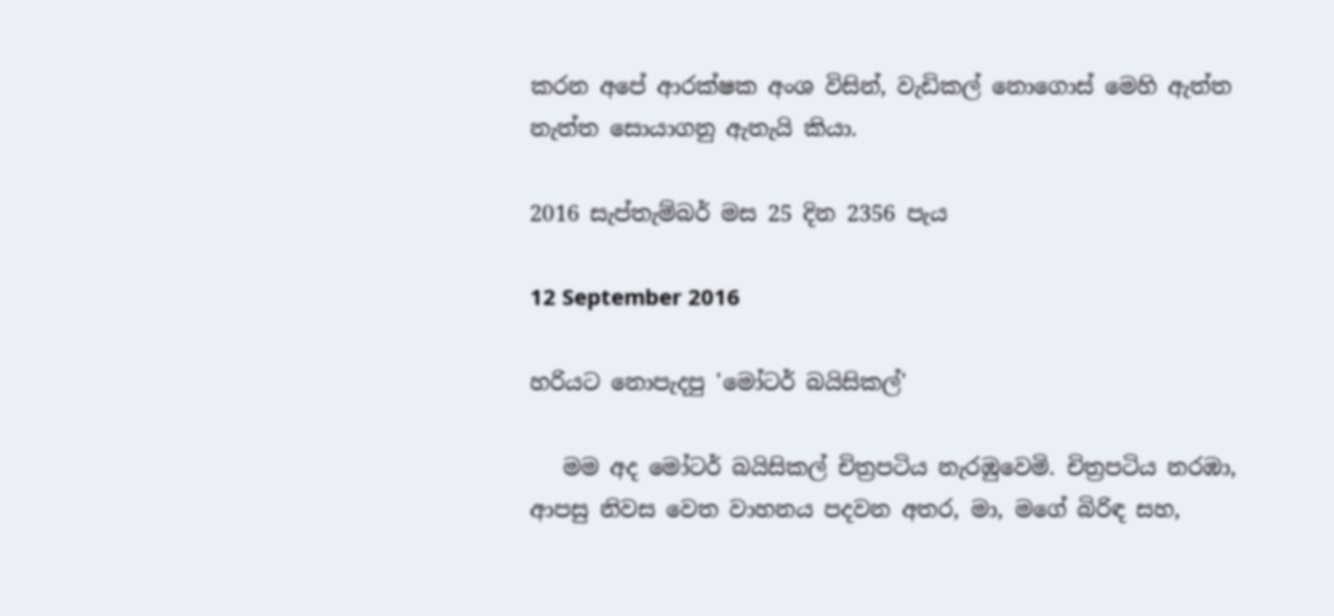කරන අපේ ආරක්ෂක අංශ විසින්, වැඩිකල් නොගොස් මෙහි ඇත්ත නැත්ත සොයාගනු ඇතැයි කියා.

2016 සැප්තැම්බර් මස 25 දින 2356 පැය

12 September 2016

හරියට නොපැදපු 'මෝටර් බයිසිකල්'

   මම අද මෝටර් බයිසිකල් චිත්‍රපටිය නැරඹුවෙමි. චිත්‍රපටිය නරඹා, ආපසු නිවස වෙත වාහනය පදවන අතර, මා, මගේ බිරිඳ සහ,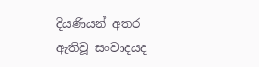දියණියන් අතර ඇතිවූ සංවාදයද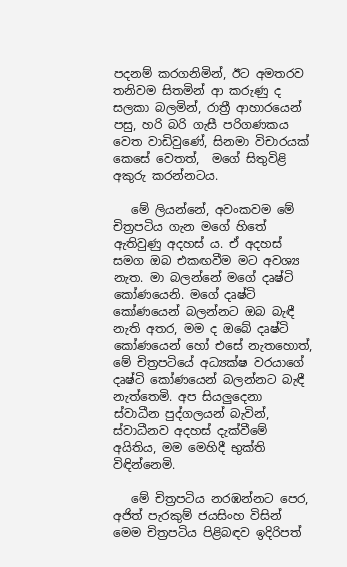පදනම් කරගනිමින්, ඊට අමතරව තනිවම සිතමින් ආ කරුණු ද සලකා බලමින්, රාත්‍රී ආහාරයෙන් පසු, හරි බරි ගැසී පරිගණකය වෙත වාඩිවුණේ, සිනමා විචාරයක් කෙසේ වෙතත්,  මගේ සිතුවිළි අකුරු කරන්නටය.

   මේ ලියන්නේ, අවංකවම මේ චිත්‍රපටිය ගැන මගේ හිතේ ඇතිවුණු අදහස් ය. ඒ අදහස් සමග ඔබ එකඟවීම මට අවශ්‍ය නැත. මා බලන්නේ මගේ දෘෂ්ටි කෝණයෙනි. මගේ දෘෂ්ටි කෝණයෙන් බලන්නට ඔබ බැඳී නැති අතර, මම ද ඔබේ දෘෂ්ටි කෝණයෙන් හෝ එසේ නැතහොත්, මේ චිත්‍රපටියේ අධ්‍යක්ෂ වරයාගේ දෘෂ්ටි කෝණයෙන් බලන්නට බැඳී නැත්තෙමි. අප සියලුදෙනා ස්වාධීන පුද්ගලයන් බැවින්, ස්වාධීනව අදහස් දැක්වීමේ අයිතිය, මම මෙහිදී භුක්ති විඳින්නෙමි.

   මේ චිත්‍රපටිය නරඹන්නට පෙර, අජිත් පැරකුම් ජයසිංහ විසින් මෙම චිත්‍රපටිය පිළිබඳව ඉදිරිපත්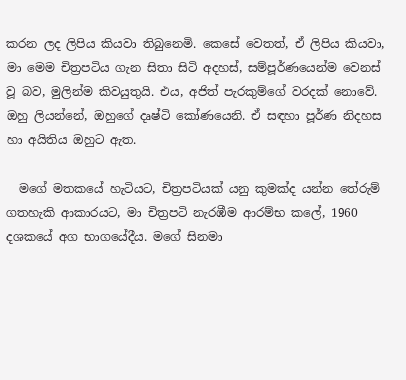කරන ලද ලිපිය කියවා තිබුනෙමි. කෙසේ වෙතත්, ඒ ලිපිය කියවා, මා මෙම චිත්‍රපටිය ගැන සිතා සිටි අදහස්, සම්පූර්ණයෙන්ම වෙනස් වූ බව, මුලින්ම කිවයුතුයි. එය, අජිත් පැරකුම්ගේ වරදක් නොවේ. ඔහු ලියන්නේ, ඔහුගේ දෘෂ්ටි කෝණයෙනි. ඒ සඳහා පූර්ණ නිදහස හා අයිතිය ඔහුට ඇත.

  මගේ මතකයේ හැටියට, චිත්‍රපටියක් යනු කුමක්ද යන්න තේරුම් ගතහැකි ආකාරයට, මා චිත්‍රපටි නැරඹීම ආරම්භ කලේ, 1960 දශකයේ අග භාගයේදීය. මගේ සිනමා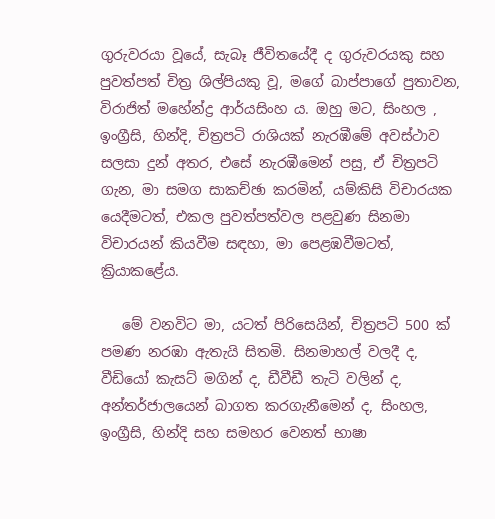ගුරුවරයා වූයේ, සැබෑ ජීවිතයේදී ද ගුරුවරයකු සහ පුවත්පත් චිත්‍ර ශිල්පියකු වූ, මගේ බාප්පාගේ පුතාවන, විරාජිත් මහේන්ද්‍ර ආර්යසිංහ ය. ඔහු මට, සිංහල , ඉංග්‍රීසි, හින්දි, චිත්‍රපටි රාශියක් නැරඹීමේ අවස්ථාව සලසා දුන් අතර, එසේ නැරඹීමෙන් පසු, ඒ චිත්‍රපටි ගැන, මා සමග සාකච්ඡා කරමින්, යම්කිසි විචාරයක යෙදීමටත්, එකල පුවත්පත්වල පළවුණ සිනමා විචාරයන් කියවීම සඳහා, මා පෙළඹවීමටත්, ක්‍රියාකළේය.

   මේ වනවිට මා, යටත් පිරිසෙයින්, චිත්‍රපටි 500 ක් පමණ නරඹා ඇතැයි සිතමි. සිනමාහල් වලදී ද, වීඩියෝ කැසට් මගින් ද, ඩීවීඩී තැටි වලින් ද, අන්තර්ජාලයෙන් බාගත කරගැනීමෙන් ද, සිංහල, ඉංග්‍රීසි, හින්දි සහ සමහර වෙනත් භාෂා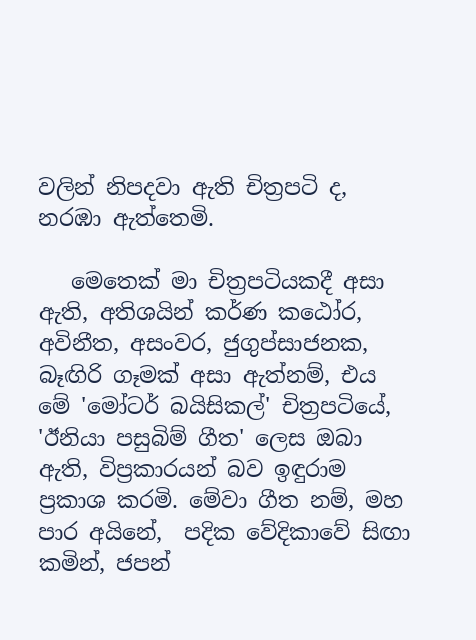වලින් නිපදවා ඇති චිත්‍රපටි ද, නරඹා ඇත්තෙමි.

   මෙතෙක් මා චිත්‍රපටියකදී අසා ඇති, අතිශයින් කර්ණ කඨෝර, අවිනීත, අසංවර, ජුගුප්සාජනක, බෑඟිරි ගෑමක් අසා ඇත්නම්, එය මේ 'මෝටර් බයිසිකල්' චිත්‍රපටියේ, 'ඊනියා පසුබිම් ගීත' ලෙස ඔබා ඇති, විප්‍රකාරයන් බව ඉඳුරාම ප්‍රකාශ කරමි. මේවා ගීත නම්, මහ පාර අයිනේ,  පදික වේදිකාවේ සිඟා කමින්, ජපන්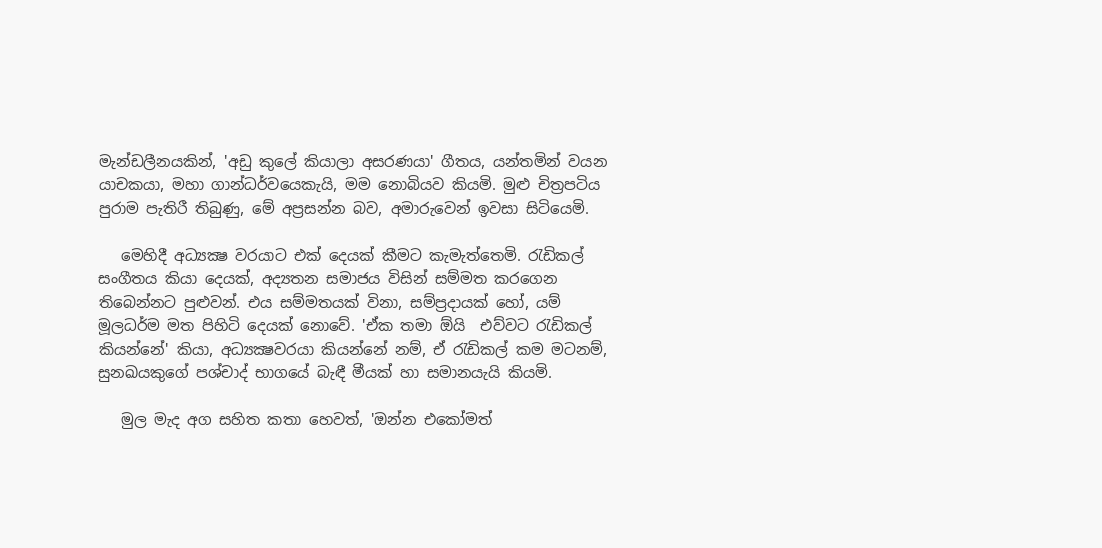මැන්ඩලීනයකින්, 'අඩු කුලේ කියාලා අසරණයා' ගීතය, යන්තමින් වයන යාචකයා, මහා ගාන්ධර්වයෙකැයි, මම නොබියව කියමි. මුළු චිත්‍රපටිය පුරාම පැතිරී තිබුණු, මේ අප්‍රසන්න බව, අමාරුවෙන් ඉවසා සිටියෙමි.

   මෙහිදී අධ්‍යක්‍ෂ වරයාට එක් දෙයක් කීමට කැමැත්තෙමි. රැඩිකල් සංගීතය කියා දෙයක්, අද්‍යතන සමාජය විසින් සම්මත කරගෙන තිබෙන්නට පුළුවන්. එය සම්මතයක් විනා, සම්ප්‍රදායක් හෝ, යම් මූලධර්ම මත පිහිටි දෙයක් නොවේ. 'ඒක තමා ඕයි  එව්වට රැඩිකල් කියන්නේ' කියා, අධ්‍යක්‍ෂවරයා කියන්නේ නම්, ඒ රැඩිකල් කම මටනම්, සුනඛයකුගේ පශ්චාද් භාගයේ බැඳී මීයක් හා සමානයැයි කියමි.

   මුල මැද අග සහිත කතා හෙවත්, 'ඔන්න එකෝමත්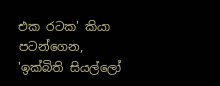එක රටක' කියා පටන්ගෙන, 'ඉක්බිති සියල්ලෝ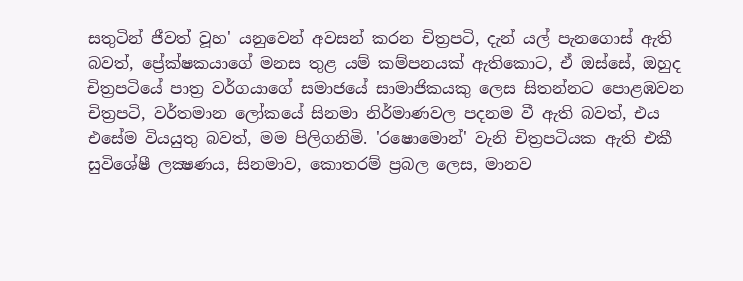සතුටින් ජීවත් වූහ' යනුවෙන් අවසන් කරන චිත්‍රපටි, දැන් යල් පැනගොස් ඇති බවත්, ප්‍රේක්ෂකයාගේ මනස තුළ යම් කම්පනයක් ඇතිකොට, ඒ ඔස්සේ, ඔහුද චිත්‍රපටියේ පාත්‍ර වර්ගයාගේ සමාජයේ සාමාජිකයකු ලෙස සිතන්නට පොළඹවන චිත්‍රපටි, වර්තමාන ලෝකයේ සිනමා නිර්මාණවල පදනම වී ඇති බවත්, එය එසේම වියයුතු බවත්, මම පිලිගනිමි. 'රෂොමොන්' වැනි චිත්‍රපටියක ඇති එකී සුවිශේෂී ලක්‍ෂණය, සිනමාව, කොතරම් ප්‍රබල ලෙස, මානව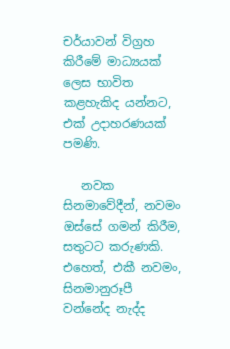චර්යාවන් විග්‍රහ කිරීමේ මාධ්‍යයක් ලෙස භාවිත කළහැකිද යන්නට, එක් උදාහරණයක් පමණි.

   නවක සිනමාවේදීන්, නවමං ඔස්සේ ගමන් කිරීම, සතුටට කරුණකි. එහෙත්, එකී නවමං, සිනමානුරූපී වන්නේද නැද්ද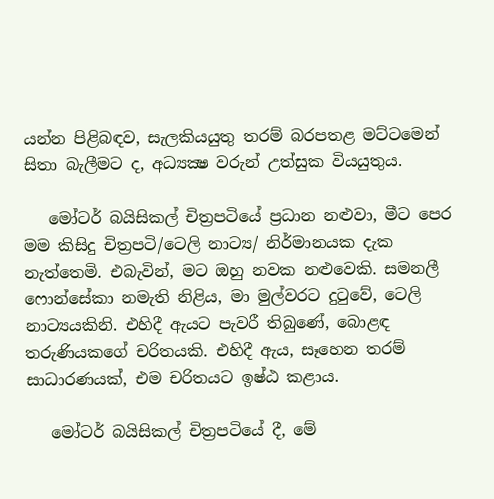යන්න පිළිබඳව, සැලකියයුතු තරම් බරපතළ මට්ටමෙන් සිතා බැලීමට ද, අධ්‍යක්‍ෂ වරුන් උත්සුක වියයුතුය.

   මෝටර් බයිසිකල් චිත්‍රපටියේ ප්‍රධාන නළුවා, මීට පෙර මම කිසිදු චිත්‍රපටි/ටෙලි නාට්‍ය/ නිර්මානයක දැක නැත්තෙමි. එබැවින්, මට ඔහු නවක නළුවෙකි. සමනලී ෆොන්සේකා නමැති නිළිය, මා මුල්වරට දුටුවේ, ටෙලි නාට්‍යයකිනි. එහිදී ඇයට පැවරී තිබුණේ, බොළඳ තරුණියකගේ චරිතයකි. එහිදී ඇය, සෑහෙන තරම් සාධාරණයක්, එම චරිතයට ඉෂ්ඨ කළාය.

   මෝටර් බයිසිකල් චිත්‍රපටියේ දී, මේ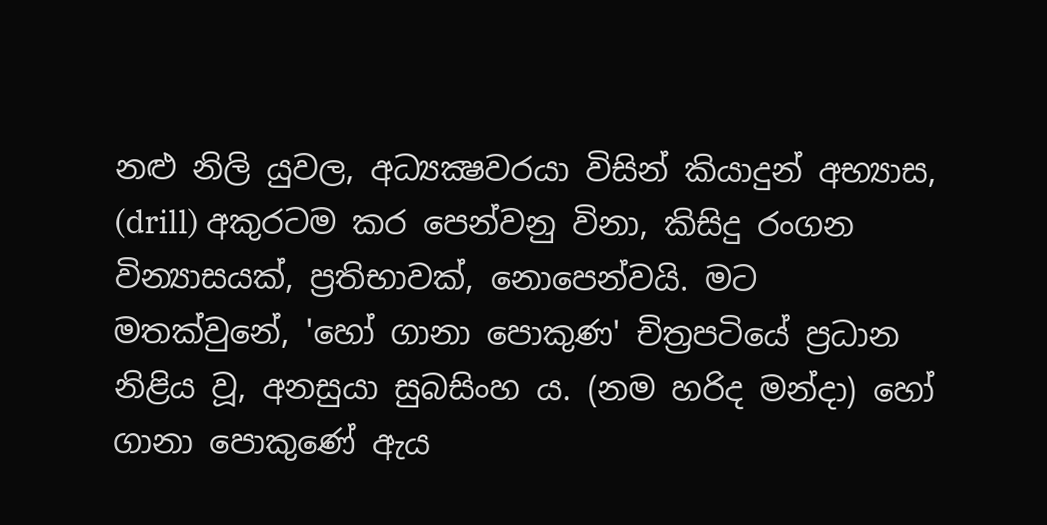නළු නිලි යුවල, අධ්‍යක්‍ෂවරයා විසින් කියාදුන් අභ්‍යාස, (drill) අකුරටම කර පෙන්වනු විනා, කිසිදු රංගන වින්‍යාසයක්, ප්‍රතිභාවක්, නොපෙන්වයි. මට මතක්වුනේ, 'හෝ ගානා පොකුණ' චිත්‍රපටියේ ප්‍රධාන නිළිය වූ, අනසුයා සුබසිංහ ය. (නම හරිද මන්දා) හෝ ගානා පොකුණේ ඇය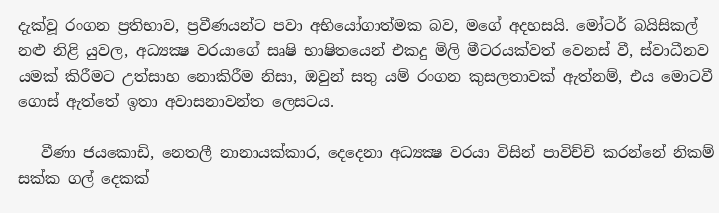දැක්වූ රංගන ප්‍රතිභාව, ප්‍රවීණයන්ට පවා අභියෝගාත්මක බව, මගේ අදහසයි. මෝටර් බයිසිකල් නළු නිළි යුවල, අධ්‍යක්‍ෂ වරයාගේ සෘෂි භාෂිතයෙන් එකදු මිලි මීටරයක්වත් වෙනස් වී, ස්වාධීනව යමක් කිරීමට උත්සාහ නොකිරීම නිසා, ඔවුන් සතු යම් රංගන කුසලතාවක් ඇත්නම්, එය මොටවී ගොස් ඇත්තේ ඉතා අවාසනාවන්ත ලෙසටය.

   වීණා ජයකොඩි, නෙතලී නානායක්කාර, දෙදෙනා අධ්‍යක්‍ෂ වරයා විසින් පාවිච්චි කරන්නේ නිකම් සක්ක ගල් දෙකක්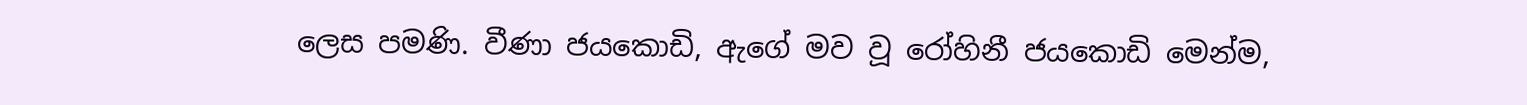ලෙස පමණි. වීණා ජයකොඩි, ඇගේ මව වූ රෝහිනී ජයකොඩි මෙන්ම,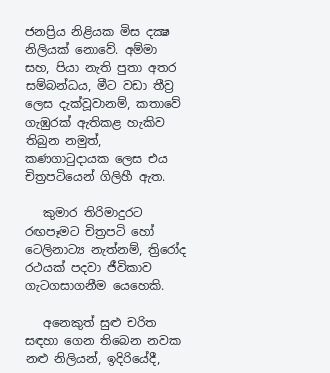ජනප්‍රිය නිළියක මිස දක්‍ෂ නිලියක් නොවේ. අම්මා සහ, පියා නැති පුතා අතර සම්බන්ධය, මීට වඩා තීව්‍ර ලෙස දැක්වූවානම්, කතාවේ ගැඹුරක් ඇතිකළ හැකිව තිබුන නමුත්, කණගාටුදායක ලෙස එය චිත්‍රපටියෙන් ගිලිහී ඇත.

   කුමාර තිරිමාදුරට රඟපෑමට චිත්‍රපටි හෝ ටෙලිනාට්‍ය නැත්නම්, ත්‍රිරෝද රථයක් පදවා ජීවිකාව ගැටගසාගනීම යෙහෙකි.

   අනෙකුත් සුළු චරිත සඳහා ගෙන තිබෙන නවක නළු නිලියන්, ඉදිරියේදී,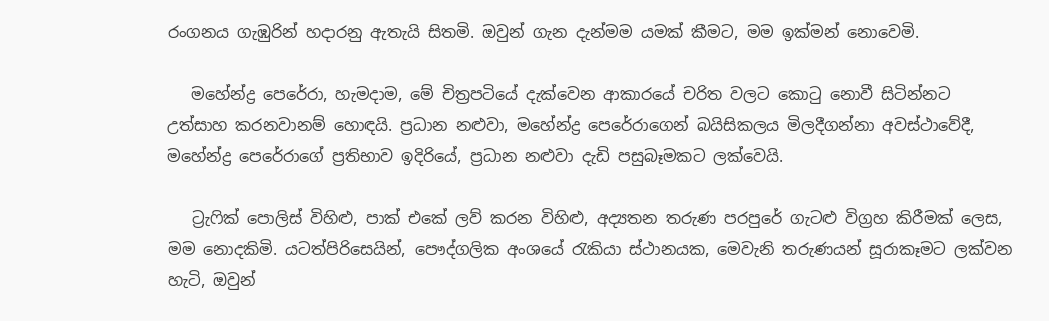රංගනය ගැඹුරින් හදාරනු ඇතැයි සිතමි. ඔවුන් ගැන දැන්මම යමක් කීමට, මම ඉක්මන් නොවෙමි.

   මහේන්ද්‍ර පෙරේරා, හැමදාම, මේ චිත්‍රපටියේ දැක්වෙන ආකාරයේ චරිත වලට කොටු නොවී සිටින්නට උත්සාහ කරනවානම් හොඳයි. ප්‍රධාන නළුවා, මහේන්ද්‍ර පෙරේරාගෙන් බයිසිකලය මිලදීගන්නා අවස්ථාවේදී, මහේන්ද්‍ර පෙරේරාගේ ප්‍රතිභාව ඉදිරියේ, ප්‍රධාන නළුවා දැඩි පසුබෑමකට ලක්වෙයි.

   ට්‍රැෆික් පොලිස් විහිළු, පාක් එකේ ලව් කරන විහිළු, අද්‍යතන තරුණ පරපුරේ ගැටළු විග්‍රහ කිරීමක් ලෙස, මම නොදකිමි. යටත්පිරිසෙයින්, පෞද්ගලික අංශයේ රැකියා ස්ථානයක, මෙවැනි තරුණයන් සූරාකෑමට ලක්වන හැටි, ඔවුන්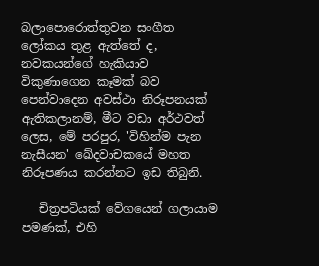බලාපොරොත්තුවන සංගීත ලෝකය තුළ ඇත්තේ ද, නවකයන්ගේ හැකියාව විකුණාගෙන කෑමක් බව පෙන්වාදෙන අවස්ථා නිරූපනයක් ඇතිකලානම්, මීට වඩා අර්ථවත් ලෙස, මේ පරපුර, 'විහින්ම පැන නැසීයන' ඛේදවාචකයේ මහත නිරූපණය කරන්නට ඉඩ තිබුනි.

   චිත්‍රපටියක් වේගයෙන් ගලායාම පමණක්, එහි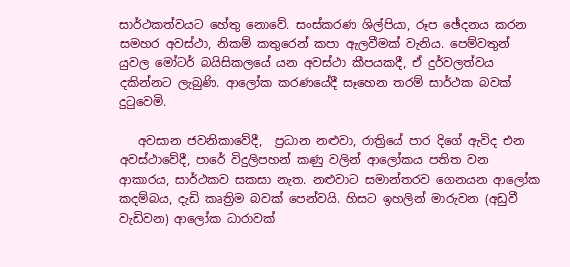සාර්ථකත්වයට හේතු නොවේ. සංස්කරණ ශිල්පියා, රූප ඡේදනය කරන සමහර අවස්ථා, නිකම් කතුරෙන් කපා ඇලවීමක් වැනිය. පෙම්වතුන් යුවල මෝටර් බයිසිකලයේ යන අවස්ථා කීපයකදී, ඒ දුර්වලත්වය දකින්නට ලැබුණි. ආලෝක කරණයේදී සෑහෙන තරම් සාර්ථක බවක් දුටුවෙමි.

   අවසාන ජවනිකාවේදී,  ප්‍රධාන නළුවා, රාත්‍රියේ පාර දිගේ ඇවිද එන අවස්ථාවේදී, පාරේ විදුලිපහන් කණු වලින් ආලෝකය පතිත වන ආකාරය, සාර්ථකව සකසා නැත. නළුවාට සමාන්තරව ගෙනයන ආලෝක කදම්බය, දැඩි කෘත්‍රිම බවක් පෙන්වයි. හිසට ඉහලින් මාරුවන (අඩුවී වැඩිවන) ආලෝක ධාරාවක්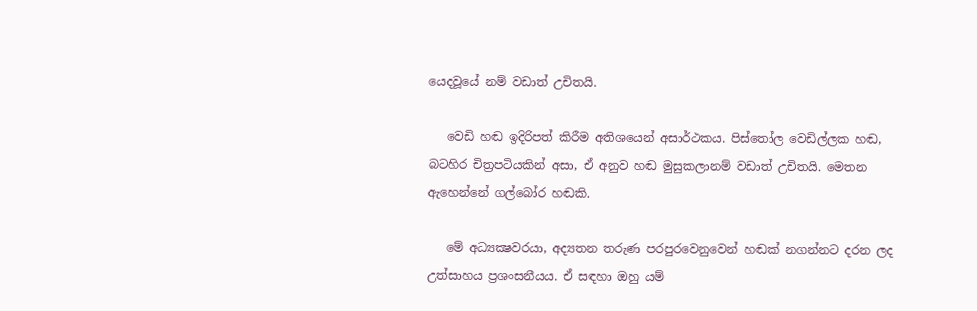යෙදවූයේ නම් වඩාත් උචිතයි.

   වෙඩි හඬ ඉදිරිපත් කිරීම අතිශයෙන් අසාර්ථකය. පිස්තෝල වෙඩිල්ලක හඬ, බටහිර චිත්‍රපටියකින් අසා, ඒ අනුව හඬ මුසුකලානම් වඩාත් උචිතයි. මෙතන ඇහෙන්නේ ගල්බෝර හඬකි.

   මේ අධ්‍යක්‍ෂවරයා, අද්‍යතන තරුණ පරපුරවෙනුවෙන් හඬක් නගන්නට දරන ලද උත්සාහය ප්‍රශංසනීයය. ඒ සඳහා ඔහු යම්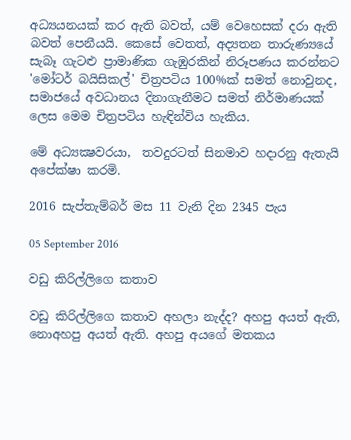අධ්‍යයනයක් කර ඇති බවත්, යම් වෙහෙසක් දරා ඇති බවත් පෙනීයයි. කෙසේ වෙතත්, අද්‍යතන තාරුණ්‍යයේ සැබෑ ගැටළු ප්‍රාමාණික ගැඹුරකින් නිරූපණය කරන්නට 'මෝටර් බයිසිකල්' චිත්‍රපටිය 100%ක් සමත් නොවුනද, සමාජයේ අවධානය දිනාගැනීමට සමත් නිර්මාණයක් ලෙස මෙම චිත්‍රපටිය හැඳින්විය හැකිය.

මේ අධ්‍යක්‍ෂවරයා,  තවදුරටත් සිනමාව හදාරනු ඇතැයි අපේක්ෂා කරමි.

2016 සැප්තැම්බර් මස 11 වැනි දින 2345 පැය

05 September 2016

වඩු කිරිල්ලිගෙ කතාව

වඩු කිරිල්ලිගෙ කතාව අහලා නැද්ද? අහපු අයත් ඇති, නොඅහපු අයත් ඇති. අහපු අයගේ මතකය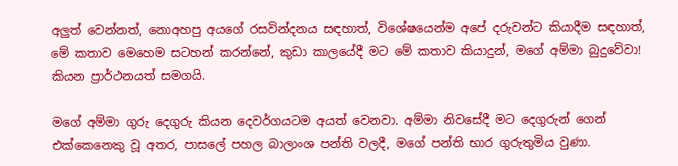අලුත් වෙන්නත්, නොඅහපු අයගේ රසවින්දනය සඳහාත්, විශේෂයෙන්ම අපේ දරුවන්ට කියාදීම සඳහාත්, මේ කතාව මෙහෙම සටහන් කරන්නේ, කුඩා කාලයේදී මට මේ කතාව කියාදුන්, මගේ අම්මා බුදුවේවා! කියන ප්‍රාර්ථනයත් සමගයි.

මගේ අම්මා ගුරු දෙගුරු කියන දෙවර්ගයටම අයත් වෙනවා. අම්මා නිවසේදී මට දෙගුරුන් ගෙන් එක්කෙනෙකු වූ අතර, පාසලේ පහල බාලාංශ පන්ති වලදී, මගේ පන්ති භාර ගුරුතුමිය වුණා.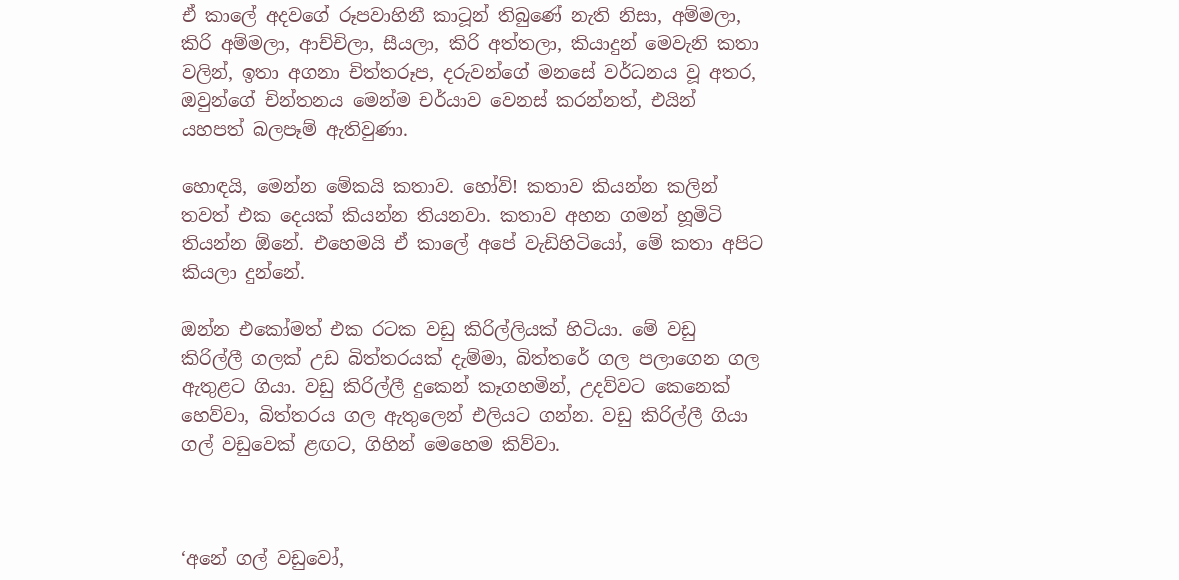ඒ කාලේ අදවගේ රූපවාහිනී කාටූන් තිබුණේ නැති නිසා, අම්මලා, කිරි අම්මලා, ආච්චිලා, සීයලා, කිරි අත්තලා, කියාදුන් මෙවැනි කතා වලින්, ඉතා අගනා චිත්තරූප, දරුවන්ගේ මනසේ වර්ධනය වූ අතර, ඔවුන්ගේ චින්තනය මෙන්ම චර්යාව වෙනස් කරන්නත්, එයින් යහපත් බලපෑම් ඇතිවුණා.

හොඳයි, මෙන්න මේකයි කතාව. හෝව්! කතාව කියන්න කලින් තවත් එක දෙයක් කියන්න තියනවා. කතාව අහන ගමන් හූමිටි තියන්න ඕනේ. එහෙමයි ඒ කාලේ අපේ වැඩිහිටියෝ, මේ කතා අපිට කියලා දුන්නේ.

ඔන්න එකෝමත් එක රටක වඩු කිරිල්ලියක් හිටියා. මේ වඩු කිරිල්ලී ගලක් උඩ බිත්තරයක් දැම්මා, බිත්තරේ ගල පලාගෙන ගල ඇතුළට ගියා. වඩු කිරිල්ලී දුකෙන් කෑගහමින්, උදව්වට කෙනෙක් හෙව්වා, බිත්තරය ගල ඇතුලෙන් එලියට ගන්න. වඩු කිරිල්ලී ගියා ගල් වඩුවෙක් ළඟට, ගිහින් මෙහෙම කිව්වා.



‘අනේ ගල් වඩුවෝ,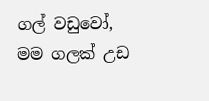ගල් වඩුවෝ, මම ගලක් උඩ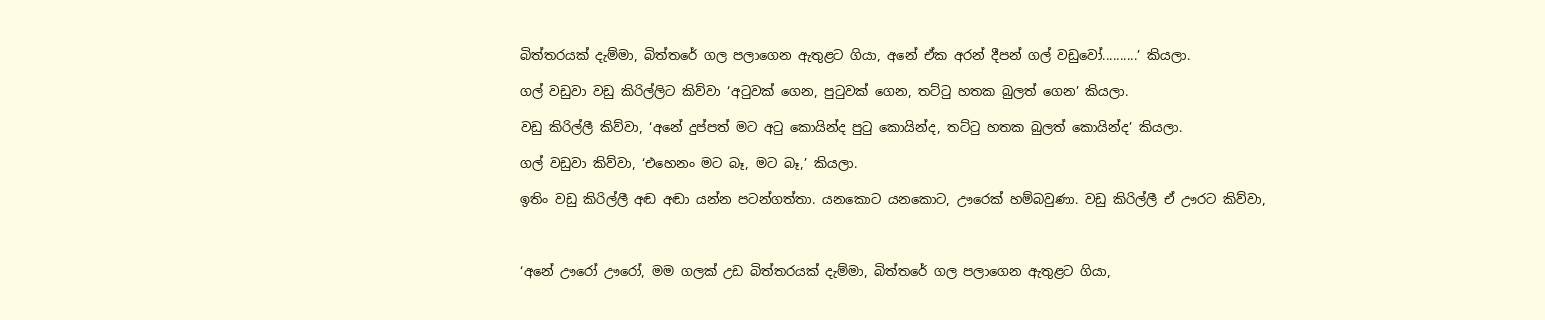බිත්තරයක් දැම්මා, බිත්තරේ ගල පලාගෙන ඇතුළට ගියා, අනේ ඒක අරන් දීපන් ගල් වඩුවෝ..........’ කියලා.

ගල් වඩුවා වඩු කිරිල්ලිට කිව්වා ‘අටුවක් ගෙන, පුටුවක් ගෙන, තට්ටු හතක බුලත් ගෙන’ කියලා.

වඩු කිරිල්ලී කිව්වා, ‘අනේ දුප්පත් මට අටු කොයින්ද පුටු කොයින්ද, තට්ටු හතක බුලත් කොයින්ද’ කියලා.

ගල් වඩුවා කිව්වා, ‘එහෙනං මට බෑ, මට බෑ,’ කියලා.

ඉතිං වඩු කිරිල්ලී අඬ අඬා යන්න පටන්ගත්තා. යනකොට යනකොට, ඌරෙක් හම්බවුණා. වඩු කිරිල්ලී ඒ ඌරට කිව්වා,



‘අනේ ඌරෝ ඌරෝ, මම ගලක් උඩ බිත්තරයක් දැම්මා, බිත්තරේ ගල පලාගෙන ඇතුළට ගියා,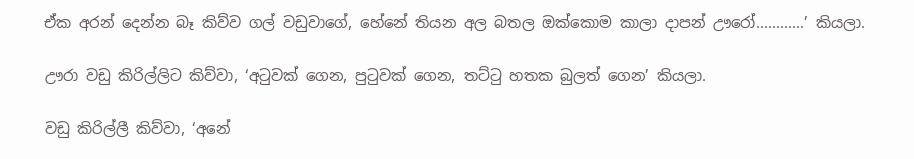ඒක අරන් දෙන්න බෑ කිව්ව ගල් වඩුවාගේ, හේනේ තියන අල බතල ඔක්කොම කාලා දාපන් ඌරෝ............’ කියලා.

ඌරා වඩු කිරිල්ලිට කිව්වා, ‘අටුවක් ගෙන, පුටුවක් ගෙන, තට්ටු හතක බුලත් ගෙන’ කියලා.

වඩු කිරිල්ලී කිව්වා, ‘අනේ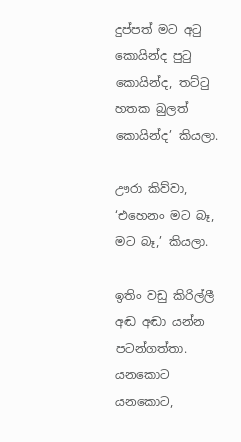දුප්පත් මට අටු කොයින්ද පුටු කොයින්ද, තට්ටු හතක බුලත් කොයින්ද’ කියලා.

ඌරා කිව්වා, ‘එහෙනං මට බෑ, මට බෑ,’ කියලා.

ඉතිං වඩු කිරිල්ලී අඬ අඬා යන්න පටන්ගත්තා. යනකොට යනකොට,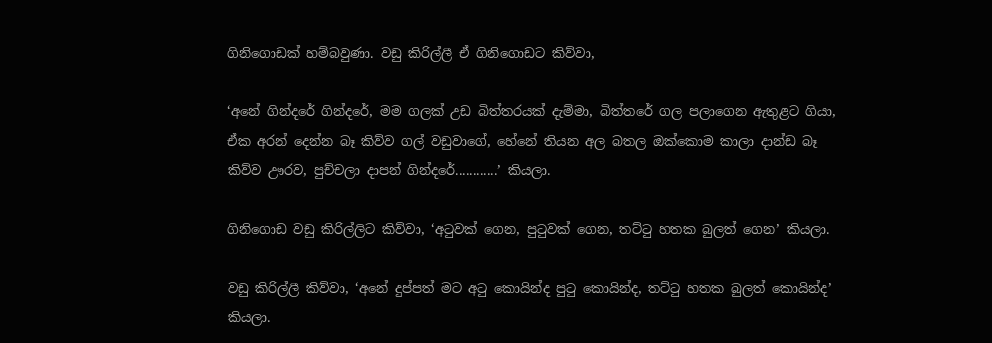ගිනිගොඩක් හම්බවුණා. වඩු කිරිල්ලී ඒ ගිනිගොඩට කිව්වා,

‘අනේ ගින්දරේ ගින්දරේ, මම ගලක් උඩ බිත්තරයක් දැම්මා, බිත්තරේ ගල පලාගෙන ඇතුළට ගියා, ඒක අරන් දෙන්න බෑ කිව්ව ගල් වඩුවාගේ, හේනේ තියන අල බතල ඔක්කොම කාලා දාන්ඩ බෑ කිව්ව ඌරව, පුච්චලා දාපන් ගින්දරේ............’ කියලා.

ගිනිගොඩ වඩු කිරිල්ලිට කිව්වා, ‘අටුවක් ගෙන, පුටුවක් ගෙන, තට්ටු හතක බුලත් ගෙන’ කියලා.

වඩු කිරිල්ලී කිව්වා, ‘අනේ දුප්පත් මට අටු කොයින්ද පුටු කොයින්ද, තට්ටු හතක බුලත් කොයින්ද’ කියලා.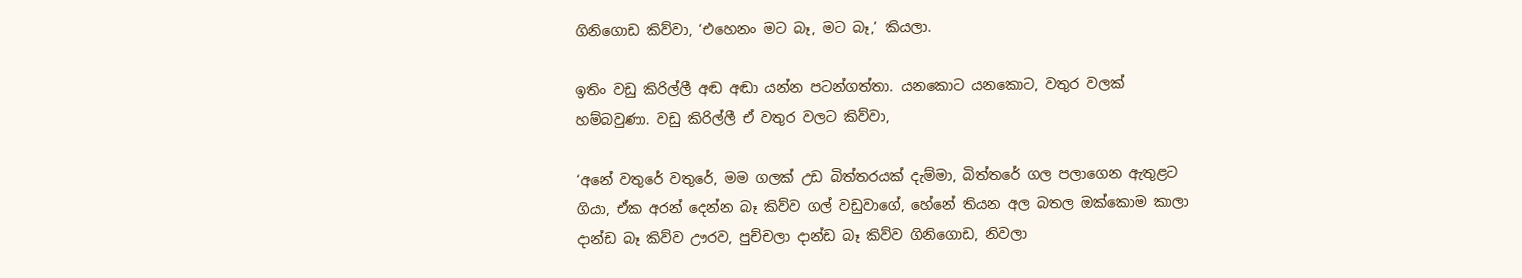ගිනිගොඩ කිව්වා, ‘එහෙනං මට බෑ, මට බෑ,’ කියලා.

ඉතිං වඩු කිරිල්ලී අඬ අඬා යන්න පටන්ගත්තා. යනකොට යනකොට, වතුර වලක් හම්බවුණා. වඩු කිරිල්ලී ඒ වතුර වලට කිව්වා,

‘අනේ වතුරේ වතුරේ, මම ගලක් උඩ බිත්තරයක් දැම්මා, බිත්තරේ ගල පලාගෙන ඇතුළට ගියා, ඒක අරන් දෙන්න බෑ කිව්ව ගල් වඩුවාගේ, හේනේ තියන අල බතල ඔක්කොම කාලා දාන්ඩ බෑ කිව්ව ඌරව, පුච්චලා දාන්ඩ බෑ කිව්ව ගිනිගොඩ, නිවලා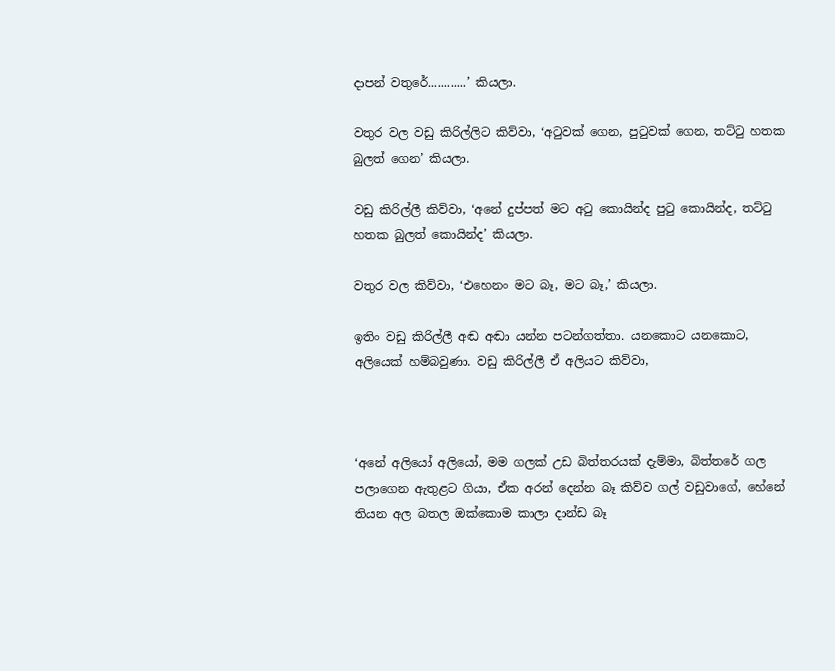දාපන් වතුරේ............’ කියලා.

වතුර වල වඩු කිරිල්ලිට කිව්වා, ‘අටුවක් ගෙන, පුටුවක් ගෙන, තට්ටු හතක බුලත් ගෙන’ කියලා.

වඩු කිරිල්ලී කිව්වා, ‘අනේ දුප්පත් මට අටු කොයින්ද පුටු කොයින්ද, තට්ටු හතක බුලත් කොයින්ද’ කියලා.

වතුර වල කිව්වා, ‘එහෙනං මට බෑ, මට බෑ,’ කියලා.

ඉතිං වඩු කිරිල්ලී අඬ අඬා යන්න පටන්ගත්තා. යනකොට යනකොට, අලියෙක් හම්බවුණා. වඩු කිරිල්ලී ඒ අලියට කිව්වා,



‘අනේ අලියෝ අලියෝ, මම ගලක් උඩ බිත්තරයක් දැම්මා, බිත්තරේ ගල පලාගෙන ඇතුළට ගියා, ඒක අරන් දෙන්න බෑ කිව්ව ගල් වඩුවාගේ, හේනේ තියන අල බතල ඔක්කොම කාලා දාන්ඩ බෑ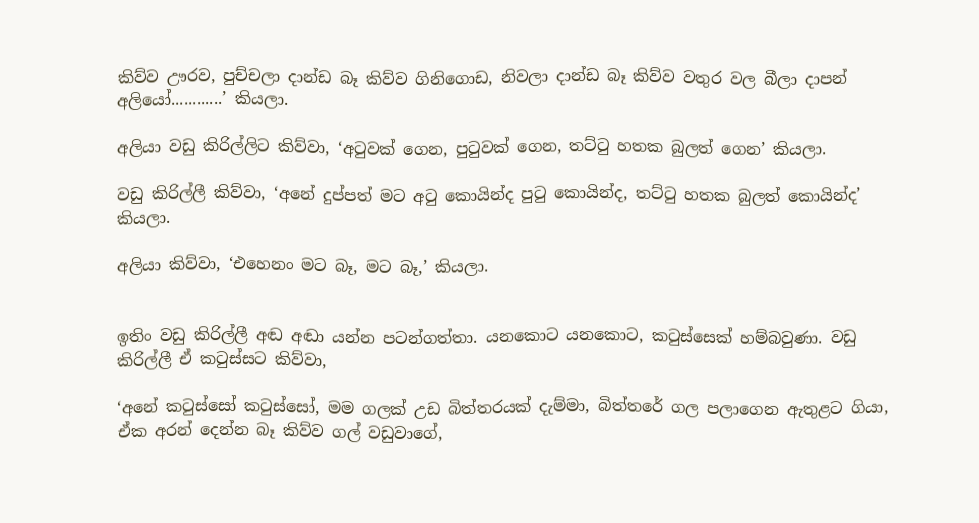කිව්ව ඌරව, පුච්චලා දාන්ඩ බෑ කිව්ව ගිනිගොඩ, නිවලා දාන්ඩ බෑ කිව්ව වතුර වල බීලා දාපන් අලියෝ............’ කියලා.

අලියා වඩු කිරිල්ලිට කිව්වා, ‘අටුවක් ගෙන, පුටුවක් ගෙන, තට්ටු හතක බුලත් ගෙන’ කියලා.

වඩු කිරිල්ලී කිව්වා, ‘අනේ දුප්පත් මට අටු කොයින්ද පුටු කොයින්ද, තට්ටු හතක බුලත් කොයින්ද’ කියලා.

අලියා කිව්වා, ‘එහෙනං මට බෑ, මට බෑ,’ කියලා.


ඉතිං වඩු කිරිල්ලී අඬ අඬා යන්න පටන්ගත්තා. යනකොට යනකොට, කටුස්සෙක් හම්බවුණා. වඩු කිරිල්ලී ඒ කටුස්සට කිව්වා,

‘අනේ කටුස්සෝ කටුස්සෝ, මම ගලක් උඩ බිත්තරයක් දැම්මා, බිත්තරේ ගල පලාගෙන ඇතුළට ගියා, ඒක අරන් දෙන්න බෑ කිව්ව ගල් වඩුවාගේ,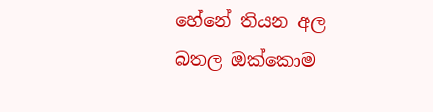හේනේ තියන අල බතල ඔක්කොම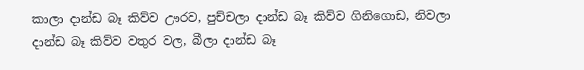කාලා දාන්ඩ බෑ කිව්ව ඌරව, පුච්චලා දාන්ඩ බෑ කිව්ව ගිනිගොඩ, නිවලා දාන්ඩ බෑ කිව්ව වතුර වල, බීලා දාන්ඩ බෑ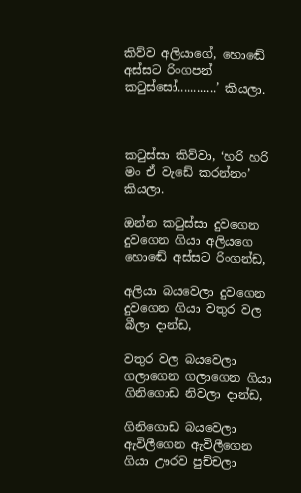කිව්ව අලියාගේ, හොඬේ අස්සට රිංගපන් කටුස්සෝ............’ කියලා.



කටුස්සා කිව්වා, ‘හරි හරි මං ඒ වැඩේ කරන්නං’ කියලා.

ඔන්න කටුස්සා දුවගෙන දුවගෙන ගියා අලියගෙ හොඬේ අස්සට රිංගන්ඩ,

අලියා බයවෙලා දුවගෙන දුවගෙන ගියා වතුර වල බීලා දාන්ඩ,

වතුර වල බයවෙලා ගලාගෙන ගලාගෙන ගියා ගිනිගොඩ නිවලා දාන්ඩ,

ගිනිගොඩ බයවෙලා ඇවිලීගෙන ඇවිලීගෙන ගියා ඌරව පුච්චලා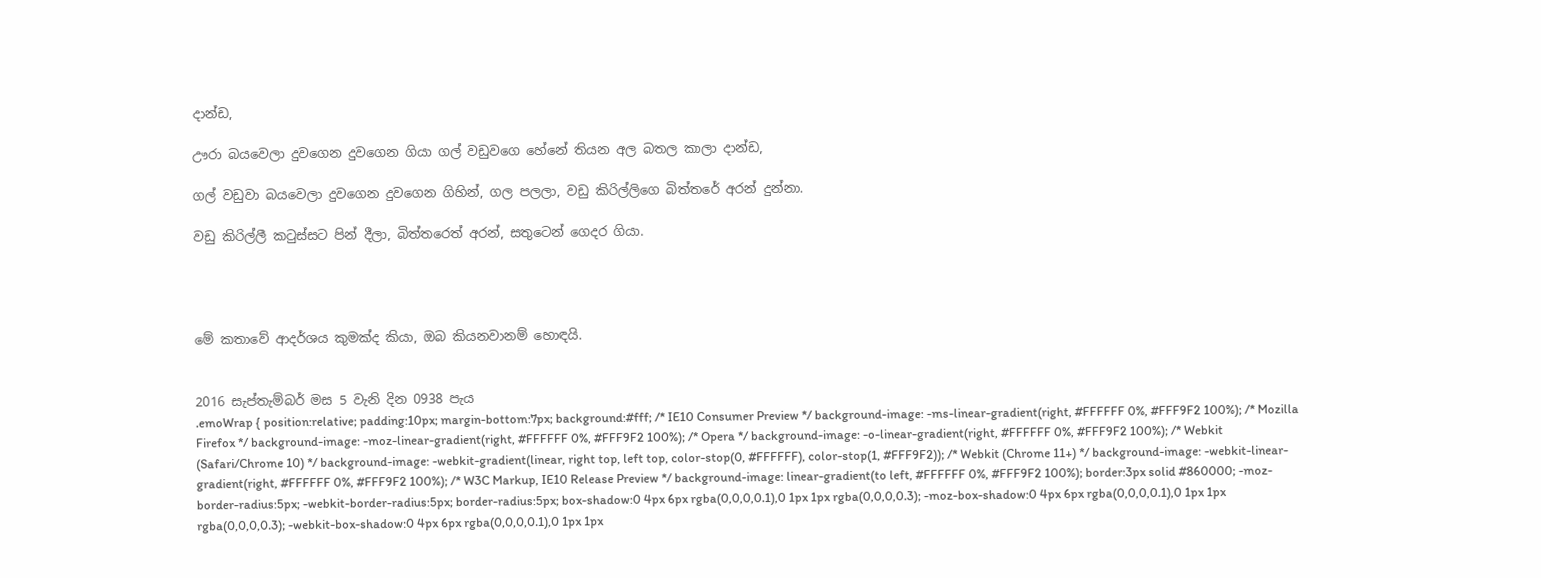දාන්ඩ,

ඌරා බයවෙලා දුවගෙන දුවගෙන ගියා ගල් වඩුවගෙ හේනේ තියන අල බතල කාලා දාන්ඩ,

ගල් වඩුවා බයවෙලා දුවගෙන දුවගෙන ගිහින්, ගල පලලා, වඩු කිරිල්ලිගෙ බිත්තරේ අරන් දුන්නා.

වඩු කිරිල්ලී කටුස්සට පින් දීලා, බිත්තරෙත් අරන්, සතුටෙන් ගෙදර ගියා.




මේ කතාවේ ආදර්ශය කුමක්ද කියා, ඔබ කියනවානම් හොඳයි.


2016 සැප්තැම්බර් මස 5 වැනි දින 0938 පැය
.emoWrap { position:relative; padding:10px; margin-bottom:7px; background:#fff; /* IE10 Consumer Preview */ background-image: -ms-linear-gradient(right, #FFFFFF 0%, #FFF9F2 100%); /* Mozilla Firefox */ background-image: -moz-linear-gradient(right, #FFFFFF 0%, #FFF9F2 100%); /* Opera */ background-image: -o-linear-gradient(right, #FFFFFF 0%, #FFF9F2 100%); /* Webkit (Safari/Chrome 10) */ background-image: -webkit-gradient(linear, right top, left top, color-stop(0, #FFFFFF), color-stop(1, #FFF9F2)); /* Webkit (Chrome 11+) */ background-image: -webkit-linear-gradient(right, #FFFFFF 0%, #FFF9F2 100%); /* W3C Markup, IE10 Release Preview */ background-image: linear-gradient(to left, #FFFFFF 0%, #FFF9F2 100%); border:3px solid #860000; -moz-border-radius:5px; -webkit-border-radius:5px; border-radius:5px; box-shadow:0 4px 6px rgba(0,0,0,0.1),0 1px 1px rgba(0,0,0,0.3); -moz-box-shadow:0 4px 6px rgba(0,0,0,0.1),0 1px 1px rgba(0,0,0,0.3); -webkit-box-shadow:0 4px 6px rgba(0,0,0,0.1),0 1px 1px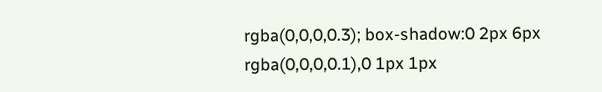rgba(0,0,0,0.3); box-shadow:0 2px 6px rgba(0,0,0,0.1),0 1px 1px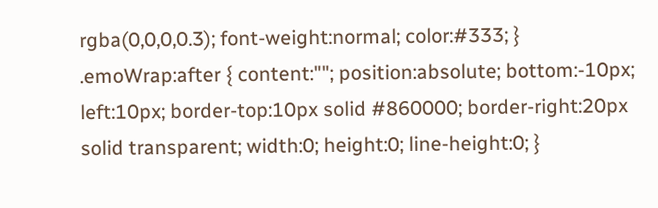rgba(0,0,0,0.3); font-weight:normal; color:#333; } .emoWrap:after { content:""; position:absolute; bottom:-10px; left:10px; border-top:10px solid #860000; border-right:20px solid transparent; width:0; height:0; line-height:0; }